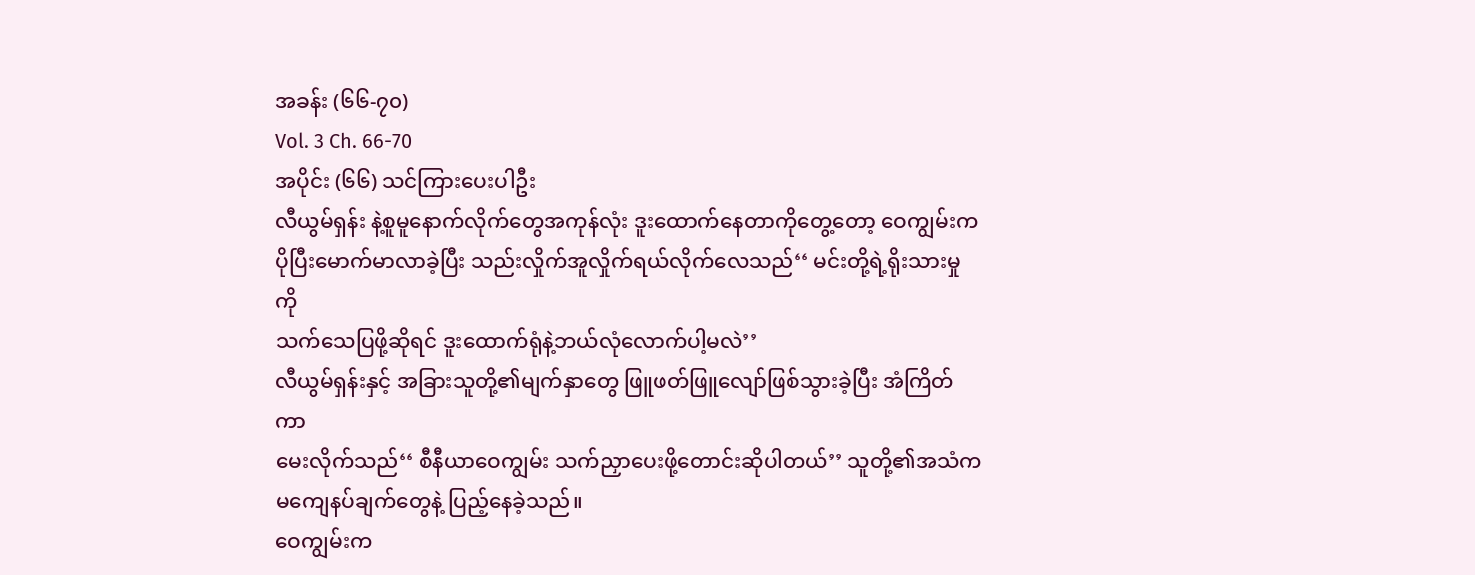အခန်း (၆၆-၇၀)
Vol. 3 Ch. 66-70
အပိုင်း (၆၆) သင်ကြားပေးပါဦး
လီယွမ်ရှန်း နဲ့စူမူနောက်လိုက်တွေအကုန်လုံး ဒူးထောက်နေတာကိုတွေ့တော့ ဝေကျွမ်းက
ပိုပြီးမောက်မာလာခဲ့ပြီး သည်းလှိုက်အူလှိုက်ရယ်လိုက်လေသည်‘‘ မင်းတို့ရဲ့ရိုးသားမှုကို
သက်သေပြဖို့ဆိုရင် ဒူးထောက်ရုံနဲ့ဘယ်လုံလောက်ပါ့မလဲ’’
လီယွမ်ရှန်းနှင့် အခြားသူတို့၏မျက်နှာတွေ ဖြူဖတ်ဖြူလျော်ဖြစ်သွားခဲ့ပြီး အံကြိတ်ကာ
မေးလိုက်သည်‘‘ စီနီယာဝေကျွမ်း သက်ညှာပေးဖို့တောင်းဆိုပါတယ်’’ သူတို့၏အသံက
မကျေနပ်ချက်တွေနဲ့ ပြည့်နေခဲ့သည်။
ဝေကျွမ်းက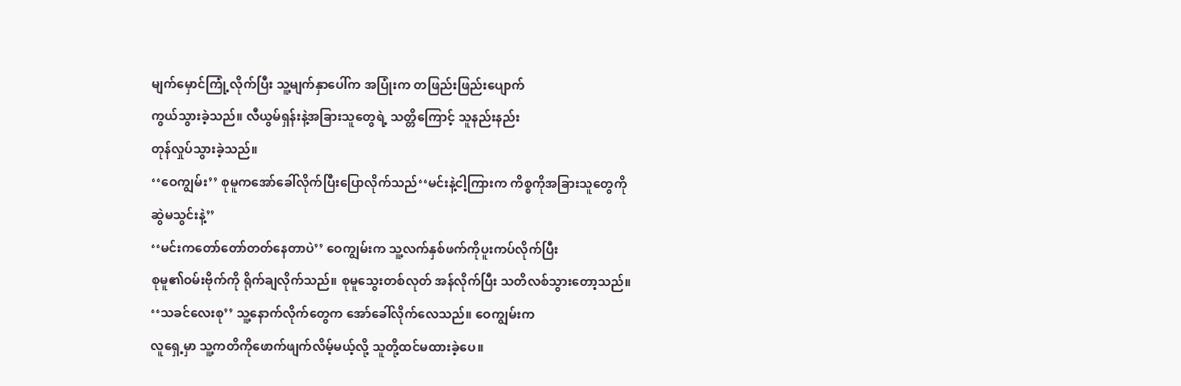မျက်မှောင်ကြုံ့လိုက်ပြီး သူ့မျက်နှာပေါ်က အပြုံးက တဖြည်းဖြည်းပျောက်
ကွယ်သွားခဲ့သည်။ လီယွမ်ရှန်းနဲ့အခြားသူတွေရဲ့ သတ္တိကြောင့် သူနည်းနည်း
တုန်လှုပ်သွားခဲ့သည်။
‘‘ဝေကျွမ်း’’ စုမူကအော်ခေါ်လိုက်ပြီးပြောလိုက်သည်‘‘မင်းနဲ့ငါ့ကြားက ကိစ္စကိုအခြားသူတွေကို
ဆွဲမသွင်းနဲ့’’
‘‘မင်းကတော်တော်တတ်နေတာပဲ’’ ဝေကျွမ်းက သူ့လက်နှစ်ဖက်ကိုပူးကပ်လိုက်ပြီး
စုမူ၏ဝမ်းဗိုက်ကို ရိုက်ချလိုက်သည်။ စုမူသွေးတစ်လုတ် အန်လိုက်ပြီး သတိလစ်သွားတော့သည်။
‘‘သခင်လေးစု’’ သူ့နောက်လိုက်တွေက အော်ခေါ်လိုက်လေသည်။ ဝေကျွမ်းက
လူရှေ့မှာ သူ့ကတိကိုဖောက်ဖျက်လိမ့်မယ့်လို့ သူတို့ထင်မထားခဲ့ပေ။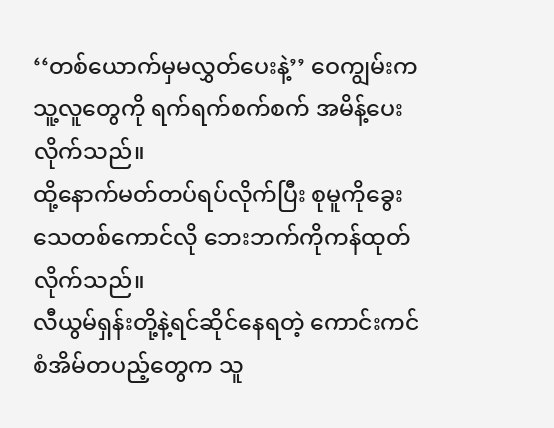‘‘တစ်ယောက်မှမလွှတ်ပေးနဲ့’’ ဝေကျွမ်းက သူ့လူတွေကို ရက်ရက်စက်စက် အမိန့်ပေးလိုက်သည်။
ထို့နောက်မတ်တပ်ရပ်လိုက်ပြီး စုမူကိုခွေးသေတစ်ကောင်လို ဘေးဘက်ကိုကန်ထုတ်လိုက်သည်။
လီယွမ်ရှန်းတို့နဲ့ရင်ဆိုင်နေရတဲ့ ကောင်းကင်စံအိမ်တပည့်တွေက သူ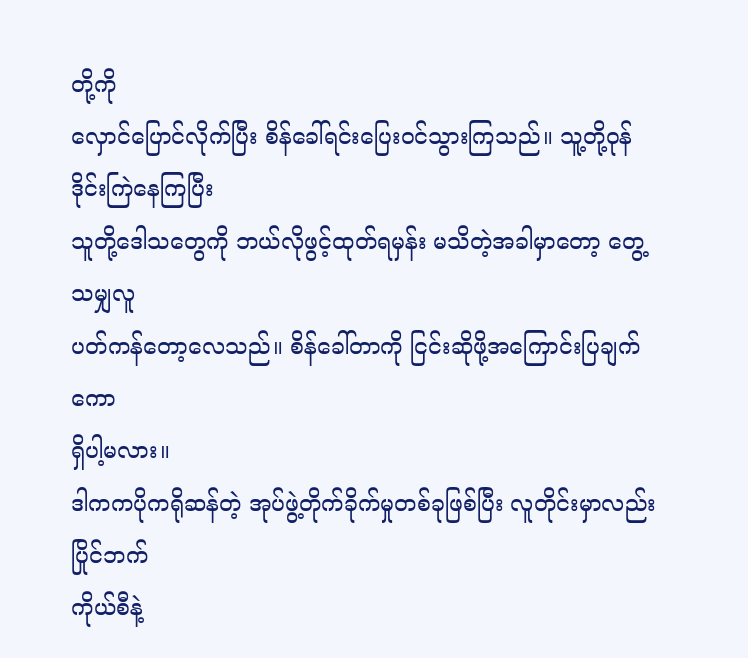တို့ကို
လှောင်ပြောင်လိုက်ပြီး စိန်ခေါ်ရင်းပြေးဝင်သွားကြသည်။ သူ့တို့ဝုန်ဒိုင်းကြဲနေကြပြီး
သူတို့ဒေါသတွေကို ဘယ်လိုဖွင့်ထုတ်ရမှန်း မသိတဲ့အခါမှာတော့ တွေ့သမျှလူ
ပတ်ကန်တော့လေသည်။ စိန်ခေါ်တာကို ငြင်းဆိုဖို့အကြောင်းပြချက်ကော
ရှိပါ့မလား။
ဒါကကပိုကရိုဆန်တဲ့ အုပ်ဖွဲ့တိုက်ခိုက်မှုတစ်ခုဖြစ်ပြီး လူတိုင်းမှာလည်း ပြိုင်ဘက်
ကိုယ်စီနဲ့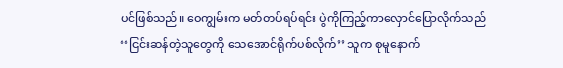ပင်ဖြစ်သည်။ ဝေကျွမ်းက မတ်တပ်ရပ်ရင်း ပွဲကိုကြည့်ကာလှောင်ပြောလိုက်သည်
‘‘ငြင်းဆန်တဲ့သူတွေကို သေအောင်ရိုက်ပစ်လိုက်’’ သူက စုမူနောက်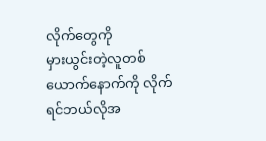လိုက်တွေကို
မှားယွင်းတဲ့လူတစ်ယောက်နောက်ကို လိုက်ရင်ဘယ်လိုအ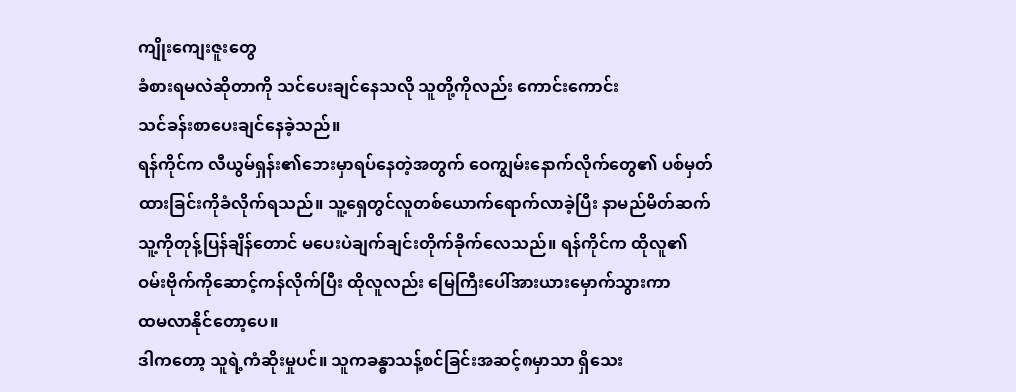ကျိုးကျေးဇူးတွေ
ခံစားရမလဲဆိုတာကို သင်ပေးချင်နေသလို သူတို့ကိုလည်း ကောင်းကောင်း
သင်ခန်းစာပေးချင်နေခဲ့သည်။
ရန်ကိုင်က လီယွမ်ရှန်း၏ဘေးမှာရပ်နေတဲ့အတွက် ဝေကျွမ်းနောက်လိုက်တွေ၏ ပစ်မှတ်
ထားခြင်းကိုခံလိုက်ရသည်။ သူ့ရှေတွင်လူတစ်ယောက်ရောက်လာခဲ့ပြီး နာမည်မိတ်ဆက်
သူ့ကိုတုန့်ပြန်ချိန်တောင် မပေးပဲချက်ချင်းတိုက်ခိုက်လေသည်။ ရန်ကိုင်က ထိုလူ၏
ဝမ်းဗိုက်ကိုဆောင့်ကန်လိုက်ပြီး ထိုလူလည်း မြေကြီးပေါ်အားယားမှောက်သွားကာ
ထမလာနိုင်တော့ပေ။
ဒါကတော့ သူရဲ့ကံဆိုးမှုပင်။ သူကခန္ဓာသန့်စင်ခြင်းအဆင့်၈မှာသာ ရှိသေး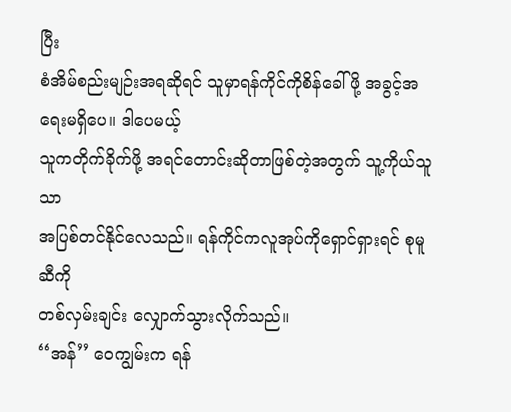ပြီး
စံအိမ်စည်းမျဉ်းအရဆိုရင် သူမှာရန်ကိုင်ကိုစိန်ခေါ်ဖို့ အခွင့်အရေးမရှိပေ။ ဒါပေမယ့်
သူကတိုက်ခိုက်ဖို့ အရင်တောင်းဆိုတာဖြစ်တဲ့အတွက် သူ့ကိုယ်သူသာ
အပြစ်တင်နိုင်လေသည်။ ရန်ကိုင်ကလူအုပ်ကိုရှောင်ရှားရင် စုမူဆီကို
တစ်လှမ်းချင်း လျှောက်သွားလိုက်သည်။
‘‘အန်’’ ဝေကျွမ်းက ရန်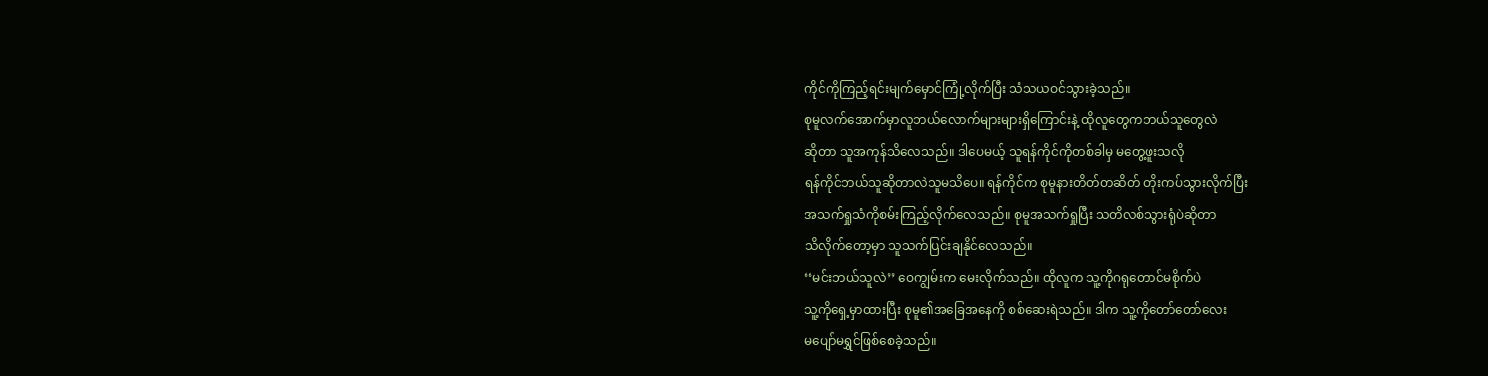ကိုင်ကိုကြည့်ရင်းမျက်မှောင်ကြုံ့လိုက်ပြီး သံသယဝင်သွားခဲ့သည်။
စုမူလက်အောက်မှာလူဘယ်လောက်များများရှိကြောင်းနဲ့ ထိုလူတွေကဘယ်သူတွေလဲ
ဆိုတာ သူအကုန်သိလေသည်။ ဒါပေမယ့် သူရန်ကိုင်ကိုတစ်ခါမှ မတွေ့ဖူးသလို
ရန်ကိုင်ဘယ်သူဆိုတာလဲသူမသိပေ။ ရန်ကိုင်က စုမူနားတိတ်တဆိတ် တိုးကပ်သွားလိုက်ပြီး
အသက်ရှုသံကိုစမ်းကြည့်လိုက်လေသည်။ စုမူအသက်ရှုပြီး သတိလစ်သွားရုံပဲဆိုတာ
သိလိုက်တော့မှာ သူသက်ပြင်းချနိုင်လေသည်။
‘‘မင်းဘယ်သူလဲ’’ ဝေကျွမ်းက မေးလိုက်သည်။ ထိုလူက သူ့ကိုဂရုတောင်မစိုက်ပဲ
သူ့ကိုရှေ့မှာထားပြီး စုမူ၏အခြေအနေကို စစ်ဆေးရဲသည်။ ဒါက သူ့ကိုတော်တော်လေး
မပျော်မရွှင်ဖြစ်စေခဲ့သည်။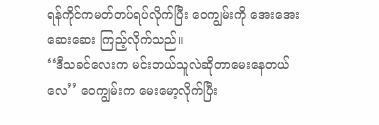ရန်ကိုင်ကမတ်တပ်ရပ်လိုက်ပြီး ဝေကျွမ်းကို အေးအေးဆေးဆေး ကြည့်လိုက်သည်။
‘‘ဒီသခင်လေးက မင်းဘယ်သူလဲဆိုတာမေးနေတယ်လေ’’ ဝေကျွမ်းက မေးမော့လိုက်ပြီး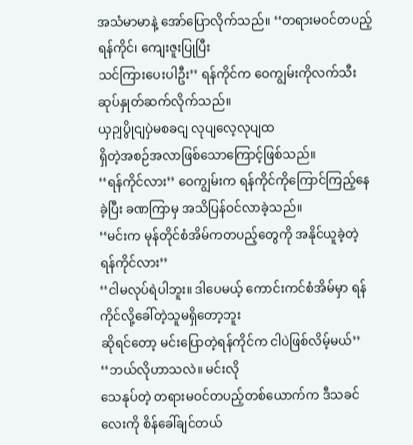အသံမာမာနဲ့ အော်ပြောလိုက်သည်။ ‘‘တရားမဝင်တပည့်ရန်ကိုင်၊ ကျေးဇူးပြုပြီး
သင်ကြားပေးပါဦး’’ ရန်ကိုင်က ဝေကျွမ်းကိုလက်သီးဆုပ်နှုတ်ဆက်လိုက်သည်။
ယှဉျပွိုငျပှဲမစခငျ လုပျလေ့လုပျထ
ရှိတဲ့အစဉ်အလာဖြစ်သောကြောင့်ဖြစ်သည်။
‘‘ရန်ကိုင်လား’’ ဝေကျွမ်းက ရန်ကိုင်ကိုကြောင်ကြည့်နေခဲ့ပြီး ခဏကြာမှ အသိပြန်ဝင်လာခဲ့သည်။
‘‘မင်းက မုန်တိုင်စံအိမ်ကတပည့်တွေကို အနိုင်ယူခဲ့တဲ့ ရန်ကိုင်လား’’
‘‘ငါမလုပ်ရဲပါဘူး။ ဒါပေမယ့် ကောင်းကင်စံအိမ်မှာ ရန်ကိုင်လို့ခေါ်တဲ့သူမရှိတော့ဘူး
ဆိုရင်တော့ မင်းပြောတဲ့ရန်ကိုင်က ငါပဲဖြစ်လိမ့်မယ်’’ ‘‘ဘယ်လိုဟာသလဲ။ မင်းလို
သေနုပ်တဲ့ တရားမဝင်တပည့်တစ်ယောက်က ဒီသခင်လေးကို စိန်ခေါ်ချင်တယ်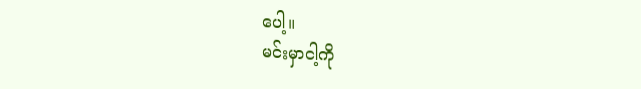ပေါ့။
မင်းမှာငါ့ကို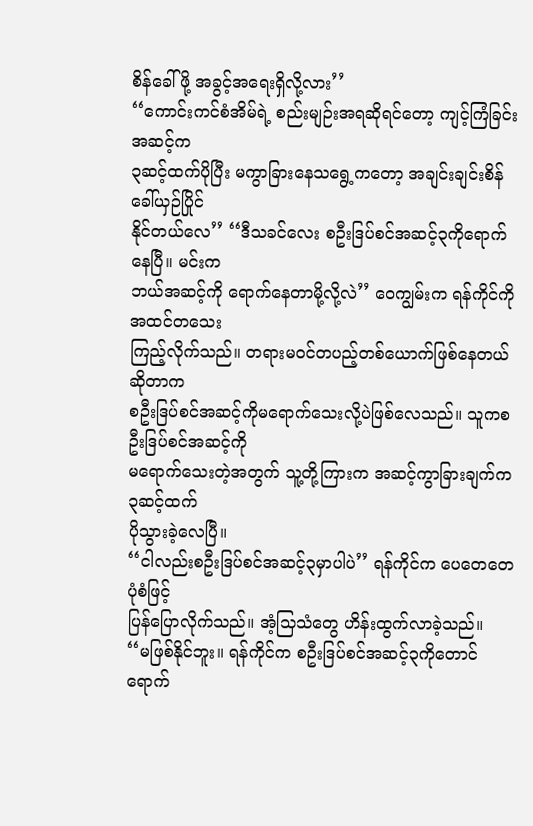စိန်ခေါ်ဖို့ အခွင့်အရေးရှိလို့လား’’
‘‘ကောင်းကင်စံအိမ်ရဲ့ စည်းမျဉ်းအရဆိုရင်တော့ ကျင့်ကြံခြင်းအဆင့်က
၃ဆင့်ထက်ပိုပြီး မကွာခြားနေသရွေ့ကတော့ အချင်းချင်းစိန်ခေါ်ယှဉ်ပြိုင်
နိုင်တယ်လေ’’ ‘‘ဒီသခင်လေး စဦးဒြပ်စင်အဆင့်၃ကိုရောက်နေပြီ။ မင်းက
ဘယ်အဆင့်ကို ရောက်နေတာမို့လို့လဲ’’ ဝေကျွမ်းက ရန်ကိုင်ကိုအထင်တသေး
ကြည့်လိုက်သည်။ တရားမဝင်တပည့်တစ်ယောက်ဖြစ်နေတယ်ဆိုတာက
စဦးဒြပ်စင်အဆင့်ကိုမရောက်သေးလို့ပဲဖြစ်လေသည်။ သူကစဦးဒြပ်စင်အဆင့်ကို
မရောက်သေးတဲ့အတွက် သူ့တို့ကြားက အဆင့်ကွာခြားချက်က ၃ဆင့်ထက်
ပိုသွားခဲ့လေပြီ။
‘‘ငါလည်းစဦးဒြပ်စင်အဆင့်၃မှာပါပဲ’’ ရန်ကိုင်က ပေတေတေပုံစံဖြင့်
ပြန်ပြောလိုက်သည်။ အံ့သြသံတွေ ဟိန်းထွက်လာခဲ့သည်။
‘‘မဖြစ်နိုင်ဘူး။ ရန်ကိုင်က စဦးဒြပ်စင်အဆင့်၃ကိုတောင် ရောက်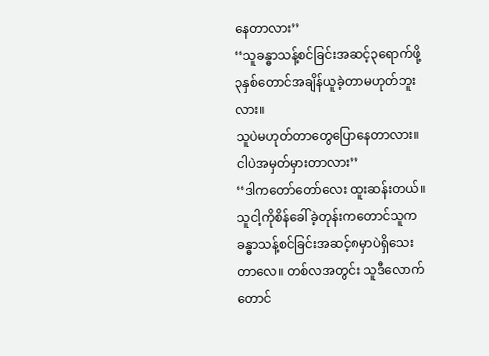နေတာလား’’
‘‘သူခန္ဓာသန့်စင်ခြင်းအဆင့်၃ရောက်ဖို့ ၃နှစ်တောင်အချိန်ယူခဲ့တာမဟုတ်ဘူးလား။
သူပဲမဟုတ်တာတွေပြောနေတာလား။ ငါပဲအမှတ်မှားတာလား’’
‘‘ဒါကတော်တော်လေး ထူးဆန်းတယ်။ သူငါ့ကိုစိန်ခေါ်ခဲ့တုန်းကတောင်သူက
ခန္ဓာသန့်စင်ခြင်းအဆင့်၈မှာပဲရှိသေးတာလေ။ တစ်လအတွင်း သူဒီလောက်တောင်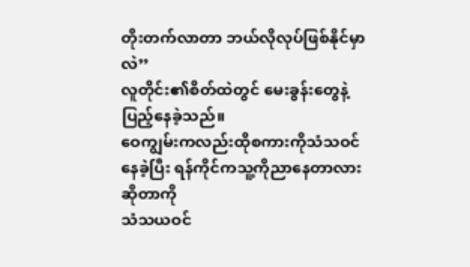တိုးတက်လာတာ ဘယ်လိုလုပ်ဖြစ်နိုင်မှာလဲ’’
လူတိုင်း၏စိတ်ထဲတွင် မေးခွန်းတွေနဲ့ပြည့်နေခဲ့သည်။
ဝေကျွမ်းကလည်းထိုစကားကိုသံသဝင်နေခဲ့ပြီး ရန်ကိုင်ကသူ့ကိုညာနေတာလားဆိုတာကို
သံသယဝင်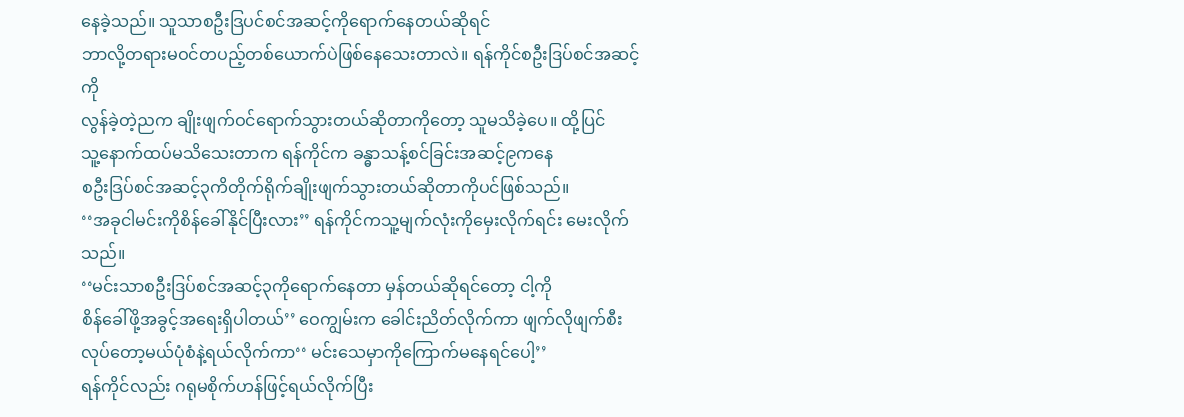နေခဲ့သည်။ သူသာစဦးဒြပင်စင်အဆင့်ကိုရောက်နေတယ်ဆိုရင်
ဘာလို့တရားမဝင်တပည့်တစ်ယောက်ပဲဖြစ်နေသေးတာလဲ။ ရန်ကိုင်စဦးဒြပ်စင်အဆင့်ကို
လွန်ခဲ့တဲ့ညက ချိုးဖျက်ဝင်ရောက်သွားတယ်ဆိုတာကိုတော့ သူမသိခဲ့ပေ။ ထို့ပြင်
သူ့နောက်ထပ်မသိသေးတာက ရန်ကိုင်က ခန္ဓာသန့်စင်ခြင်းအဆင့်၉ကနေ
စဦးဒြပ်စင်အဆင့်၃ကိတိုက်ရိုက်ချိုးဖျက်သွားတယ်ဆိုတာကိုပင်ဖြစ်သည်။
‘‘အခုငါမင်းကိုစိန်ခေါ်နိုင်ပြီးလား’’ ရန်ကိုင်ကသူ့မျက်လုံးကိုမှေးလိုက်ရင်း မေးလိုက်သည်။
‘‘မင်းသာစဦးဒြပ်စင်အဆင့်၃ကိုရောက်နေတာ မှန်တယ်ဆိုရင်တော့ ငါ့ကို
စိန်ခေါ်ဖို့အခွင့်အရေးရှိပါတယ်’’ ဝေကျွမ်းက ခေါင်းညိတ်လိုက်ကာ ဖျက်လိုဖျက်စီး
လုပ်တော့မယ်ပုံစံနဲ့ရယ်လိုက်ကာ‘‘ မင်းသေမှာကိုကြောက်မနေရင်ပေါ့’’
ရန်ကိုင်လည်း ဂရုမစိုက်ဟန်ဖြင့်ရယ်လိုက်ပြီး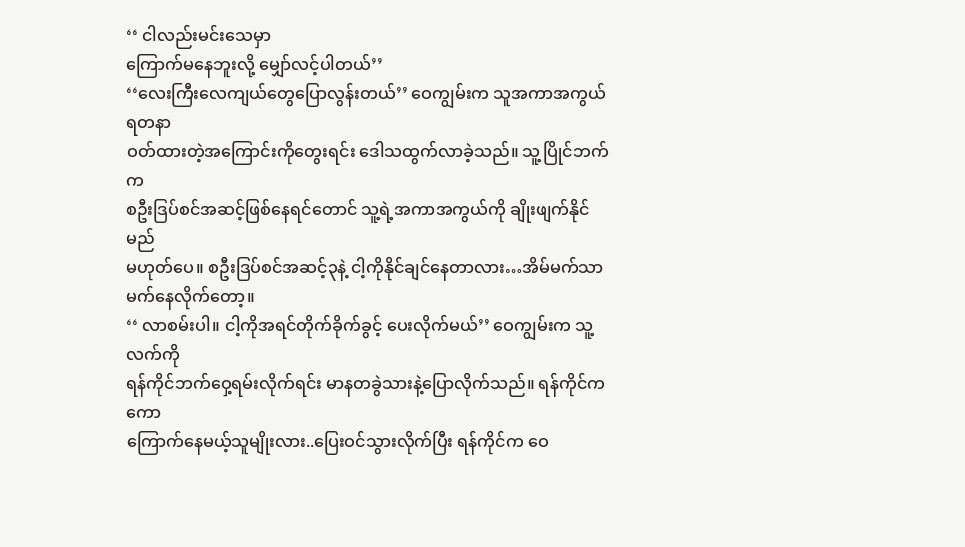‘‘ ငါလည်းမင်းသေမှာ
ကြောက်မနေဘူးလို့ မျှော်လင့်ပါတယ်’’
‘‘လေးကြီးလေကျယ်တွေပြောလွန်းတယ်’’ ဝေကျွမ်းက သူအကာအကွယ်ရတနာ
ဝတ်ထားတဲ့အကြောင်းကိုတွေးရင်း ဒေါသထွက်လာခဲ့သည်။ သူ့ပြိုင်ဘက်က
စဦးဒြပ်စင်အဆင့်ဖြစ်နေရင်တောင် သူ့ရဲ့အကာအကွယ်ကို ချိုးဖျက်နိုင်မည်
မဟုတ်ပေ။ စဦးဒြပ်စင်အဆင့်၃နဲ့ ငါ့ကိုနိုင်ချင်နေတာလား…အိမ်မက်သာ
မက်နေလိုက်တော့။
‘‘ လာစမ်းပါ။ ငါ့ကိုအရင်တိုက်ခိုက်ခွင့် ပေးလိုက်မယ်’’ ဝေကျွမ်းက သူ့လက်ကို
ရန်ကိုင်ဘက်ဝှေ့ရမ်းလိုက်ရင်း မာနတခွဲသားနဲ့ပြောလိုက်သည်။ ရန်ကိုင်ကကော
ကြောက်နေမယ့်သူမျိုးလား..ပြေးဝင်သွားလိုက်ပြီး ရန်ကိုင်က ဝေ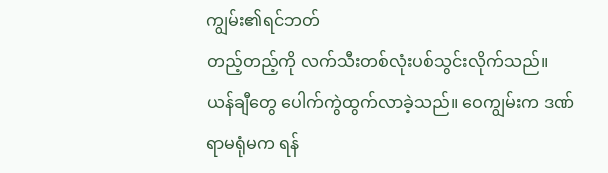ကျွမ်း၏ရင်ဘတ်
တည့်တည့်ကို လက်သီးတစ်လုံးပစ်သွင်းလိုက်သည်။
ယန်ချီတွေ ပေါက်ကွဲထွက်လာခဲ့သည်။ ဝေကျွမ်းက ဒဏ်ရာမရုံမက ရန်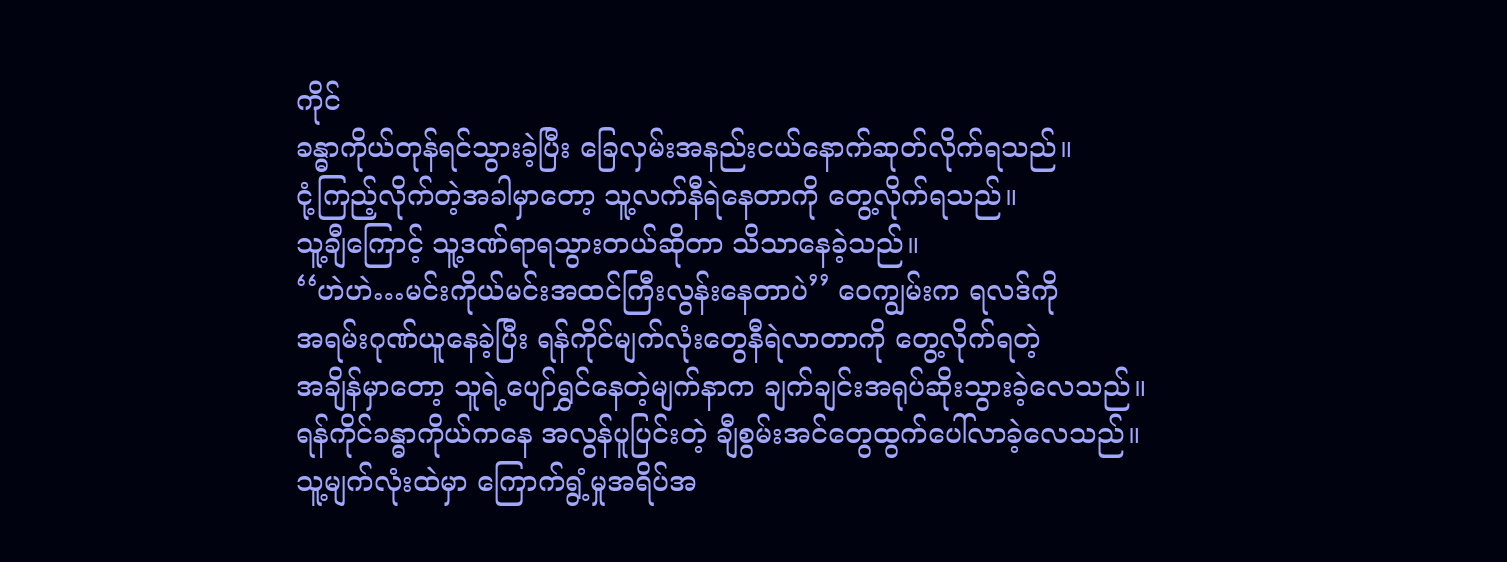ကိုင်
ခန္ဓာကိုယ်တုန်ရင်သွားခဲ့ပြီး ခြေလှမ်းအနည်းငယ်နောက်ဆုတ်လိုက်ရသည်။
ငုံ့ကြည့်လိုက်တဲ့အခါမှာတော့ သူ့လက်နီရဲနေတာကို တွေ့လိုက်ရသည်။
သူ့ချီကြောင့် သူ့ဒဏ်ရာရသွားတယ်ဆိုတာ သိသာနေခဲ့သည်။
‘‘ဟဲဟဲ…မင်းကိုယ်မင်းအထင်ကြီးလွန်းနေတာပဲ’’ ဝေကျွမ်းက ရလဒ်ကို
အရမ်းဂုဏ်ယူနေခဲ့ပြီး ရန်ကိုင်မျက်လုံးတွေနီရဲလာတာကို တွေ့လိုက်ရတဲ့
အချိန်မှာတော့ သူရဲ့ပျော်ရွှင်နေတဲ့မျက်နာက ချက်ချင်းအရုပ်ဆိုးသွားခဲ့လေသည်။
ရန်ကိုင်ခန္ဓာကိုယ်ကနေ အလွန်ပူပြင်းတဲ့ ချီစွမ်းအင်တွေထွက်ပေါ်လာခဲ့လေသည်။
သူ့မျက်လုံးထဲမှာ ကြောက်ရွံ့မှုအရိပ်အ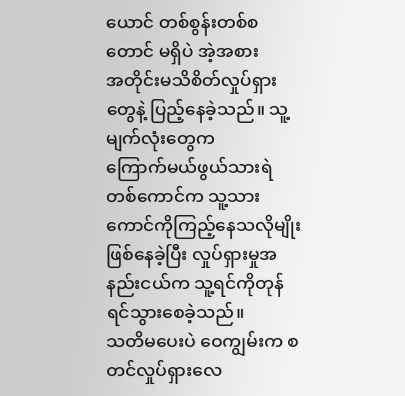ယောင် တစ်စွန်းတစ်စတောင် မရှိပဲ အဲ့အစား
အတိုင်းမသိစိတ်လှုပ်ရှားတွေနဲ့ ပြည့်နေခဲ့သည်။ သူ့မျက်လုံးတွေက
ကြောက်မယ်ဖွယ်သားရဲတစ်ကောင်က သူ့သားကောင်ကိုကြည့်နေသလိုမျိုး
ဖြစ်နေခဲ့ပြီး လှုပ်ရှားမှုအနည်းငယ်က သူ့ရင်ကိုတုန်ရင်သွားစေခဲ့သည်။
သတိမပေးပဲ ဝေကျွမ်းက စတင်လှုပ်ရှားလေ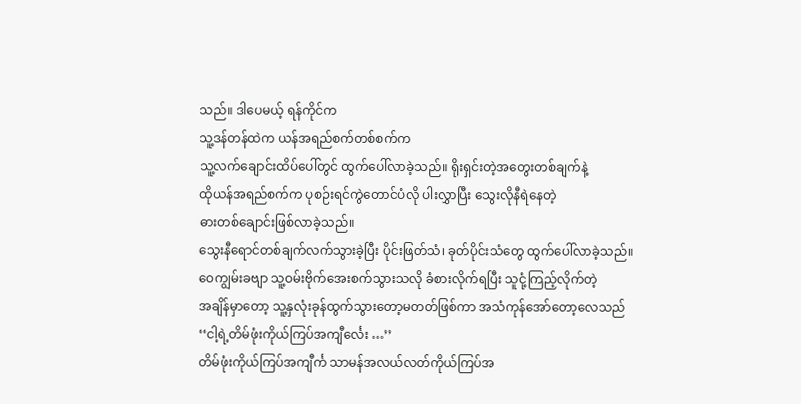သည်။ ဒါပေမယ့် ရန်ကိုင်က
သူ့ဒန်တန်ထဲက ယန်အရည်စက်တစ်စက်က
သူ့လက်ချောင်းထိပ်ပေါ်တွင် ထွက်ပေါ်လာခဲ့သည်။ ရိုးရှင်းတဲ့အတွေးတစ်ချက်နဲ့
ထိုယန်အရည်စက်က ပုစဉ်းရင်ကွဲတောင်ပံလို ပါးလွှာပြီး သွေးလိုနီရဲနေတဲ့
ဓားတစ်ချောင်းဖြစ်လာခဲ့သည်။
သွေးနီရောင်တစ်ချက်လက်သွားခဲ့ပြီး ပိုင်းဖြတ်သံ၊ ခုတ်ပိုင်းသံတွေ ထွက်ပေါ်လာခဲ့သည်။
ဝေကျွမ်းခဗျာ သူ့ဝမ်းဗိုက်အေးစက်သွားသလို ခံစားလိုက်ရပြီး သူငုံ့ကြည့်လိုက်တဲ့
အချိန်မှာတော့ သူ့နှလုံးခုန်ထွက်သွားတော့မတတ်ဖြစ်ကာ အသံကုန်အော်တော့လေသည်
‘‘ငါ့ရဲ့တိမ်ဖုံးကိုယ်ကြပ်အကျီင်္လေး …’’
တိမ်ဖုံးကိုယ်ကြပ်အကျီင်္က သာမန်အလယ်လတ်ကိုယ်ကြပ်အ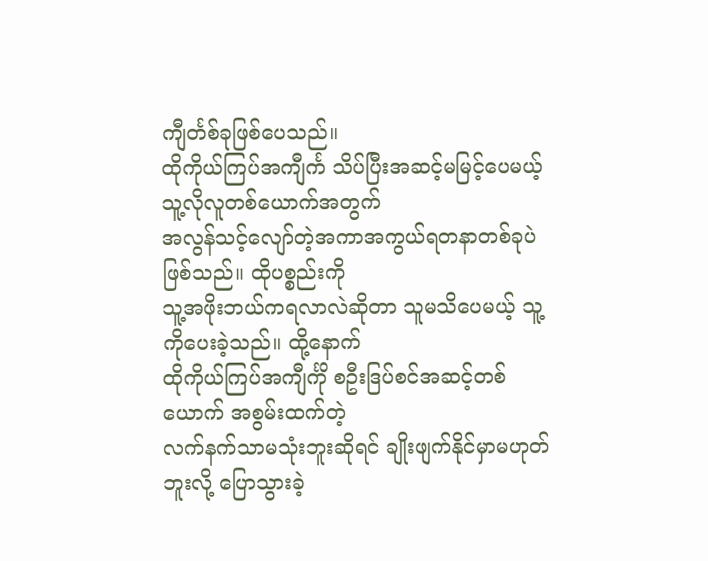ကျီင်္တစ်ခုဖြစ်ပေသည်။
ထိုကိုယ်ကြပ်အကျီင်္က သိပ်ပြီးအဆင့်မမြင့်ပေမယ့် သူ့လိုလူတစ်ယောက်အတွက်
အလွန်သင့်လျော်တဲ့အကာအကွယ်ရတနာတစ်ခုပဲဖြစ်သည်။ ထိုပစ္စည်းကို
သူ့အဖိုးဘယ်ကရလာလဲဆိုတာ သူမသိပေမယ့် သူ့ကိုပေးခဲ့သည်။ ထို့နောက်
ထိုကိုယ်ကြပ်အကျီင်္ကို စဦးဒြပ်စင်အဆင့်တစ်ယောက် အစွမ်းထက်တဲ့
လက်နက်သာမသုံးဘူးဆိုရင် ချိုးဖျက်နိုင်မှာမဟုတ်ဘူးလို့ ပြောသွားခဲ့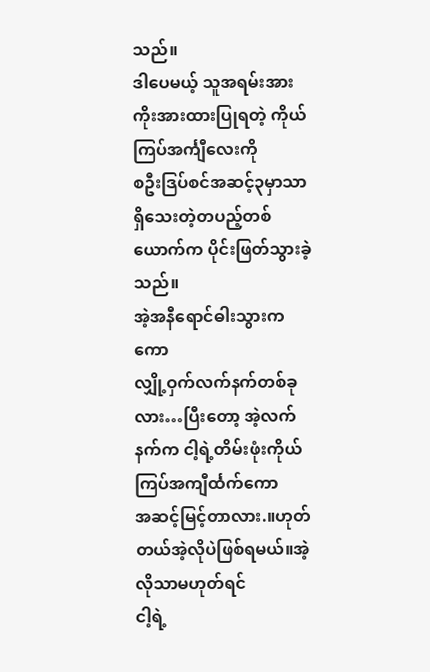သည်။
ဒါပေမယ့် သူအရမ်းအားကိုးအားထားပြုရတဲ့ ကိုယ်ကြပ်အင်္ကျီလေးကို
စဦးဒြပ်စင်အဆင့်၃မှာသာ ရှိသေးတဲ့တပည့်တစ်ယောက်က ပိုင်းဖြတ်သွားခဲ့သည်။
အဲ့အနီရောင်ဓါးသွားကကော
လျှို့ဝှက်လက်နက်တစ်ခုလား…ပြီးတော့ အဲ့လက်နက်က ငါ့ရဲ့တိမ်းဖုံးကိုယ်ကြပ်အကျီင်္ထက်ကော
အဆင့်မြင့်တာလား.။ဟုတ်တယ်အဲ့လိုပဲဖြစ်ရမယ်။အဲ့လိုသာမဟုတ်ရင်
ငါ့ရဲ့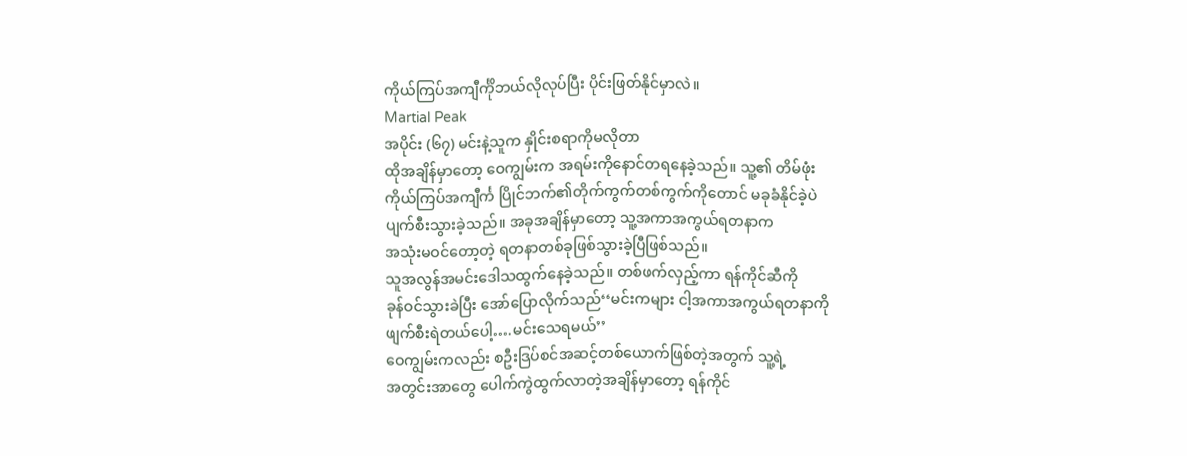ကိုယ်ကြပ်အကျီင်္ကိုဘယ်လိုလုပ်ပြီး ပိုင်းဖြတ်နိုင်မှာလဲ။
Martial Peak
အပိုင်း (၆၇) မင်းနဲ့သူက နှိုင်းစရာကိုမလိုတာ
ထိုအချိန်မှာတော့ ဝေကျွမ်းက အရမ်းကိုနောင်တရနေခဲ့သည်။ သူ့၏ တိမ်ဖုံး
ကိုယ်ကြပ်အကျီင်္က ပြိုင်ဘက်၏တိုက်ကွက်တစ်ကွက်ကိုတောင် မခုခံနိုင်ခဲ့ပဲ
ပျက်စီးသွားခဲ့သည်။ အခုအချိန်မှာတော့ သူ့အကာအကွယ်ရတနာက
အသုံးမဝင်တော့တဲ့ ရတနာတစ်ခုဖြစ်သွားခဲ့ပြီဖြစ်သည်။
သူအလွန်အမင်းဒေါသထွက်နေခဲ့သည်။ တစ်ဖက်လှည့်ကာ ရန်ကိုင်ဆီကို
ခုန်ဝင်သွားခဲပြီး အော်ပြောလိုက်သည်‘‘မင်းကများ ငါ့အကာအကွယ်ရတနာကို
ဖျက်စီးရဲတယ်ပေါ့….မင်းသေရမယ်’’
ဝေကျွမ်းကလည်း စဦးဒြပ်စင်အဆင့်တစ်ယောက်ဖြစ်တဲ့အတွက် သူ့ရဲ့
အတွင်းအာတွေ ပေါက်ကွဲထွက်လာတဲ့အချိန်မှာတော့ ရန်ကိုင်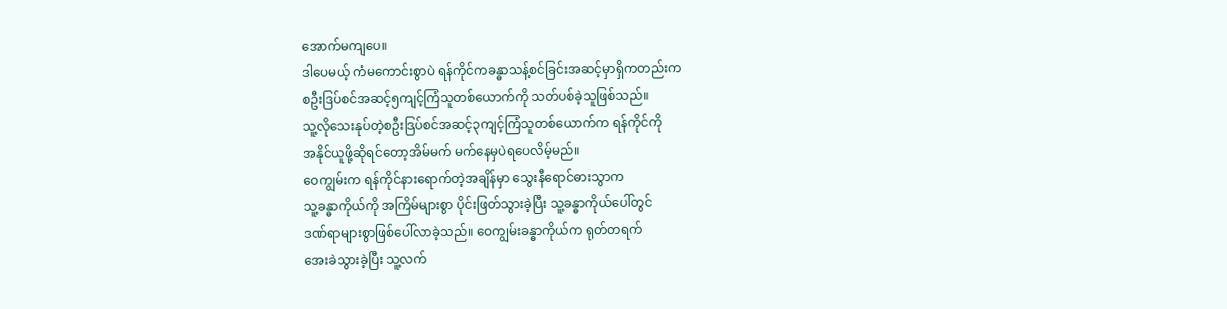အောက်မကျပေ။
ဒါပေမယ့် ကံမကောင်းစွာပဲ ရန်ကိုင်ကခန္ဓာသန့်စင်ခြင်းအဆင့်မှာရှိကတည်းက
စဦးဒြပ်စင်အဆင့်၅ကျင့်ကြံသူတစ်ယောက်ကို သတ်ပစ်ခဲ့သူဖြစ်သည်။
သူ့လိုသေးနုပ်တဲ့စဦးဒြပ်စင်အဆင့်၃ကျင့်ကြံသူတစ်ယောက်က ရန်ကိုင်ကို
အနိုင်ယူဖို့ဆိုရင်တော့အိမ်မက် မက်နေမှပဲရပေလိမ့်မည်။
ဝေကျွမ်းက ရန်ကိုင်နားရောက်တဲ့အချိန်မှာ သွေးနီရောင်ဓားသွာက
သူ့ခန္ဓာကိုယ်ကို အကြိမ်များစွာ ပိုင်းဖြတ်သွားခဲ့ပြီး သူ့ခန္ဓာကိုယ်ပေါ်တွင်
ဒဏ်ရာများစွာဖြစ်ပေါ်လာခဲ့သည်။ ဝေကျွမ်းခန္ဓာကိုယ်က ရုတ်တရက်
အေးခဲသွားခဲ့ပြီး သူ့လက်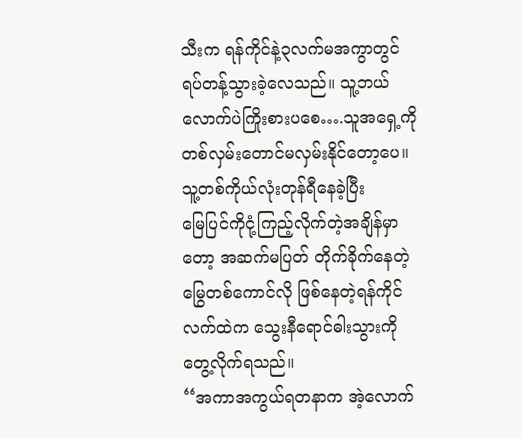သီးက ရန်ကိုင်နဲ့၃လက်မအကွာတွင်
ရပ်တန့်သွားခဲ့လေသည်။ သူ့ဘယ်လောက်ပဲကြိုးစားပစေ….သူအရှေ့ကို
တစ်လှမ်းတောင်မလှမ်းနိုင်တော့ပေ။ သူ့တစ်ကိုယ်လုံးတုန်ရီနေခဲ့ပြီး
မြေပြင်ကိုငုံ့ကြည့်လိုက်တဲ့အချိန်မှာတော့ အဆက်မပြတ် တိုက်ခိုက်နေတဲ့
မြွေတစ်ကောင်လို ဖြစ်နေတဲ့ရန်ကိုင်လက်ထဲက သွေးနီရောင်ဓါးသွားကို
တွေ့လိုက်ရသည်။
‘‘အကာအကွယ်ရတနာက အဲ့လောက်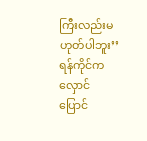ကြီးလည်းမဟုတ်ပါဘူး’’ ရန်ကိုင်က
လှောင်ပြောင်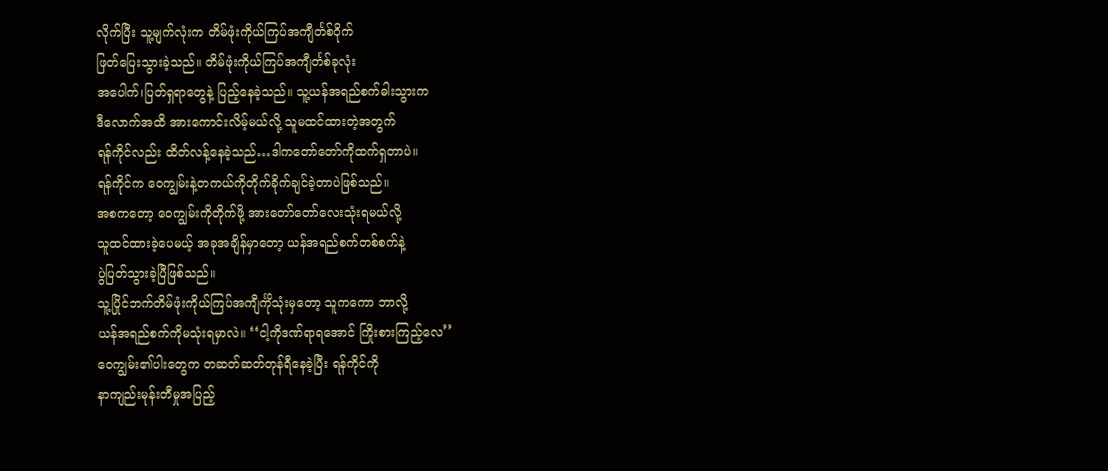လိုက်ပြီး သူ့မျက်လုံးက တိမ်ဖုံးကိုယ်ကြပ်အကျီင်္တစ်ဝိုက်
ဖြတ်ပြေးသွားခဲ့သည်။ တိမ်ဖုံးကိုယ်ကြပ်အကျီင်္တစ်ခုလုံး
အပေါက်၊ပြတ်ရှရာတွေနဲ့ ပြည့်နေခဲ့သည်။ သူ့ယန်အရည်စက်ဓါးသွားက
ဒီလောက်အထိ အားကောင်းလိမ့်မယ်လို့ သူမထင်ထားတဲ့အတွက်
ရန်ကိုင်လည်း ထိတ်လန့်နေခဲ့သည်…ဒါကတော်တော်ကိုထက်ရှတာပဲ။
ရန်ကိုင်က ဝေကျွမ်းနဲ့တကယ်ကိုတိုက်ခိုက်ချင်ခဲ့တာပဲဖြစ်သည်။
အစကတော့ ဝေကျွမ်းကိုတိုက်ဖို့ အားတော်တော်လေးသုံးရမယ်လို့
သူထင်ထားခဲ့ပေမယ့် အခုအချိန်မှာတော့ ယန်အရည်စက်တစ်စက်နဲ့
ပွဲပြတ်သွားခဲ့ပြီဖြစ်သည်။
သူ့ပြိုင်ဘက်တိမ်ဖုံးကိုယ်ကြပ်အကျီင်္ကိုသုံးမှတော့ သူကကော ဘာလို့
ယန်အရည်စက်ကိုမသုံးရမှာလဲ။ ‘‘ငါ့ကိုဒဏ်ရာရအောင် ကြိုးစားကြည့်လေ’’
ဝေကျွမ်း၏ပါးတွေက တဆတ်ဆတ်တုန်ရီနေခဲ့ပြီး ရန်ကိုင်ကို
နာကျည်းမုန်းတီမှုအပြည့်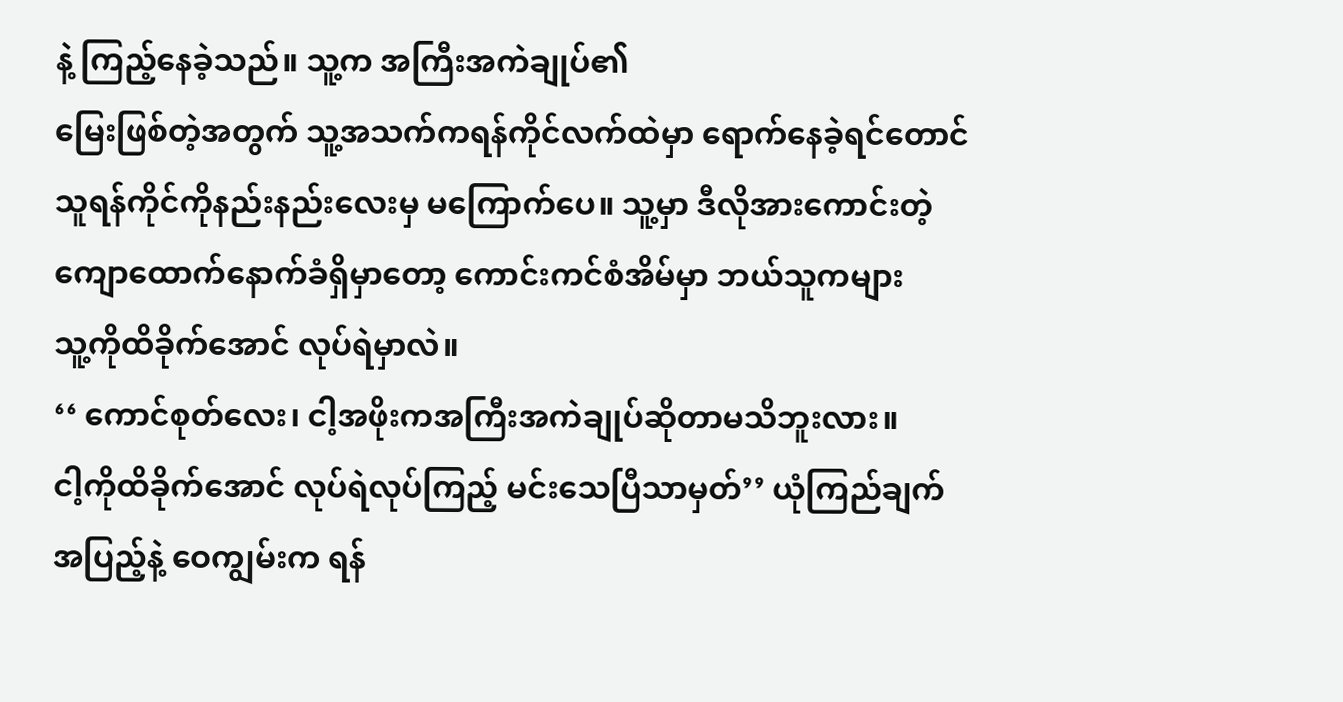နဲ့ ကြည့်နေခဲ့သည်။ သူ့က အကြီးအကဲချုပ်၏
မြေးဖြစ်တဲ့အတွက် သူ့အသက်ကရန်ကိုင်လက်ထဲမှာ ရောက်နေခဲ့ရင်တောင်
သူရန်ကိုင်ကိုနည်းနည်းလေးမှ မကြောက်ပေ။ သူ့မှာ ဒီလိုအားကောင်းတဲ့
ကျောထောက်နောက်ခံရှိမှာတော့ ကောင်းကင်စံအိမ်မှာ ဘယ်သူကများ
သူ့ကိုထိခိုက်အောင် လုပ်ရဲမှာလဲ။
‘‘ ကောင်စုတ်လေး၊ ငါ့အဖိုးကအကြီးအကဲချုပ်ဆိုတာမသိဘူးလား။
ငါ့ကိုထိခိုက်အောင် လုပ်ရဲလုပ်ကြည့် မင်းသေပြီသာမှတ်’’ ယုံကြည်ချက်
အပြည့်နဲ့ ဝေကျွမ်းက ရန်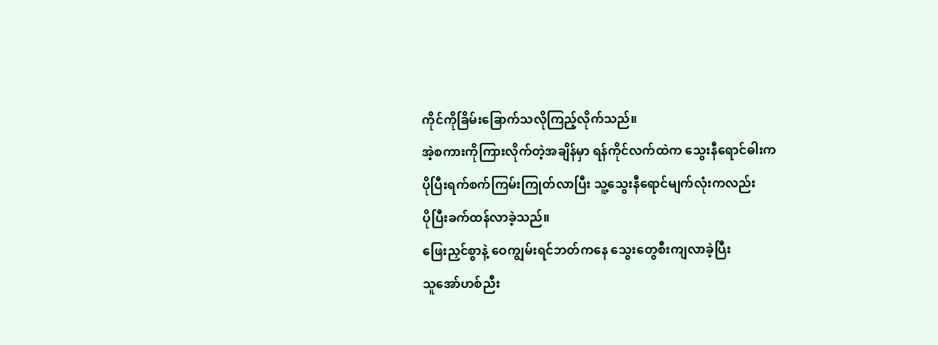ကိုင်ကိုခြိမ်းခြောက်သလိုကြည့်လိုက်သည်။
အဲ့စကားကိုကြားလိုက်တဲ့အချိန်မှာ ရန်ကိုင်လက်ထဲက သွေးနီရောင်ဓါးက
ပိုပြီးရက်စက်ကြမ်းကြုတ်လာပြီး သူ့သွေးနီရောင်မျက်လုံးကလည်း
ပိုပြီးခက်ထန်လာခဲ့သည်။
ဖြေးညှင်စွာနဲ့ ဝေကျွမ်းရင်ဘတ်ကနေ သွေးတွေစီးကျလာခဲ့ပြီး
သူအော်ဟစ်ညီး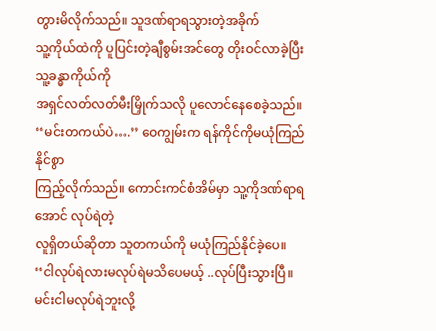တွားမိလိုက်သည်။ သူဒဏ်ရာရသွားတဲ့အခိုက်
သူ့ကိုယ်ထဲကို ပူပြင်းတဲ့ချီစွမ်းအင်တွေ တိုးဝင်လာခဲ့ပြီး သူ့ခန္ဓာကိုယ်ကို
အရှင်လတ်လတ်မီးမြှိုက်သလို ပူလောင်နေစေခဲ့သည်။
‘‘မင်းတကယ်ပဲ….’’ ဝေကျွမ်းက ရန်ကိုင်ကိုမယုံကြည်နိုင်စွာ
ကြည့်လိုက်သည်။ ကောင်းကင်စံအိမ်မှာ သူ့ကိုဒဏ်ရာရအောင် လုပ်ရဲတဲ့
လူရှိတယ်ဆိုတာ သူတကယ်ကို မယုံကြည်နိုင်ခဲ့ပေ။
‘‘ငါလုပ်ရဲလားမလုပ်ရဲမသိပေမယ့် ..လုပ်ပြီးသွားပြီ။ မင်းငါမလုပ်ရဲဘူးလို့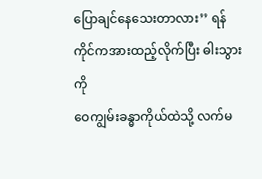ပြောချင်နေသေးတာလား’’ ရန်ကိုင်ကအားထည့်လိုက်ပြီး ဓါးသွားကို
ဝေကျွမ်းခန္ဓာကိုယ်ထဲသို့ လက်မ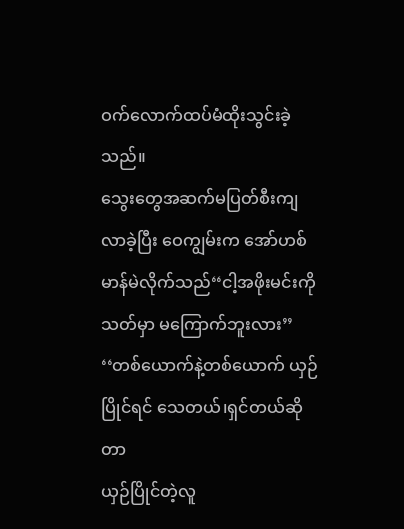ဝက်လောက်ထပ်မံထိုးသွင်းခဲ့သည်။
သွေးတွေအဆက်မပြတ်စီးကျလာခဲ့ပြီး ဝေကျွမ်းက အော်ဟစ်
မာန်မဲလိုက်သည်‘‘ငါ့အဖိုးမင်းကိုသတ်မှာ မကြောက်ဘူးလား’’
‘‘တစ်ယောက်နဲ့တစ်ယောက် ယှဉ်ပြိုင်ရင် သေတယ်၊ရှင်တယ်ဆိုတာ
ယှဉ်ပြိုင်တဲ့လူ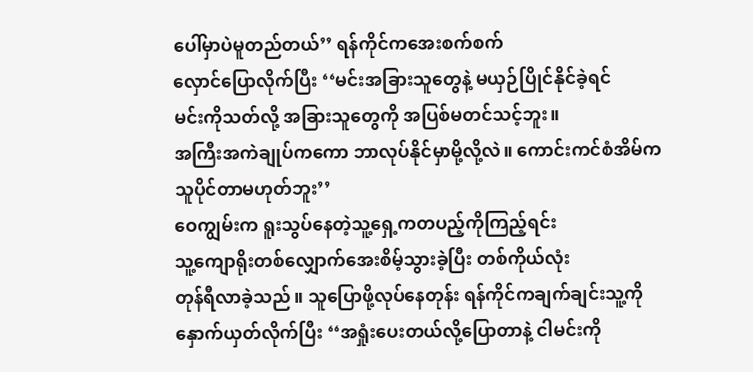ပေါ်မှာပဲမူတည်တယ်’’ ရန်ကိုင်ကအေးစက်စက်
လှောင်ပြောလိုက်ပြီး ‘‘မင်းအခြားသူတွေနဲ့ မယှဉ်ပြိုင်နိုင်ခဲ့ရင်
မင်းကိုသတ်လို့ အခြားသူတွေကို အပြစ်မတင်သင့်ဘူး။
အကြီးအကဲချုပ်ကကော ဘာလုပ်နိုင်မှာမို့လို့လဲ။ ကောင်းကင်စံအိမ်က
သူပိုင်တာမဟုတ်ဘူး’’
ဝေကျွမ်းက ရူးသွပ်နေတဲ့သူ့ရှေ့ကတပည့်ကိုကြည့်ရင်း
သူ့ကျောရိုးတစ်လျှောက်အေးစိမ့်သွားခဲ့ပြီး တစ်ကိုယ်လုံး
တုန်ရီလာခဲ့သည်။ သူပြောဖို့လုပ်နေတုန်း ရန်ကိုင်ကချက်ချင်းသူ့ကို
နှောက်ယှတ်လိုက်ပြီး ‘‘အရှုံးပေးတယ်လို့ပြောတာနဲ့ ငါမင်းကို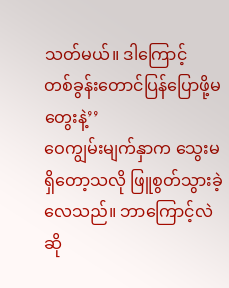သတ်မယ်။ ဒါကြောင့်
တစ်ခွန်းတောင်ပြန်ပြောဖို့မတွေးနဲ့’’
ဝေကျွမ်းမျက်နှာက သွေးမရှိတော့သလို ဖြူစွတ်သွားခဲ့လေသည်။ ဘာကြောင့်လဲ
ဆို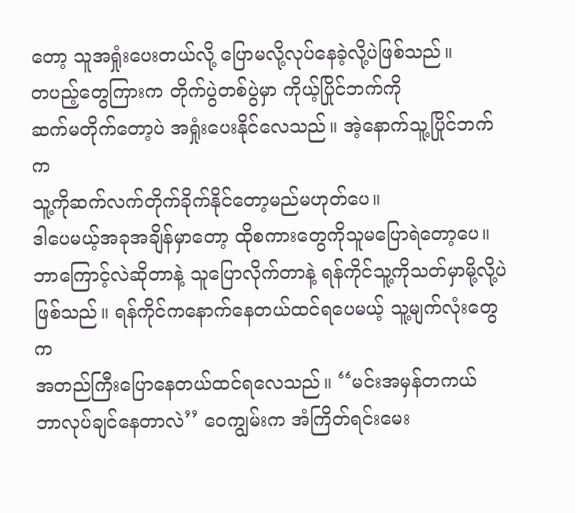တော့ သူအရှုံးပေးတယ်လို့ ပြောမလို့လုပ်နေခဲ့လို့ပဲဖြစ်သည်။
တပည့်တွေကြားက တိုက်ပွဲတစ်ပွဲမှာ ကိုယ့်ပြိုင်ဘက်ကို
ဆက်မတိုက်တော့ပဲ အရှုံးပေးနိုင်လေသည်။ အဲ့နောက်သူ့ပြိုင်ဘက်က
သူ့ကိုဆက်လက်တိုက်ခိုက်နိုင်တော့မည်မဟုတ်ပေ။
ဒါပေမယ့်အခုအချိန်မှာတော့ ထိုစကားတွေကိုသူမပြောရဲတော့ပေ။
ဘာကြောင့်လဲဆိုတာနဲ့ သူပြောလိုက်တာနဲ့ ရန်ကိုင်သူ့ကိုသတ်မှာမို့လို့ပဲ
ဖြစ်သည်။ ရန်ကိုင်ကနောက်နေတယ်ထင်ရပေမယ့် သူ့မျက်လုံးတွေက
အတည်ကြီးပြောနေတယ်ထင်ရလေသည်။ ‘‘မင်းအမှန်တကယ်
ဘာလုပ်ချင်နေတာလဲ’’ ဝေကျွမ်းက အံကြိတ်ရင်းမေး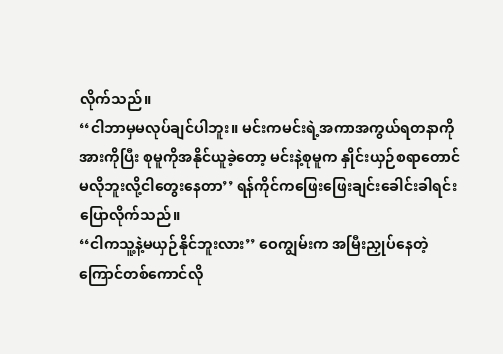လိုက်သည်။
‘‘ငါဘာမှမလုပ်ချင်ပါဘူး။ မင်းကမင်းရဲ့အကာအကွယ်ရတနာကို
အားကိုပြီး စုမူကိုအနိုင်ယူခဲ့တော့ မင်းနဲ့စုမူက နှိုင်းယှဉ်စရာတောင်
မလိုဘူးလို့ငါတွေးနေတာ’’ ရန်ကိုင်ကဖြေးဖြေးချင်းခေါင်းခါရင်း
ပြောလိုက်သည်။
‘‘ငါကသူ့နဲ့မယှဉ်နိုင်ဘူးလား’’ ဝေကျွမ်းက အမြီးညှုပ်နေတဲ့
ကြောင်တစ်ကောင်လို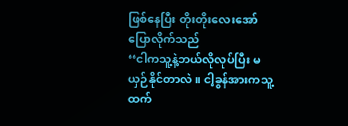ဖြစ်နေပြီး တိုးတိုးလေးအော်ပြောလိုက်သည်
‘‘ငါကသူ့နဲ့ဘယ်လိုလုပ်ပြီး မယှဉ်နိုင်တာလဲ။ ငါ့ခွန်အားကသူ့ထက်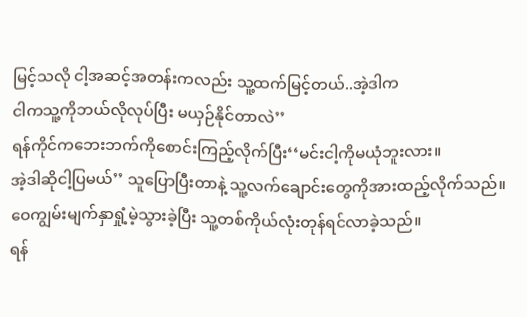မြင့်သလို ငါ့အဆင့်အတန်းကလည်း သူ့ထက်မြင့်တယ်..အဲ့ဒါက
ငါကသူ့ကိုဘယ်လိုလုပ်ပြီး မယှဉ်နိုင်တာလဲ’’
ရန်ကိုင်ကဘေးဘက်ကိုစောင်းကြည့်လိုက်ပြီး‘‘မင်းငါ့ကိုမယုံဘူးလား။
အဲ့ဒါဆိုငါ့ပြမယ်’’ သူပြောပြီးတာနဲ့ သူ့လက်ချောင်းတွေကိုအားထည့်လိုက်သည်။
ဝေကျွမ်းမျက်နှာရှုံ့မဲ့သွားခဲ့ပြီး သူ့တစ်ကိုယ်လုံးတုန်ရင်လာခဲ့သည်။
ရန်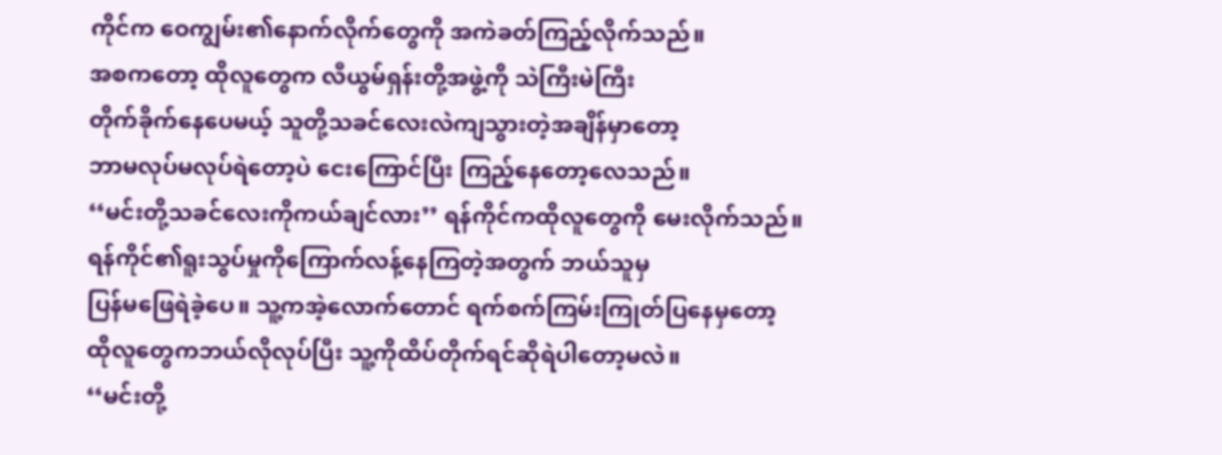ကိုင်က ဝေကျွမ်း၏နောက်လိုက်တွေကို အကဲခတ်ကြည့်လိုက်သည်။
အစကတော့ ထိုလူတွေက လီယွမ်ရှန်းတို့အဖွဲ့ကို သဲကြီးမဲကြီး
တိုက်ခိုက်နေပေမယ့် သူတို့သခင်လေးလဲကျသွားတဲ့အချိန်မှာတော့
ဘာမလုပ်မလုပ်ရဲတော့ပဲ ငေးကြောင်ပြီး ကြည့်နေတော့လေသည်။
‘‘မင်းတို့သခင်လေးကိုကယ်ချင်လား’’ ရန်ကိုင်ကထိုလူတွေကို မေးလိုက်သည်။
ရန်ကိုင်၏ရူးသွပ်မှုကိုကြောက်လန့်နေကြတဲ့အတွက် ဘယ်သူမှ
ပြန်မဖြေရဲခဲ့ပေ။ သူ့ကအဲ့လောက်တောင် ရက်စက်ကြမ်းကြုတ်ပြနေမှတော့
ထိုလူတွေကဘယ်လိုလုပ်ပြီး သူ့ကိုထိပ်တိုက်ရင်ဆိုရဲပါတော့မလဲ။
‘‘မင်းတို့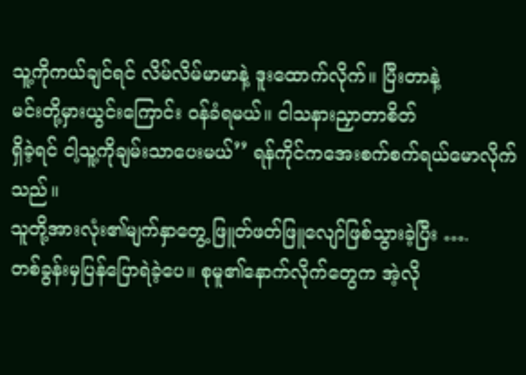သူ့ကိုကယ်ချင်ရင် လိမ်လိမ်မာမာနဲ့ ဒူးထောက်လိုက်။ ပြီးတာနဲ့
မင်းတို့မှားယွင်းကြောင်း ဝန်ခံရမယ်။ ငါသနားညှာတာစိတ်
ရှိခဲ့ရင် ငါ့သူ့ကိုချမ်းသာပေးမယ်’’ ရန်ကိုင်ကအေးစက်စက်ရယ်မောလိုက်သည်။
သူတို့အားလုံး၏မျက်နှာတွေ့ ဖြူတ်ဖတ်ဖြူလျော်ဖြစ်သွားခဲ့ပြီး ….
တစ်ခွန်းမှပြန်ပြောရဲခဲ့ပေ။ စုမူ၏နောက်လိုက်တွေက အဲ့လို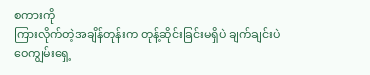စကားကို
ကြားလိုက်တဲ့အချိန်တုန်းက တုန့်ဆိုင်းခြင်းမရှိပဲ ချက်ချင်းပဲ
ဝေကျွမ်းရှေ့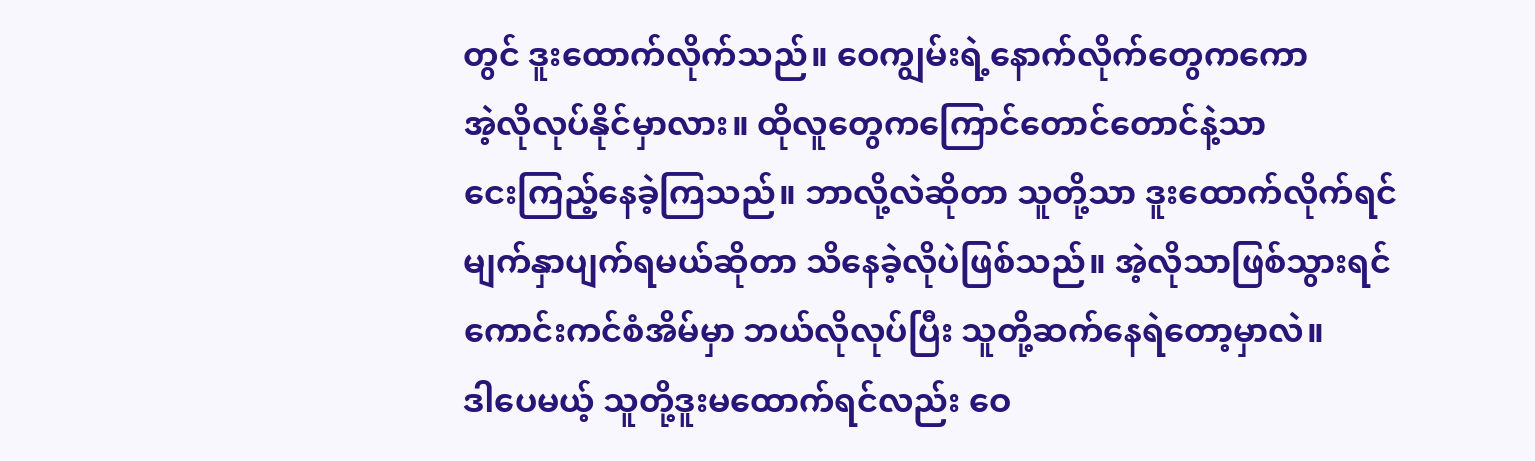တွင် ဒူးထောက်လိုက်သည်။ ဝေကျွမ်းရဲ့နောက်လိုက်တွေကကော
အဲ့လိုလုပ်နိုင်မှာလား။ ထိုလူတွေကကြောင်တောင်တောင်နဲ့သာ
ငေးကြည့်နေခဲ့ကြသည်။ ဘာလို့လဲဆိုတာ သူတို့သာ ဒူးထောက်လိုက်ရင်
မျက်နှာပျက်ရမယ်ဆိုတာ သိနေခဲ့လိုပဲဖြစ်သည်။ အဲ့လိုသာဖြစ်သွားရင်
ကောင်းကင်စံအိမ်မှာ ဘယ်လိုလုပ်ပြီး သူတို့ဆက်နေရဲတော့မှာလဲ။
ဒါပေမယ့် သူတို့ဒူးမထောက်ရင်လည်း ဝေ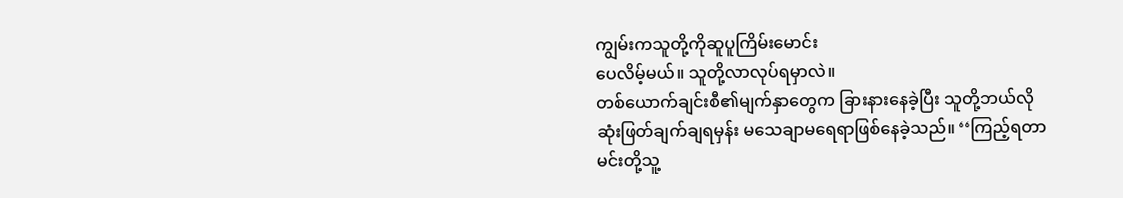ကျွမ်းကသူတို့ကိုဆူပူကြိမ်းမောင်း
ပေလိမ့်မယ်။ သူတို့လာလုပ်ရမှာလဲ။
တစ်ယောက်ချင်းစီ၏မျက်နှာတွေက ခြားနားနေခဲ့ပြီး သူတို့ဘယ်လို
ဆုံးဖြတ်ချက်ချရမှန်း မသေချာမရေရာဖြစ်နေခဲ့သည်။ ‘‘ကြည့်ရတာ
မင်းတို့သူ့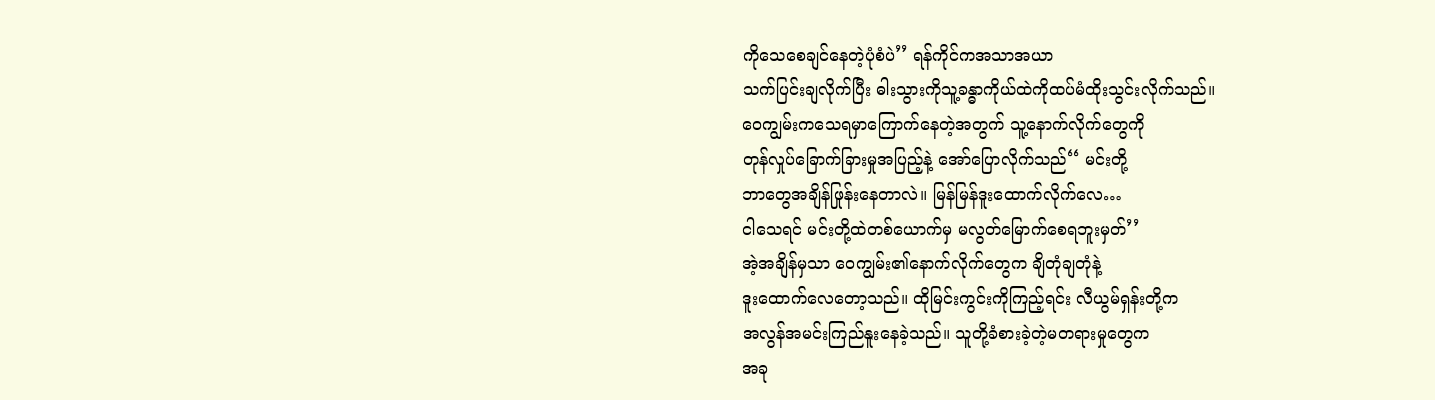ကိုသေစေချင်နေတဲ့ပုံစံပဲ’’ ရန်ကိုင်ကအသာအယာ
သက်ပြင်းချလိုက်ပြီး ဓါးသွားကိုသူ့ခန္ဓာကိုယ်ထဲကိုထပ်မံထိုးသွင်းလိုက်သည်။
ဝေကျွမ်းကသေရမှာကြောက်နေတဲ့အတွက် သူ့နောက်လိုက်တွေကို
တုန်လှုပ်ခြောက်ခြားမှုအပြည့်နဲ့ အော်ပြောလိုက်သည်‘‘ မင်းတို့
ဘာတွေအချိန်ဖြုန်းနေတာလဲ။ မြန်မြန်ဒူးထောက်လိုက်လေ…
ငါသေရင် မင်းတို့ထဲတစ်ယောက်မှ မလွတ်မြောက်စေရဘူးမှတ်’’
အဲ့အချိန်မှသာ ဝေကျွမ်း၏နောက်လိုက်တွေက ချိတုံချတုံနဲ့
ဒူးထောက်လေတော့သည်။ ထိုမြင်းကွင်းကိုကြည့်ရင်း လီယွမ်ရှန်းတို့က
အလွန်အမင်းကြည်နူးနေခဲ့သည်။ သူတို့ခံစားခဲ့တဲ့မတရားမှုတွေက
အခု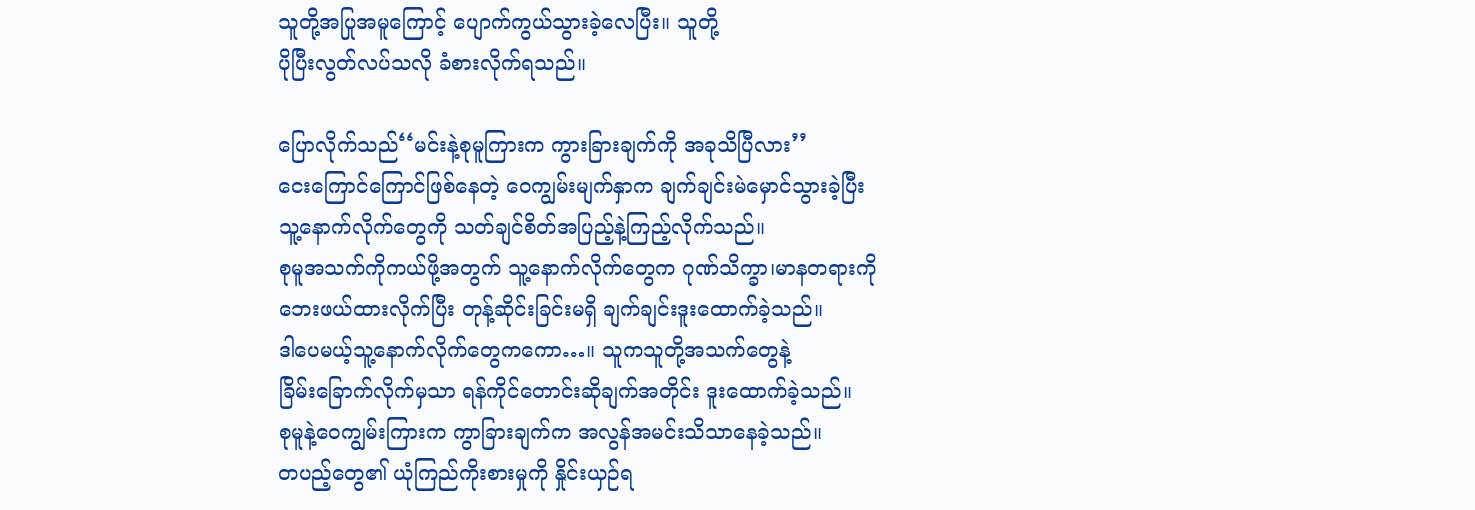သူတို့အပြုအမူကြောင့် ပျောက်ကွယ်သွားခဲ့လေပြီး။ သူတို့
ပိုပြီးလွတ်လပ်သလို ခံစားလိုက်ရသည်။

ပြောလိုက်သည်‘‘မင်းနဲ့စုမူကြားက ကွားခြားချက်ကို အခုသိပြီလား’’
ငေးကြောင်ကြောင်ဖြစ်နေတဲ့ ဝေကျွမ်းမျက်နှာက ချက်ချင်းမဲမှောင်သွားခဲ့ပြီး
သူ့နောက်လိုက်တွေကို သတ်ချင်စိတ်အပြည့်နဲ့ကြည့်လိုက်သည်။
စုမူအသက်ကိုကယ်ဖို့အတွက် သူ့နောက်လိုက်တွေက ဂုဏ်သိက္ခာ၊မာနတရားကို
ဘေးဖယ်ထားလိုက်ပြီး တုန့်ဆိုင်းခြင်းမရှိ ချက်ချင်းဒူးထောက်ခဲ့သည်။
ဒါပေမယ့်သူ့နောက်လိုက်တွေကကော…။ သူကသူတို့အသက်တွေနဲ့
ခြိမ်းခြောက်လိုက်မှသာ ရန်ကိုင်တောင်းဆိုချက်အတိုင်း ဒူးထောက်ခဲ့သည်။
စုမူနဲ့ဝေကျွမ်းကြားက ကွာခြားချက်က အလွန်အမင်းသိသာနေခဲ့သည်။
တပည့်တွေ၏ ယုံကြည်ကိုးစားမှုကို နှိုင်းယှဉ်ရ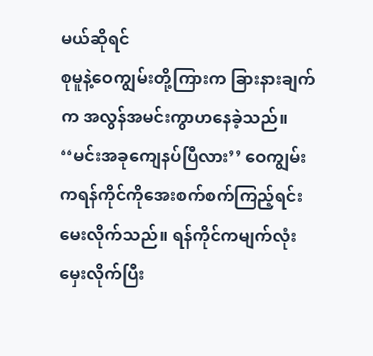မယ်ဆိုရင်
စုမူနဲ့ဝေကျွမ်းတို့ကြားက ခြားနားချက်က အလွန်အမင်းကွာဟနေခဲ့သည်။
‘‘မင်းအခုကျေနပ်ပြီလား’’ ဝေကျွမ်းကရန်ကိုင်ကိုအေးစက်စက်ကြည့်ရင်း
မေးလိုက်သည်။ ရန်ကိုင်ကမျက်လုံးမှေးလိုက်ပြီး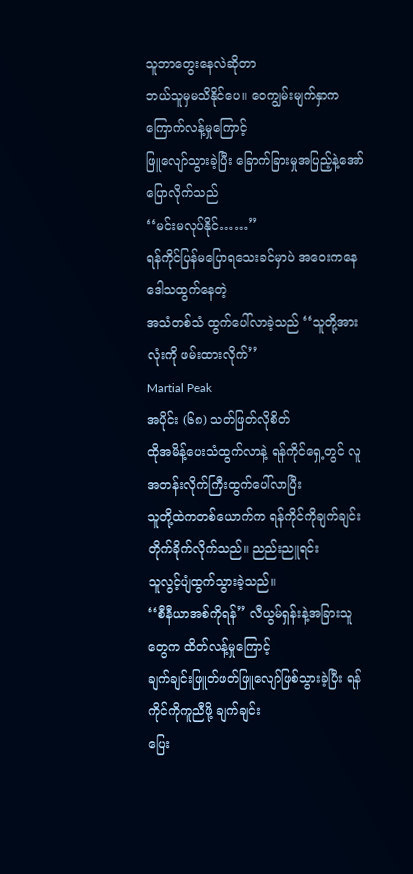သူဘာတွေးနေလဲဆိုတာ
ဘယ်သူမှမသိနိုင်ပေ။ ဝေကျွမ်းမျက်နှာက ကြောက်လန့်မှုကြောင့်
ဖြူလျော်သွားခဲ့ပြီး ခြောက်ခြားမှုအပြည့်နဲ့အော်ပြောလိုက်သည်
‘‘မင်းမလုပ်နိုင်……’’
ရန်ကိုင်ပြန်မပြောရသေးခင်မှာပဲ အဝေးကနေ ဒေါသထွက်နေတဲ့
အသံတစ်သံ ထွက်ပေါ်လာခဲ့သည် ‘‘သူတို့အားလုံးကို ဖမ်းထားလိုက်’’
Martial Peak
အပိုင်း (၆၈) သတ်ဖြတ်လိုစိတ်
ထိုအမိန့်ပေးသံထွက်လာနဲ့ ရန်ကိုင်ရှေ့တွင် လူအတန်းလိုက်ကြီးထွက်ပေါ်လာပြီး
သူတို့ထဲကတစ်ယောက်က ရန်ကိုင်ကိုချက်ချင်းတိုက်ခိုက်လိုက်သည်။ ညည်းညူရင်း
သူလွင့်ပျံထွက်သွားခဲ့သည်။
‘‘စီနီယာအစ်ကိုရန်’’ လီယွမ်ရှန်းနဲ့အခြားသူတွေက ထိတ်လန့်မှုကြောင့်
ချက်ချင်းဖြူတ်ဖတ်ဖြူလျော်ဖြစ်သွားခဲ့ပြီး ရန်ကိုင်ကိုကူညီဖို့ ချက်ချင်း
ပြေး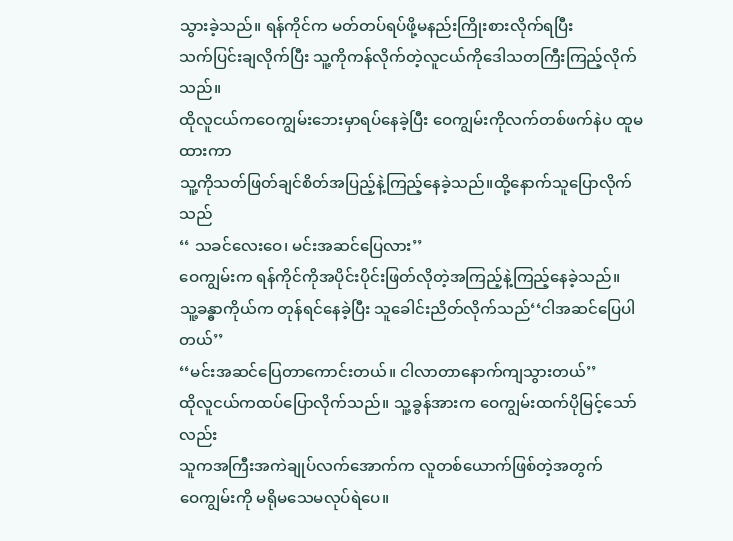သွားခဲ့သည်။ ရန်ကိုင်က မတ်တပ်ရပ်ဖို့မနည်းကြိုးစားလိုက်ရပြီး
သက်ပြင်းချလိုက်ပြီး သူ့ကိုကန်လိုက်တဲ့လူငယ်ကိုဒေါသတကြီးကြည့်လိုက်သည်။
ထိုလူငယ်ကဝေကျွမ်းဘေးမှာရပ်နေခဲ့ပြီး ဝေကျွမ်းကိုလက်တစ်ဖက်နဲပ ထူမထားကာ
သူ့ကိုသတ်ဖြတ်ချင်စိတ်အပြည့်နဲ့ကြည့်နေခဲ့သည်။ထို့နောက်သူပြောလိုက်သည်
‘‘ သခင်လေးဝေ၊ မင်းအဆင်ပြေလား’’
ဝေကျွမ်းက ရန်ကိုင်ကိုအပိုင်းပိုင်းဖြတ်လိုတဲ့အကြည့်နဲ့ကြည့်နေခဲ့သည်။
သူ့ခန္ဓာကိုယ်က တုန်ရင်နေခဲ့ပြီး သူခေါင်းညိတ်လိုက်သည်‘‘ငါအဆင်ပြေပါတယ်’’
‘‘မင်းအဆင်ပြေတာကောင်းတယ်။ ငါလာတာနောက်ကျသွားတယ်’’
ထိုလူငယ်ကထပ်ပြောလိုက်သည်။ သူ့ခွန်အားက ဝေကျွမ်းထက်ပိုမြင့်သော်လည်း
သူကအကြီးအကဲချုပ်လက်အောက်က လူတစ်ယောက်ဖြစ်တဲ့အတွက်
ဝေကျွမ်းကို မရိုမသေမလုပ်ရဲပေ။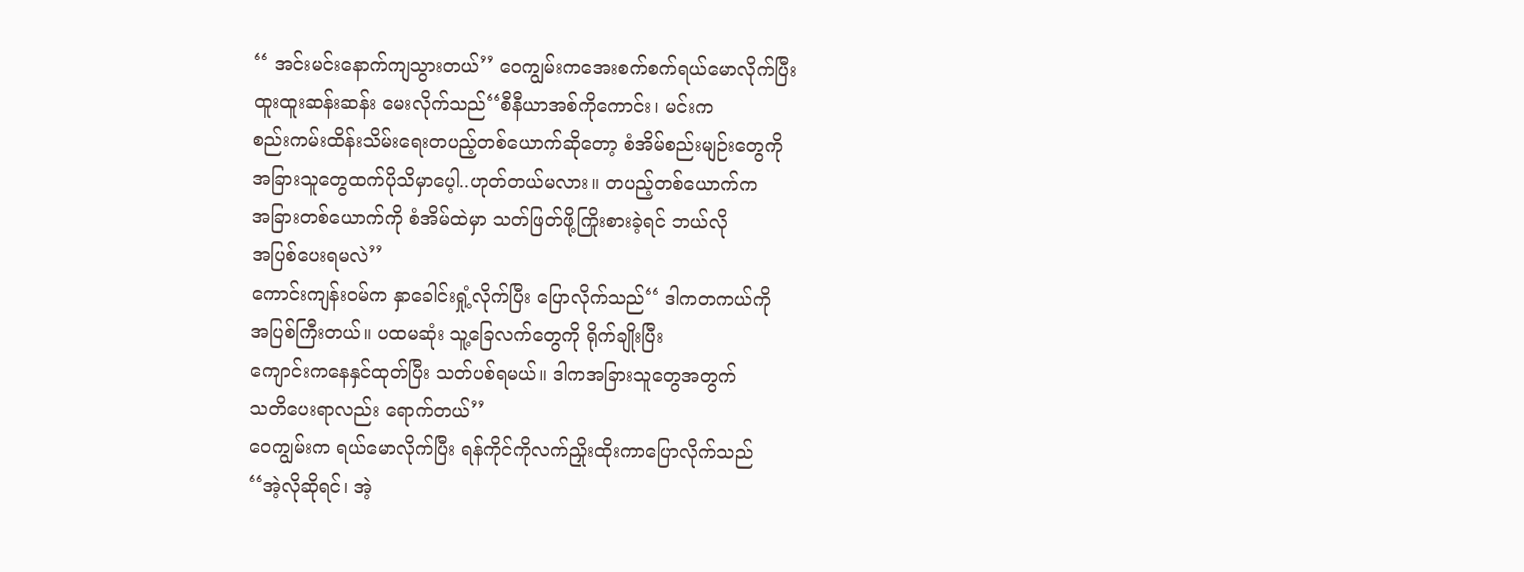‘‘ အင်းမင်းနောက်ကျသွားတယ်’’ ဝေကျွမ်းကအေးစက်စက်ရယ်မောလိုက်ပြီး
ထူးထူးဆန်းဆန်း မေးလိုက်သည်‘‘စီနီယာအစ်ကိုကောင်း၊ မင်းက
စည်းကမ်းထိန်းသိမ်းရေးတပည့်တစ်ယောက်ဆိုတော့ စံအိမ်စည်းမျဉ်းတွေကို
အခြားသူတွေထက်ပိုသိမှာပေ့ါ..ဟုတ်တယ်မလား။ တပည့်တစ်ယောက်က
အခြားတစ်ယောက်ကို စံအိမ်ထဲမှာ သတ်ဖြတ်ဖို့ကြိုးစားခဲ့ရင် ဘယ်လို
အပြစ်ပေးရမလဲ’’
ကောင်းကျန်းဝမ်က နှာခေါင်းရှုံ့လိုက်ပြီး ပြောလိုက်သည်‘‘ ဒါကတကယ်ကို
အပြစ်ကြီးတယ်။ ပထမဆုံး သူ့ခြေလက်တွေကို ရိုက်ချိုးပြီး
ကျောင်းကနေနှင်ထုတ်ပြီး သတ်ပစ်ရမယ်။ ဒါကအခြားသူတွေအတွက်
သတိပေးရာလည်း ရောက်တယ်’’
ဝေကျွမ်းက ရယ်မောလိုက်ပြီး ရန်ကိုင်ကိုလက်ညှိုးထိုးကာပြောလိုက်သည်
‘‘အဲ့လိုဆိုရင်၊ အဲ့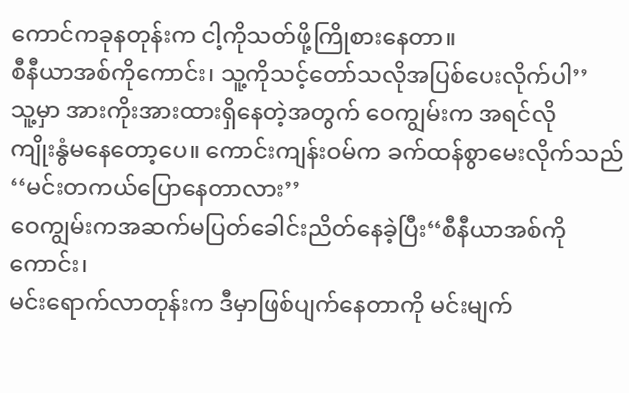ကောင်ကခုနတုန်းက ငါ့ကိုသတ်ဖို့ကြိုစားနေတာ။
စီနီယာအစ်ကိုကောင်း၊ သူ့ကိုသင့်တော်သလိုအပြစ်ပေးလိုက်ပါ’’
သူ့မှာ အားကိုးအားထားရှိနေတဲ့အတွက် ဝေကျွမ်းက အရင်လို
ကျိုးနွံမနေတော့ပေ။ ကောင်းကျန်းဝမ်က ခက်ထန်စွာမေးလိုက်သည်
‘‘မင်းတကယ်ပြောနေတာလား’’
ဝေကျွမ်းကအဆက်မပြတ်ခေါင်းညိတ်နေခဲ့ပြီး‘‘စီနီယာအစ်ကိုကောင်း၊
မင်းရောက်လာတုန်းက ဒီမှာဖြစ်ပျက်နေတာကို မင်းမျက်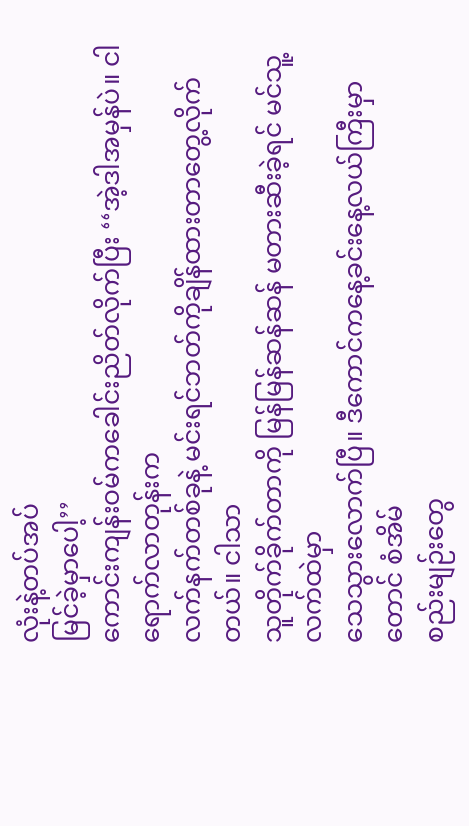လုံးနဲ့တပ်အပ်
မြင်ခဲ့မှာပေါ့’’
ကောင်းကျန်းဝမ်ကခေါင်းညိတ်လိုက်ပြီး ‘‘အဲ့ဒါအမှန်ပဲ။ ငါရောက်လာတုန်းက
လက်နက်တစ်ခုနဲ့ မင်းရင်ဘတ်ကိုချိန်ထားတာတွေ့လိုက်တယ်။ ငါသာ
သူတိုက်ခိုက်တာကို မြန်မြန်ဆန်ဆန် မတားဆီးခဲ့ရင် မင်သူ့လက်ထဲမှာ
သေသွားလောက်ပြီ။ ဒီကောင်ကနေ့ခင်းနေ့လယ်ကြီးမှာတောင် စံအိမ်
စည်းမျဉ်းတွေ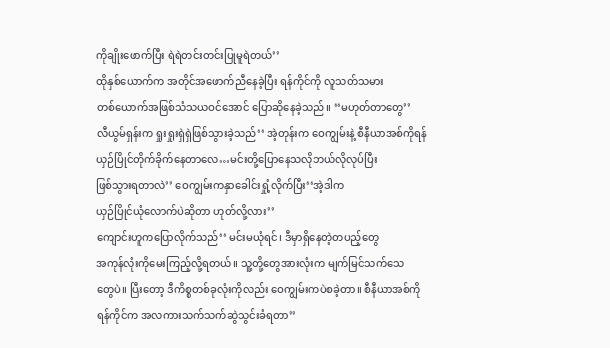ကိုချိုးဖောက်ပြီး ရဲရဲတင်းတင်းပြုမူရဲတယ်’’
ထိုနှစ်ယောက်က အတိုင်အဖောက်ညီနေခဲ့ပြီး ရန်ကိုင်ကို လူသတ်သမား
တစ်ယောက်အဖြစ်သံသယဝင်အောင် ပြောဆိုနေခဲ့သည်။ ‘‘မဟုတ်တာတွေ’’
လီယွမ်ရှန်းက ရှုးရှုးရှဲရှဲဖြစ်သွားခဲ့သည်‘‘ အဲ့တုန်းက ဝေကျွမ်းနဲ့ စီနီယာအစ်ကိုရန်
ယှဉ်ပြိုင်တိုက်ခိုက်နေတာလေ…မင်းတို့ပြောနေသလိုဘယ်လိုလုပ်ပြီး
ဖြစ်သွားရတာလဲ’’ ဝေကျွမ်းကနှာခေါင်းရှုံ့လိုက်ပြီး‘‘အဲ့ဒါက
ယှဉ်ပြိုင်ယုံလောက်ပဲဆိုတာ ဟုတ်လို့လား’’
ကျောင်းဟူကပြောလိုက်သည်‘‘ မင်းမယုံရင်၊ ဒီမှာရှိနေတဲ့တပည့်တွေ
အကုန်လုံးကိုမေးကြည့်လို့ရတယ်။ သူ့တို့တွေအားလုံးက မျက်မြင်သက်သေ
တွေပဲ။ ပြီးတော့ ဒီကိစ္စတစ်ခုလုံးကိုလည်း ဝေကျွမ်းကပဲစခဲ့တာ။ စီနီယာအစ်ကို
ရန်ကိုင်က အလကားသက်သက်ဆွဲသွင်းခံရတာ’’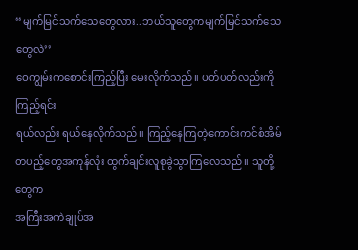‘‘မျက်မြင်သက်သေတွေလား..ဘယ်သူတွေကမျက်မြင်သက်သေတွေလဲ’’
ဝေကျွမ်းကစောင်းကြည့်ပြီး မေးလိုက်သည်။ ပတ်ပတ်လည်းကိုကြည့်ရင်း
ရယ်လည်း ရယ်နေလိုက်သည်။ ကြည့်နေကြတဲ့ကောင်းကင်စံအိမ်
တပည့်တွေအကုန်လုံး ထွက်ချင်းလူစုခွဲသွာကြလေသည်။ သူတို့တွေက
အကြီးအကဲချုပ်အ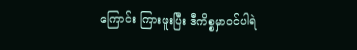ကြောင်း ကြားဖူးပြီး ဒီကိစ္စမှာဝင်ပါရဲ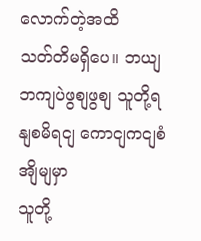လောက်တဲ့အထိ
သတ်တိမရှိပေ။ ဘယျဘကျပဲဖွစျဖွစျ သူတို့ရနျစမိရငျ ကောငျကငျစံအျိမျမှာ
သူတို့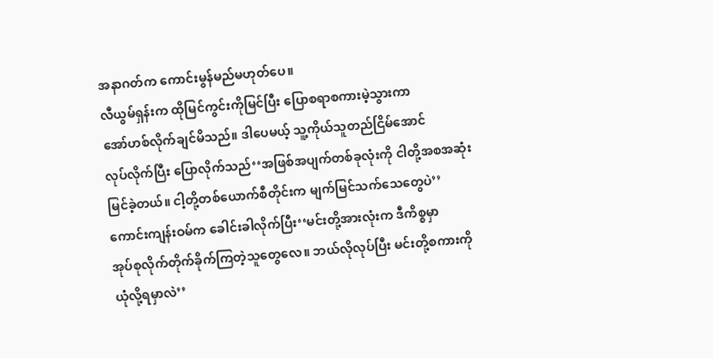အနာဂတ်က ကောင်းမွန်မည်မဟုတ်ပေ။
လီယွမ်ရှန်းက ထိုမြင်ကွင်းကိုမြင်ပြီး ပြောစရာစကားမဲ့သွားကာ
အော်ဟစ်လိုက်ချင်မိသည်။ ဒါပေမယ့် သူ့ကိုယ်သူတည်ငြိမ်အောင်
လုပ်လိုက်ပြီး ပြောလိုက်သည်‘‘အဖြစ်အပျက်တစ်ခုလုံးကို ငါတို့အစအဆုံး
မြင်ခဲ့တယ်။ ငါ့တို့တစ်ယောက်စီတိုင်းက မျက်မြင်သက်သေတွေပဲ’’
ကောင်းကျန်းဝမ်က ခေါင်းခါလိုက်ပြီး‘‘မင်းတို့အားလုံးက ဒီကိစ္စမှာ
အုပ်စုလိုက်တိုက်ခိုက်ကြတဲ့သူတွေလေ။ ဘယ်လိုလုပ်ပြီး မင်းတို့စကားကို
ယုံလို့ရမှာလဲ’’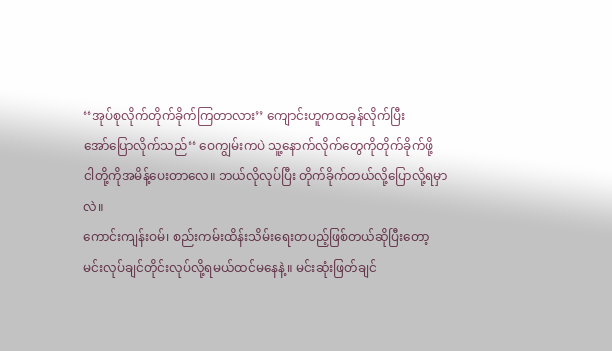‘‘အုပ်စုလိုက်တိုက်ခိုက်ကြတာလား’’ ကျောင်းဟူကထခုန်လိုက်ပြီး
အော်ပြောလိုက်သည်‘‘ ဝေကျွမ်းကပဲ သူ့နောက်လိုက်တွေကိုတိုက်ခိုက်ဖို့
ငါတို့ကိုအမိန့်ပေးတာလေ။ ဘယ်လိုလုပ်ပြီး တိုက်ခိုက်တယ်လို့ပြောလို့ရမှာလဲ။
ကောင်းကျန်းဝမ်၊ စည်းကမ်းထိန်းသိမ်းရေးတပည့်ဖြစ်တယ်ဆိုပြီးတော့
မင်းလုပ်ချင်တိုင်းလုပ်လို့ရမယ်ထင်မနေနဲ့။ မင်းဆုံးဖြတ်ချင်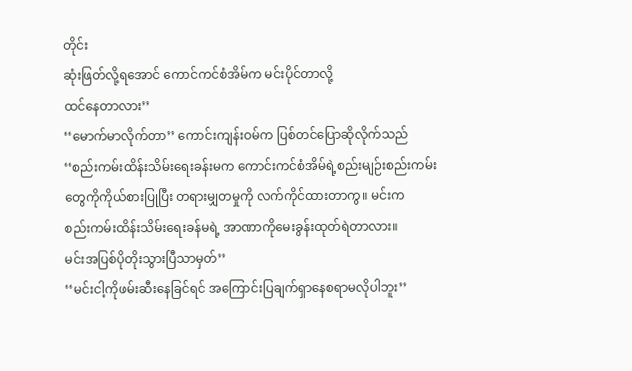တိုင်း
ဆုံးဖြတ်လို့ရအောင် ကောင်ကင်စံအိမ်က မင်းပိုင်တာလို့
ထင်နေတာလား’’
‘‘မောက်မာလိုက်တာ’’ ကောင်းကျန်းဝမ်က ပြစ်တင်ပြောဆိုလိုက်သည်
‘‘စည်းကမ်းထိန်းသိမ်းရေးခန်းမက ကောင်းကင်စံအိမ်ရဲ့စည်းမျဉ်းစည်းကမ်း
တွေကိုကိုယ်စားပြုပြီး တရားမျှတမှုကို လက်ကိုင်ထားတာကွ။ မင်းက
စည်းကမ်းထိန်းသိမ်းရေးခန်မရဲ့ အာဏာကိုမေးခွန်းထုတ်ရဲတာလား။
မင်းအပြစ်ပိုတိုးသွားပြီသာမှတ်’’
‘‘မင်းငါ့ကိုဖမ်းဆီးနေခြင်ရင် အကြောင်းပြချက်ရှာနေစရာမလိုပါဘူး’’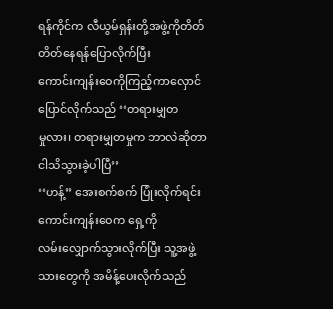ရန်ကိုင်က လီယွမ်ရှန်းတို့အဖွဲ့ကိုတိတ်တိတ်နေရန်ပြောလိုက်ပြီး
ကောင်းကျန်းဝေကိုကြည့်ကာလှောင်ပြောင်လိုက်သည် ‘‘တရားမျှတ
မှုလား၊ တရားမျှတမှုက ဘာလဲဆိုတာငါသိသွားခဲ့ပါပြီ’’
‘‘ဟန့်’’ အေးစက်စက် ပြုံးလိုက်ရင်း ကောင်းကျန်းဝေက ရှေ့ကို
လမ်းလျှောက်သွားလိုက်ပြီး သူ့အဖွဲ့သားတွေကို အမိန့်ပေးလိုက်သည်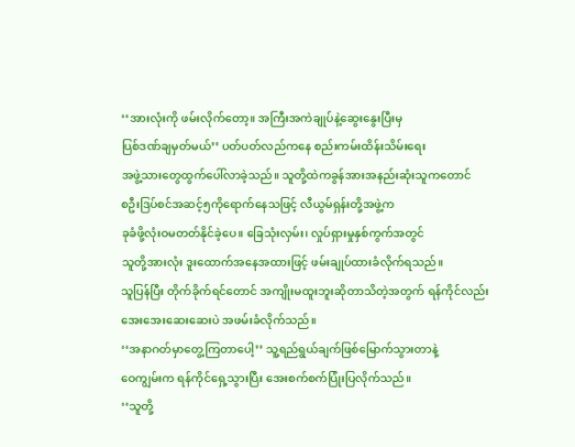‘‘အားလုံးကို ဖမ်းလိုက်တော့။ အကြီးအကဲချုပ်နဲ့ဆွေးနွေးပြီးမှ
ပြစ်ဒဏ်ချမှတ်မယ်’’ ပတ်ပတ်လည်ကနေ စည်းကမ်းထိန်းသိမ်းရေး
အဖွဲ့သားတွေထွက်ပေါ်လာခဲ့သည်။ သူတို့ထဲကခွန်အားအနည်းဆုံးသူကတောင်
စဦးဒြပ်စင်အဆင့်၅ကိုရောက်နေသဖြင့် လီယွမ်ရှန်းတို့အဖွဲ့က
ခုခံဖို့လုံးဝမတတ်နိုင်ခဲ့ပေ။ ခြေသုံးလှမ်း၊ လှုပ်ရှားမှုနှစ်ကွက်အတွင်
သူတို့အားလုံး ဒူးထောက်အနေအထားဖြင့် ဖမ်းချုပ်ထားခံလိုက်ရသည်။
သူပြန်ပြီး တိုက်ခိုက်ရင်တောင် အကျိုးမထူးဘူးဆိုတာသိတဲ့အတွက် ရန်ကိုင်လည်း
အေးအေးဆေးဆေးပဲ အဖမ်းခံလိုက်သည်။
‘‘အနာဂတ်မှာတွေ့ကြတာပေါ့’’ သူ့ရည်ရွယ်ချက်ဖြစ်မြောက်သွားတာနဲ့
ဝေကျွမ်းက ရန်ကိုင်ရှေ့သွားပြီး အေးစက်စက်ပြုံးပြလိုက်သည်။
‘‘သူတို့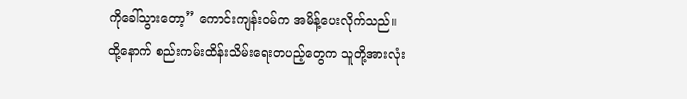ကိုခေါ်သွားတော့’’ ကောင်းကျန်းဝမ်က အမိန့်ပေးလိုက်သည်။
ထို့နောက် စည်းကမ်းထိန်းသိမ်းရေးတပည့်တွေက သူတို့အားလုံး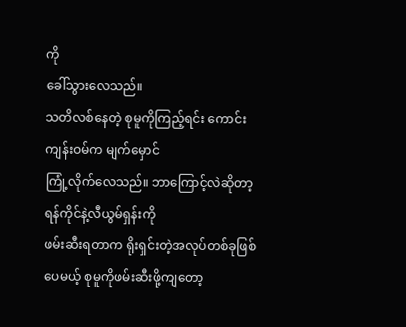ကို
ခေါ်သွားလေသည်။
သတိလစ်နေတဲ့ စုမူကိုကြည့်ရင်း ကောင်းကျန်းဝမ်က မျက်မှောင်
ကြုံ့လိုက်လေသည်။ ဘာကြောင့်လဲဆိုတာ့ ရန်ကိုင်နဲ့လီယွမ်ရှန်းကို
ဖမ်းဆီးရတာက ရိုးရှင်းတဲ့အလုပ်တစ်ခုဖြစ်ပေမယ့် စုမူကိုဖမ်းဆီးဖို့ကျတော့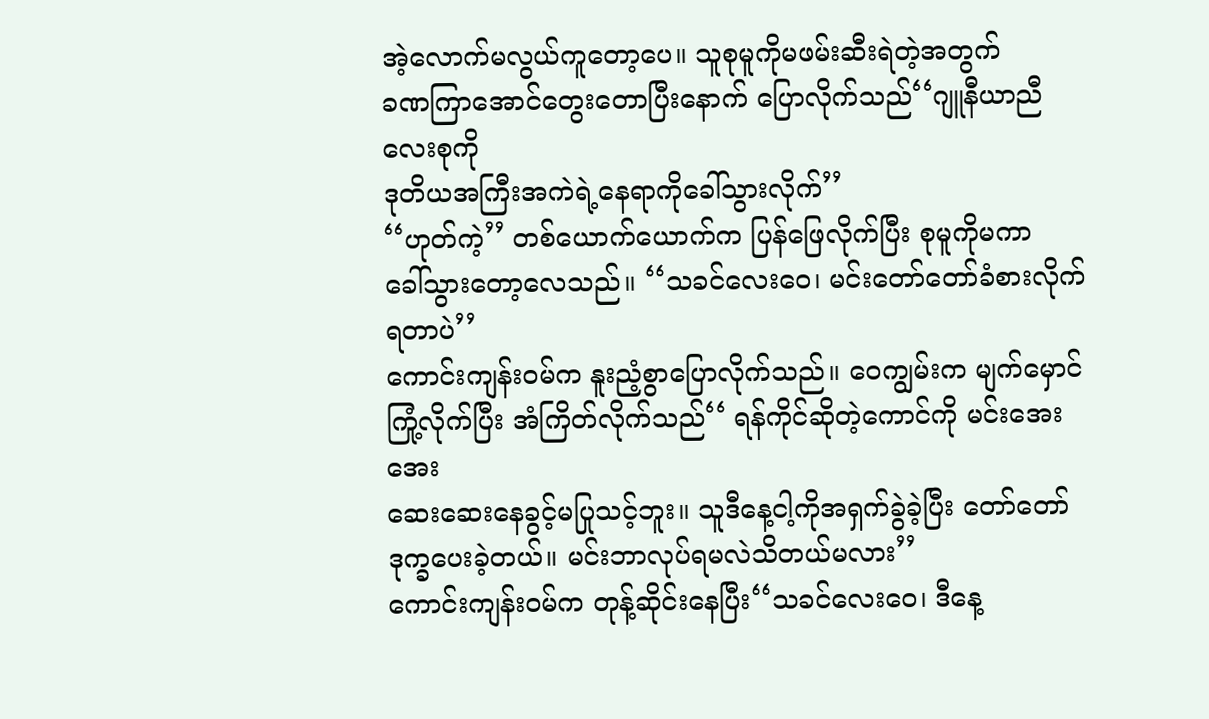အဲ့လောက်မလွယ်ကူတော့ပေ။ သူစုမူကိုမဖမ်းဆီးရဲတဲ့အတွက်
ခဏကြာအောင်တွေးတောပြီးနောက် ပြောလိုက်သည်‘‘ဂျူနီယာညီလေးစုကို
ဒုတိယအကြီးအကဲရဲ့နေရာကိုခေါ်သွားလိုက်’’
‘‘ဟုတ်ကဲ့’’ တစ်ယောက်ယောက်က ပြန်ဖြေလိုက်ပြီး စုမူကိုမကာ
ခေါ်သွားတော့လေသည်။ ‘‘သခင်လေးဝေ၊ မင်းတော်တော်ခံစားလိုက်ရတာပဲ’’
ကောင်းကျန်းဝမ်က နူးညံ့စွာပြောလိုက်သည်။ ဝေကျွမ်းက မျက်မှောင်
ကြုံ့လိုက်ပြီး အံကြိတ်လိုက်သည်‘‘ ရန်ကိုင်ဆိုတဲ့ကောင်ကို မင်းအေးအေး
ဆေးဆေးနေခွင့်မပြုသင့်ဘူး။ သူဒီနေ့ငါ့ကိုအရှက်ခွဲခဲ့ပြီး တော်တော်
ဒုက္ခပေးခဲ့တယ်။ မင်းဘာလုပ်ရမလဲသိတယ်မလား’’
ကောင်းကျန်းဝမ်က တုန့်ဆိုင်းနေပြီး‘‘သခင်လေးဝေ၊ ဒီနေ့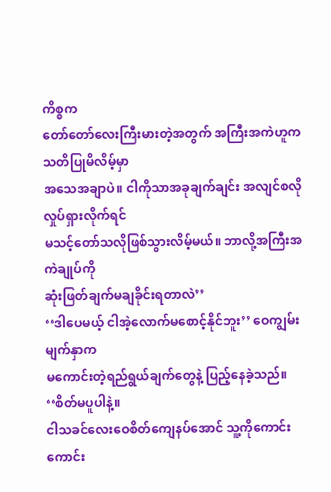ကိစ္စက
တော်တော်လေးကြီးမားတဲ့အတွက် အကြီးအကဲဟူက သတိပြုမိလိမ့်မှာ
အသေအချာပဲ။ ငါကိုသာအခုချက်ချင်း အလျင်စလိုလှုပ်ရှားလိုက်ရင်
မသင့်တော်သလိုဖြစ်သွားလိမ့်မယ်။ ဘာလို့အကြီးအကဲချုပ်ကို
ဆုံးဖြတ်ချက်မချခိုင်းရတာလဲ’’
‘‘ဒါပေမယ့် ငါအဲ့လောက်မစောင့်နိုင်ဘူး’’ ဝေကျွမ်းမျက်နှာက
မကောင်းတဲ့ရည်ရွယ်ချက်တွေနဲ့ ပြည့်နေခဲ့သည်။ ‘‘စိတ်မပူပါနဲ့။
ငါသခင်လေးဝေစိတ်ကျေနပ်အောင် သူ့ကိုကောင်းကောင်း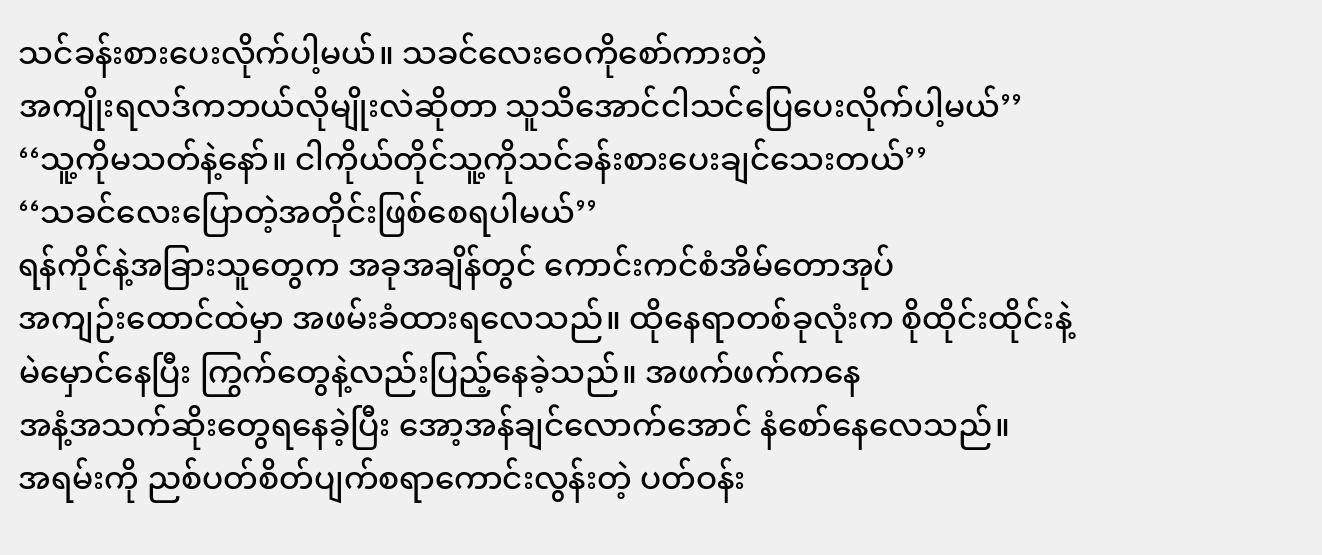သင်ခန်းစားပေးလိုက်ပါ့မယ်။ သခင်လေးဝေကိုစော်ကားတဲ့
အကျိုးရလဒ်ကဘယ်လိုမျိုးလဲဆိုတာ သူသိအောင်ငါသင်ပြေပေးလိုက်ပါ့မယ်’’
‘‘သူ့ကိုမသတ်နဲ့နော်။ ငါကိုယ်တိုင်သူ့ကိုသင်ခန်းစားပေးချင်သေးတယ်’’
‘‘သခင်လေးပြောတဲ့အတိုင်းဖြစ်စေရပါမယ်’’
ရန်ကိုင်နဲ့အခြားသူတွေက အခုအချိန်တွင် ကောင်းကင်စံအိမ်တောအုပ်
အကျဉ်းထောင်ထဲမှာ အဖမ်းခံထားရလေသည်။ ထိုနေရာတစ်ခုလုံးက စိုထိုင်းထိုင်းနဲ့
မဲမှောင်နေပြီး ကြွက်တွေနဲ့လည်းပြည့်နေခဲ့သည်။ အဖက်ဖက်ကနေ
အနံ့အသက်ဆိုးတွေရနေခဲ့ပြီး အော့အန်ချင်လောက်အောင် နံစော်နေလေသည်။
အရမ်းကို ညစ်ပတ်စိတ်ပျက်စရာကောင်းလွန်းတဲ့ ပတ်ဝန်း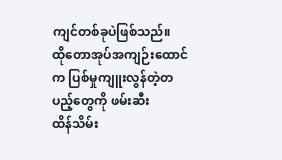ကျင်တစ်ခုပဲဖြစ်သည်။
ထိုတောအုပ်အကျဉ်းထောင်က ပြစ်မှုကျူးလွန်တဲ့တပည့်တွေကို ဖမ်းဆီး
ထိန်သိမ်း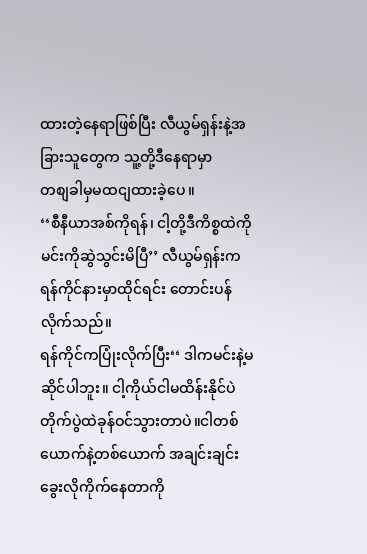ထားတဲ့နေရာဖြစ်ပြီး လီယွမ်ရှန်းနဲ့အခြားသူတွေက သူ့တို့ဒီနေရာမှာ
တစျခါမှမထငျထားခဲ့ပေ။
‘‘စီနီယာအစ်ကိုရန်၊ ငါ့တို့ဒီကိစ္စထဲကိုမင်းကိုဆွဲသွင်းမိပြီ’’ လီယွမ်ရှန်းက
ရန်ကိုင်နားမှာထိုင်ရင်း တောင်းပန်လိုက်သည်။
ရန်ကိုင်ကပြုံးလိုက်ပြီး‘‘ ဒါကမင်းနဲ့မဆိုင်ပါဘူး။ ငါ့ကိုယ်ငါမထိန်းနိုင်ပဲ
တိုက်ပွဲထဲခုန်ဝင်သွားတာပဲ။ငါတစ်ယောက်နဲ့တစ်ယောက် အချင်းချင်း
ခွေးလိုကိုက်နေတာကို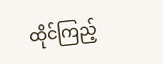ထိုင်ကြည့်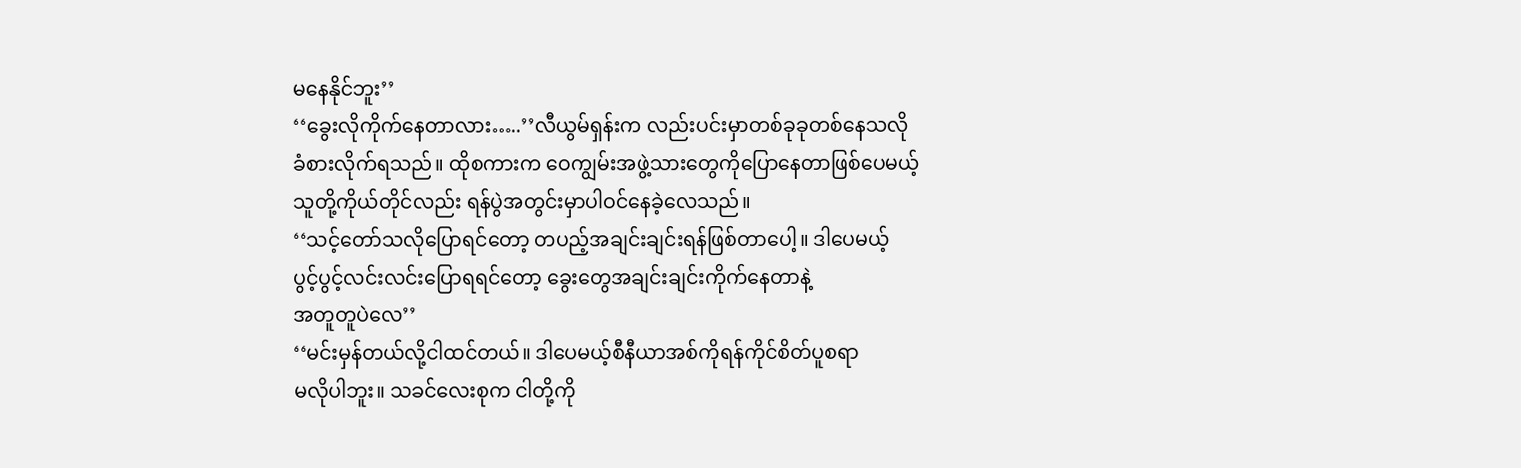မနေနိုင်ဘူး’’
‘‘ခွေးလိုကိုက်နေတာလား…..’’လီယွမ်ရှန်းက လည်းပင်းမှာတစ်ခုခုတစ်နေသလို
ခံစားလိုက်ရသည်။ ထိုစကားက ဝေကျွမ်းအဖွဲ့သားတွေကိုပြောနေတာဖြစ်ပေမယ့်
သူတို့ကိုယ်တိုင်လည်း ရန်ပွဲအတွင်းမှာပါဝင်နေခဲ့လေသည်။
‘‘သင့်တော်သလိုပြောရင်တော့ တပည့်အချင်းချင်းရန်ဖြစ်တာပေါ့။ ဒါပေမယ့်
ပွင့်ပွင့်လင်းလင်းပြောရရင်တော့ ခွေးတွေအချင်းချင်းကိုက်နေတာနဲ့
အတူတူပဲလေ’’
‘‘မင်းမှန်တယ်လို့ငါထင်တယ်။ ဒါပေမယ့်စီနီယာအစ်ကိုရန်ကိုင်စိတ်ပူစရာ
မလိုပါဘူး။ သခင်လေးစုက ငါတို့ကို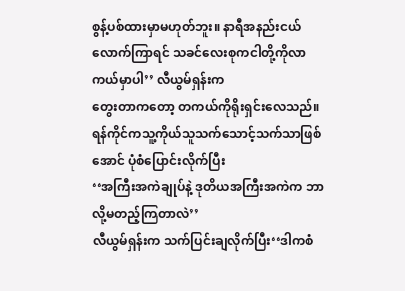စွန့်ပစ်ထားမှာမဟုတ်ဘူး။ နာရီအနည်းငယ်
လောက်ကြာရင် သခင်လေးစုကငါတို့ကိုလာကယ်မှာပါ’’ လီယွမ်ရှန်းက
တွေးတာကတော့ တကယ်ကိုရိုးရှင်းလေသည်။
ရန်ကိုင်ကသူ့ကိုယ်သူသက်သောင့်သက်သာဖြစ်အောင် ပုံစံပြောင်းလိုက်ပြီး
‘‘အကြီးအကဲချုပ်နဲ့ ဒုတိယအကြီးအကဲက ဘာလို့မတည့်ကြတာလဲ’’
လီယွမ်ရှန်းက သက်ပြင်းချလိုက်ပြီး‘‘ဒါကစံ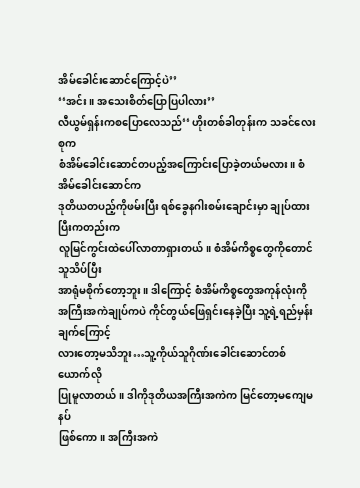အိမ်ခေါင်းဆောင်ကြောင့်ပဲ’’
‘‘အင်း။ အသေးစိတ်ပြောပြပါလား’’
လီယွမ်ရှန်းကစပြောလေသည်‘‘ ဟိုးတစ်ခါတုန်းက သခင်လေးစုက
စံအိမ်ခေါင်းဆောင်တပည့်အကြောင်းပြောခဲ့တယ်မလား။ စံအိမ်ခေါင်းဆောင်က
ဒုတိယတပည့်ကိုဖမ်းပြီး ရစ်ခွေနဂါးစမ်းချောင်းမှာ ချုပ်ထားပြီးကတည်းက
လူမြင်ကွင်းထဲပေါ်လာတာရှားတယ်။ စံအိမ်ကိစ္စတွေကိုတောင် သူသိပ်ပြီး
အာရုံမစိုက်တော့ဘူး။ ဒါကြောင့် စံအိမ်ကိစ္စတွေအကုန်လုံးကို
အကြီးအကဲချုပ်ကပဲ ကိုင်တွယ်ဖြေရှင်းနေခဲ့ပြီး သူ့ရဲ့ရည်မှန်းချက်ကြောင့်
လားတော့မသိဘူး…သူ့ကိုယ်သူဂိုဏ်းခေါင်းဆောင်တစ်ယောက်လို
ပြုမူလာတယ်။ ဒါကိုဒုတိယအကြီးအကဲက မြင်တော့မကျေမနပ်
ဖြစ်ကော။ အကြီးအကဲ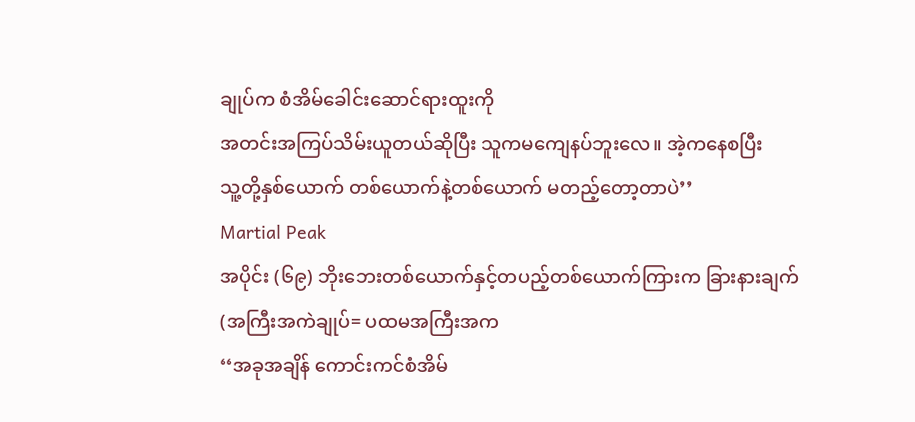ချုပ်က စံအိမ်ခေါင်းဆောင်ရားထူးကို
အတင်းအကြပ်သိမ်းယူတယ်ဆိုပြီး သူကမကျေနပ်ဘူးလေ။ အဲ့ကနေစပြီး
သူ့တို့နှစ်ယောက် တစ်ယောက်နဲ့တစ်ယောက် မတည့်တော့တာပဲ’’
Martial Peak
အပိုင်း (၆၉) ဘိုးဘေးတစ်ယောက်နှင့်တပည့်တစ်ယောက်ကြားက ခြားနားချက်
(အကြီးအကဲချုပ်= ပထမအကြီးအက
‘‘အခုအချိန် ကောင်းကင်စံအိမ်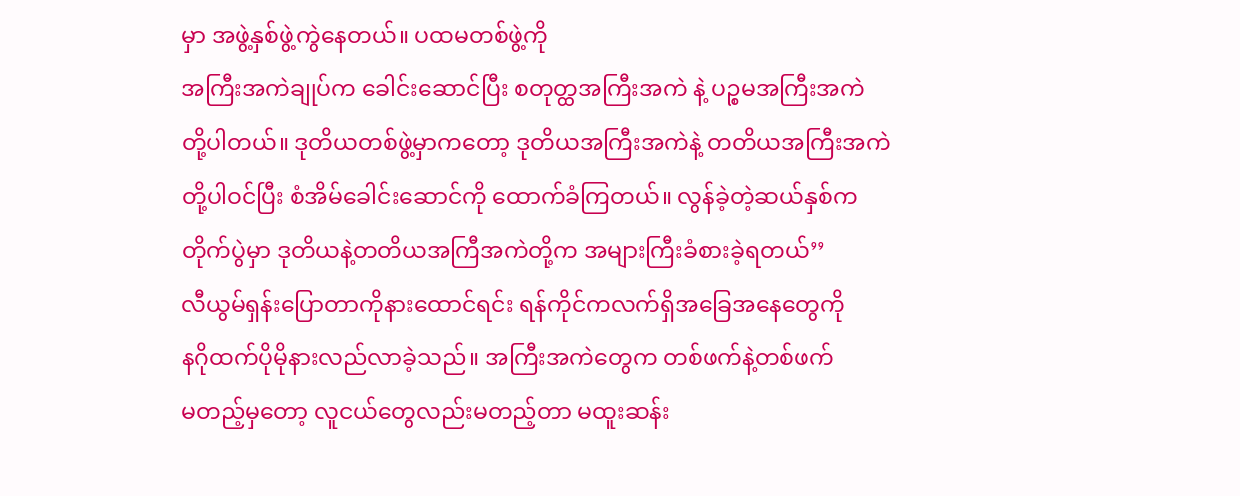မှာ အဖွဲ့နှစ်ဖွဲ့ကွဲနေတယ်။ ပထမတစ်ဖွဲ့ကို
အကြီးအကဲချုပ်က ခေါင်းဆောင်ပြီး စတုတ္ထအကြီးအကဲ နဲ့ ပဉ္စမအကြီးအကဲ
တို့ပါတယ်။ ဒုတိယတစ်ဖွဲ့မှာကတော့ ဒုတိယအကြီးအကဲနဲ့ တတိယအကြီးအကဲ
တို့ပါဝင်ပြီး စံအိမ်ခေါင်းဆောင်ကို ထောက်ခံကြတယ်။ လွန်ခဲ့တဲ့ဆယ်နှစ်က
တိုက်ပွဲမှာ ဒုတိယနဲ့တတိယအကြီအကဲတို့က အများကြီးခံစားခဲ့ရတယ်’’
လီယွမ်ရှန်းပြောတာကိုနားထောင်ရင်း ရန်ကိုင်ကလက်ရှိအခြေအနေတွေကို
နဂိုထက်ပိုမိုနားလည်လာခဲ့သည်။ အကြီးအကဲတွေက တစ်ဖက်နဲ့တစ်ဖက်
မတည့်မှတော့ လူငယ်တွေလည်းမတည့်တာ မထူးဆန်း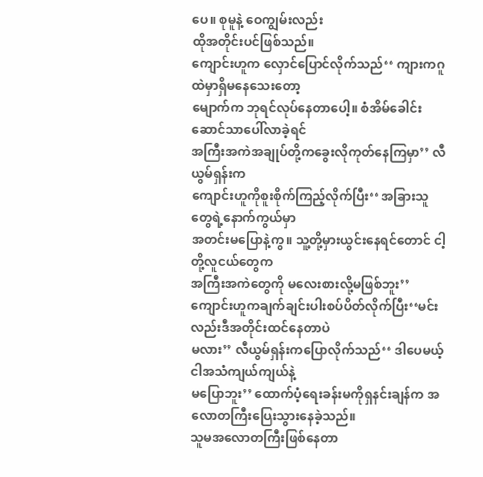ပေ။ စုမူနဲ့ ဝေကျွမ်းလည်း
ထိုအတိုင်းပင်ဖြစ်သည်။
ကျောင်းဟူက လှောင်ပြောင်လိုက်သည်‘‘ ကျားကဂူထဲမှာရှိမနေသေးတော့
မျောက်က ဘုရင်လုပ်နေတာပေါ့။ စံအိမ်ခေါင်းဆောင်သာပေါ်လာခဲ့ရင်
အကြီးအကဲအချုပ်တို့ကခွေးလိုကုတ်နေကြမှာ’’ လီယွမ်ရှန်းက
ကျောင်းဟူကိုစူးစိုက်ကြည့်လိုက်ပြီး‘‘ အခြားသူတွေရဲ့နောက်ကွယ်မှာ
အတင်းမပြောနဲ့ကွ။ သူ့တို့မှားယွင်းနေရင်တောင် ငါ့တို့လူငယ်တွေက
အကြီးအကဲတွေကို မလေးစားလို့မဖြစ်ဘူး’’
ကျောင်းဟူကချက်ချင်းပါးစပ်ပိတ်လိုက်ပြီး‘‘မင်းလည်းဒီအတိုင်းထင်နေတာပဲ
မလား’’ လီယွမ်ရှန်းကပြောလိုက်သည်‘‘ ဒါပေမယ့်ငါအသံကျယ်ကျယ်နဲ့
မပြောဘူး’’ ထောက်ပံ့ရေးခန်းမကိုရှနင်းချန်က အလောတကြီးပြေးသွားနေခဲ့သည်။
သူမအလောတကြီးဖြစ်နေတာ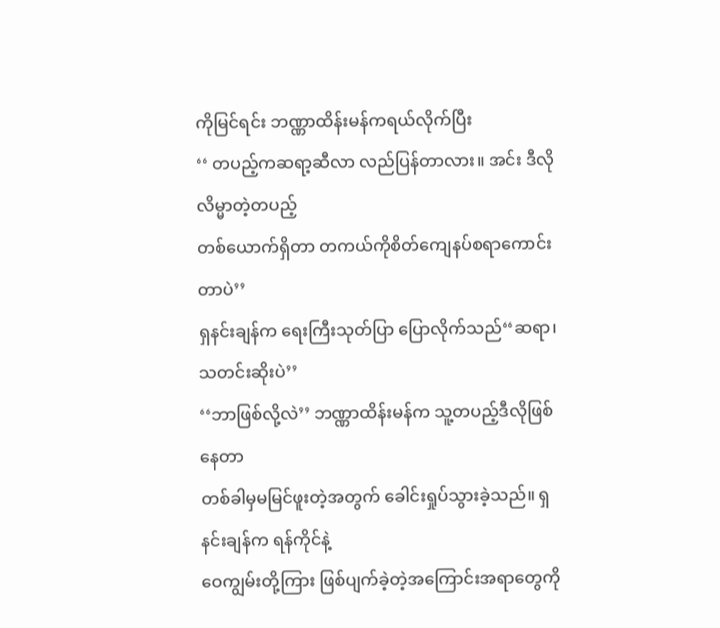ကိုမြင်ရင်း ဘဏ္ဏာထိန်းမန်ကရယ်လိုက်ပြီး
‘‘ တပည့်ကဆရာ့ဆီလာ လည်ပြန်တာလား။ အင်း ဒီလိုလိမ္မာတဲ့တပည့်
တစ်ယောက်ရှိတာ တကယ်ကိုစိတ်ကျေနပ်စရာကောင်းတာပဲ’’
ရှနင်းချန်က ရေးကြီးသုတ်ပြာ ပြောလိုက်သည်‘‘ဆရာ၊ သတင်းဆိုးပဲ’’
‘‘ဘာဖြစ်လို့လဲ’’ ဘဏ္ဏာထိန်းမန်က သူ့တပည့်ဒီလိုဖြစ်နေတာ
တစ်ခါမှမမြင်ဖူးတဲ့အတွက် ခေါင်းရှုပ်သွားခဲ့သည်။ ရှနင်းချန်က ရန်ကိုင်နဲ့
ဝေကျွမ်းတို့ကြား ဖြစ်ပျက်ခဲ့တဲ့အကြောင်းအရာတွေကို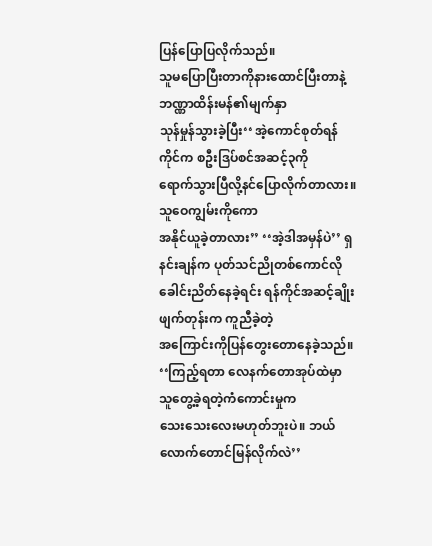ပြန်ပြောပြလိုက်သည်။
သူမပြောပြီးတာကိုနားထောင်ပြီးတာနဲ့ ဘဏ္ဏာထိန်းမန်၏မျက်နှာ
သုန်မှုန်သွားခဲ့ပြီး‘‘ အဲ့ကောင်စုတ်ရန်ကိုင်က စဦးဒြပ်စင်အဆင့်၃ကို
ရောက်သွားပြီလို့နင်ပြောလိုက်တာလား။ သူဝေကျွမ်းကိုကော
အနိုင်ယူခဲ့တာလား’’ ‘‘အဲ့ဒါအမှန်ပဲ’’ ရှနင်းချန်က ပုတ်သင်ညိုတစ်ကောင်လို
ခေါင်းညိတ်နေခဲ့ရင်း ရန်ကိုင်အဆင့်ချိုးဖျက်တုန်းက ကူညီခဲ့တဲ့
အကြောင်းကိုပြန်တွေးတောနေခဲ့သည်။
‘‘ကြည့်ရတာ လေနက်တောအုပ်ထဲမှာ သူတွေ့ခဲ့ရတဲ့ကံကောင်းမှုက
သေးသေးလေးမဟုတ်ဘူးပဲ။ ဘယ်လောက်တောင်မြန်လိုက်လဲ’’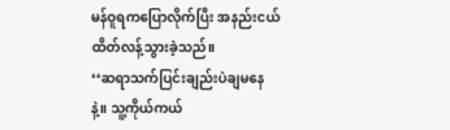မန်ဝူရကပြောလိုက်ပြီး အနည်းငယ်ထိတ်လန့်သွားခဲ့သည်။
‘‘ဆရာသက်ပြင်းချည်းပဲချမနေနဲ့။ သူ့ကိုယ်ကယ်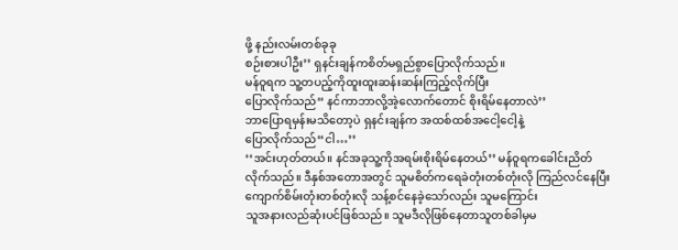ဖို့ နည်းလမ်းတစ်ခုခု
စဉ်းစားပါဦး’’ ရှနင်းချန်ကစိတ်မရှည်စွာပြောလိုက်သည်။
မန်ဝူရက သူ့တပည့်ကိုထူးထူးဆန်းဆန်းကြည့်လိုက်ပြီး
ပြောလိုက်သည်‘‘ နင်ကာဘာလို့အဲ့လောက်တောင် စိုးရိမ်နေတာလဲ’’
ဘာပြောရမှန်းမသိတော့ပဲ ရှနင်းချန်က အထစ်ထစ်အငေါ့ငေါ့နဲ့
ပြောလိုက်သည်‘‘ငါ…’’
‘‘အင်းဟုတ်တယ်။ နင်အခုသူ့ကိုအရမ်းစိုးရိမ်နေတယ်’’ မန်ဝူရကခေါင်းညိတ်
လိုက်သည်။ ဒီနှစ်အတောအတွင် သူမစိတ်ကရေခဲတုံးတစ်တုံးလို ကြည်လင်နေပြီး
ကျောက်စိမ်းတုံးတစ်တုံးလို သန့်စင်နေခဲ့သော်လည်း သူမကြောင်း
သူအနားလည်ဆုံးပင်ဖြစ်သည်။ သူမဒီလိုဖြစ်နေတာသူတစ်ခါမှမ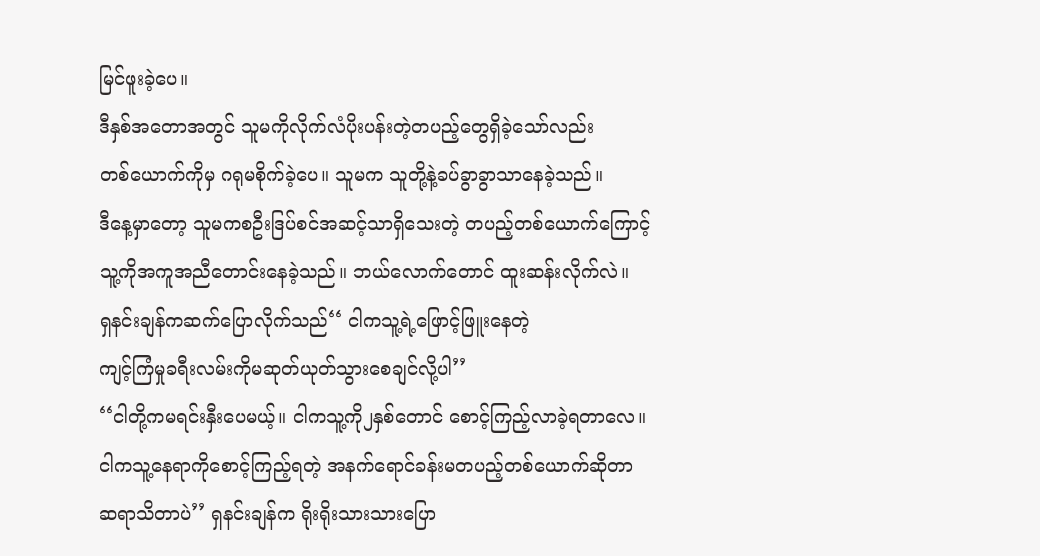မြင်ဖူးခဲ့ပေ။
ဒီနှစ်အတောအတွင် သူမကိုလိုက်လံပိုးပန်းတဲ့တပည့်တွေရှိခဲ့သော်လည်း
တစ်ယောက်ကိုမှ ဂရုမစိုက်ခဲ့ပေ။ သူမက သူတို့နဲ့ခပ်ခွာခွာသာနေခဲ့သည်။
ဒီနေ့မှာတော့ သူမကစဦးဒြပ်စင်အဆင့်သာရှိသေးတဲ့ တပည့်တစ်ယောက်ကြောင့်
သူ့ကိုအကူအညီတောင်းနေခဲ့သည်။ ဘယ်လောက်တောင် ထူးဆန်းလိုက်လဲ။
ရှနင်းချန်ကဆက်ပြောလိုက်သည်‘‘ ငါကသူ့ရဲ့ဖြောင့်ဖြူးနေတဲ့
ကျင့်ကြံမှုခရီးလမ်းကိုမဆုတ်ယုတ်သွားစေချင်လို့ပါ’’
‘‘ငါတို့ကမရင်းနှီးပေမယ့်။ ငါကသူ့ကို၂နှစ်တောင် စောင့်ကြည့်လာခဲ့ရတာလေ။
ငါကသူ့နေရာကိုစောင့်ကြည့်ရတဲ့ အနက်ရောင်ခန်းမတပည့်တစ်ယောက်ဆိုတာ
ဆရာသိတာပဲ’’ ရှနင်းချန်က ရိုးရိုးသားသားပြော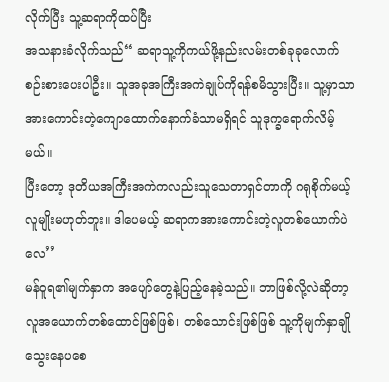လိုက်ပြီး သူ့ဆရာကိုထပ်ပြီး
အသနားခံလိုက်သည်‘‘ ဆရာသူ့ကိုကယ်ဖို့နည်းလမ်းတစ်ခုခုလောက်
စဉ်းစားပေးပါဦး။ သူအခုအကြီးအကဲချုပ်ကိုရန်စမိသွားပြီး။ သူ့မှာသာ
အားကောင်းတဲ့ကျောထောက်နောက်ခံသာမရှိရင် သူဒုက္ခရောက်လိမ့်မယ်။
ပြီးတော့ ဒုတိယအကြီးအကဲကလည်းသူသေတာရှင်တာကို ဂရုစိုက်မယ့်
လူမျိုးမဟုတ်ဘူး။ ဒါပေမယ့် ဆရာကအားကောင်းတဲ့လူတစ်ယောက်ပဲလေ’’
မန်ဝူရ၏မျက်နှာက အပျော်တွေနဲ့ပြည့်နေခဲ့သည်။ ဘာဖြစ်လို့လဲဆိုတာ့
လူအယောက်တစ်ထောင်ဖြစ်ဖြစ်၊ တစ်သောင်းဖြစ်ဖြစ် သူ့ကိုမျက်နှာချိုသွေးနေပစေ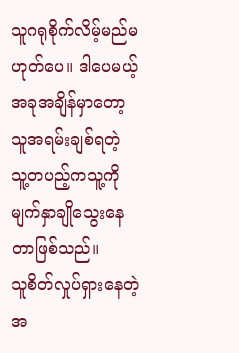သူဂရုစိုက်လိမ့်မည်မဟုတ်ပေ။ ဒါပေမယ့် အခုအချိန်မှာတော့ သူအရမ်းချစ်ရတဲ့
သူ့တပည့်ကသူ့ကိုမျက်နှာချိုသွေးနေတာဖြစ်သည်။
သူစိတ်လှုပ်ရှားနေတဲ့အ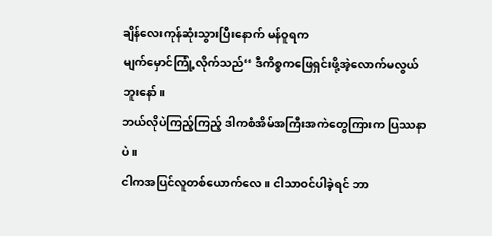ချိန်လေးကုန်ဆုံးသွားပြီးနောက် မန်ဝူရက
မျက်မှောင်ကြုံ့လိုက်သည်‘‘ ဒီကိစ္စကဖြေရှင်းဖို့အဲ့လောက်မလွယ်ဘူးနော်။
ဘယ်လိုပဲကြည့်ကြည့် ဒါကစံအိမ်အကြီးအကဲတွေကြားက ပြဿနာပဲ။
ငါကအပြင်လူတစ်ယောက်လေ။ ငါသာဝင်ပါခဲ့ရင် ဘာ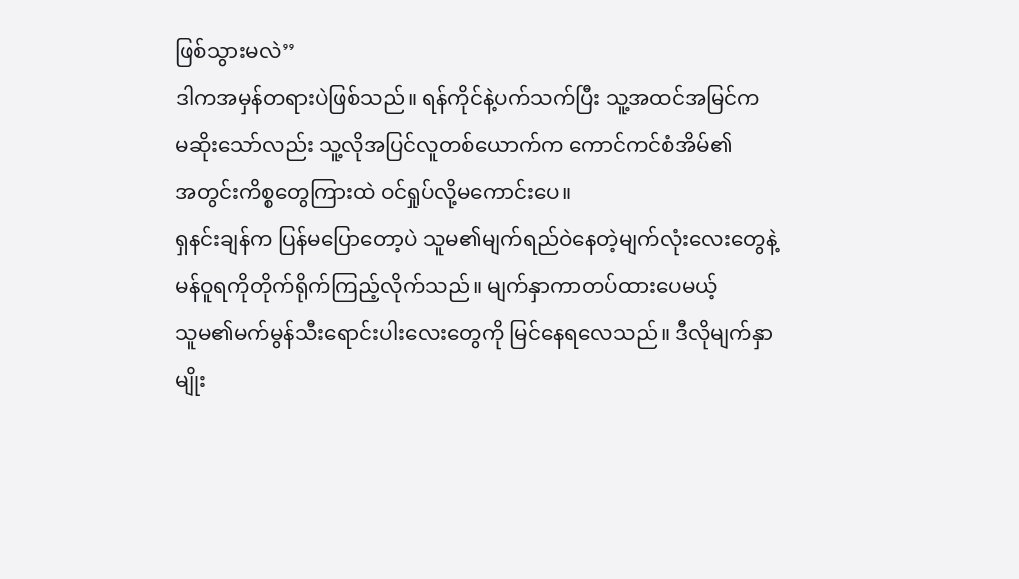ဖြစ်သွားမလဲ’’
ဒါကအမှန်တရားပဲဖြစ်သည်။ ရန်ကိုင်နဲ့ပက်သက်ပြီး သူ့အထင်အမြင်က
မဆိုးသော်လည်း သူ့လိုအပြင်လူတစ်ယောက်က ကောင်ကင်စံအိမ်၏
အတွင်းကိစ္စတွေကြားထဲ ဝင်ရှုပ်လို့မကောင်းပေ။
ရှနင်းချန်က ပြန်မပြောတော့ပဲ သူမ၏မျက်ရည်ဝဲနေတဲ့မျက်လုံးလေးတွေနဲ့
မန်ဝူရကိုတိုက်ရိုက်ကြည့်လိုက်သည်။ မျက်နှာကာတပ်ထားပေမယ့်
သူမ၏မက်မွန်သီးရောင်းပါးလေးတွေကို မြင်နေရလေသည်။ ဒီလိုမျက်နှာမျိုး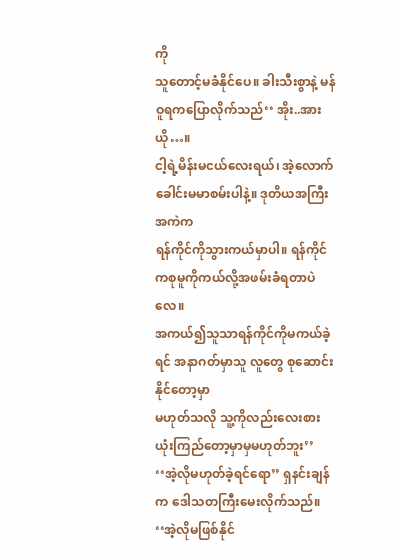ကို
သူတောင့်မခံနိုင်ပေ။ ခါးသီးစွာနဲ့ မန်ဝူရကပြောလိုက်သည်‘‘ အိုး..အားယို…။
ငါ့ရဲ့မိန်းမငယ်လေးရယ်၊ အဲ့လောက်ခေါင်းမမာစမ်းပါနဲ့။ ဒုတိယအကြီးအကဲက
ရန်ကိုင်ကိုသွားကယ်မှာပါ။ ရန်ကိုင်ကစုမူကိုကယ်လို့အဖမ်းခံရတာပဲလေ။
အကယ်၍သူသာရန်ကိုင်ကိုမကယ်ခဲ့ရင် အနာဂတ်မှာသူ လူတွေ စုဆောင်းနိုင်တော့မှာ
မဟုတ်သလို သူ့ကိုလည်းလေးစားယုံးကြည်တော့မှာမှမဟုတ်ဘူး’’
‘‘အဲ့လိုမဟုတ်ခဲ့ရင်ရော’’ ရှနင်းချန်က ဒေါသတကြီးမေးလိုက်သည်။
‘‘အဲ့လိုမဖြစ်နိုင်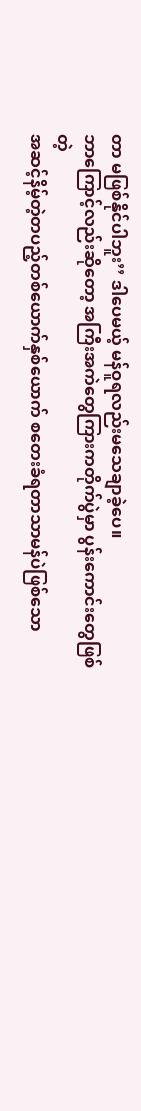တာ မဖြစ်နိုင်ပါဘူး’’ ဒါပေမယ့် မန်ဝူရလည်းမသေချာခဲ့ပေ။
ဘာကြောင့်လည်းဆိုတော့ အကြီးအကဲတွေကြားကတိုက်ပွဲမှာ ပွန်းကောင်းတွေဖြစ်တဲ့
အဆင့်နိမ့်တဲ့တပည့်တစ်ယောက်နှစ်ယောက် စတေးခံရတာသာမန်ပဲဖြစ်သော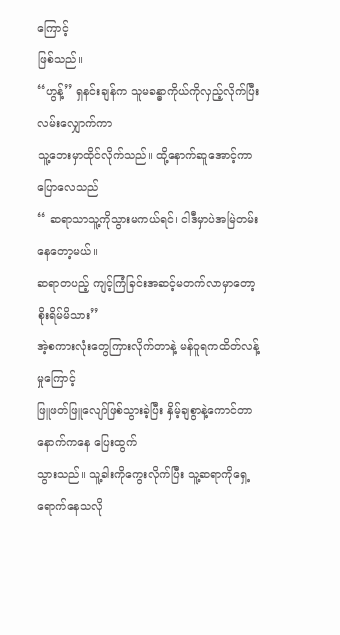ကြောင့်
ဖြစ်သည်။
‘‘ဟွန့်’’ ရှနင်းချန်က သူမခန္ဓာကိုယ်ကိုလှည့်လိုက်ပြီး လမ်းလျှောက်ကာ
သူ့ဘေးမှာထိုင်လိုက်သည်။ ထို့နောက်ဆူအောင့်ကာပြောလေသည်
‘‘ ဆရာသာသူ့ကိုသွားမကယ်ရင်၊ ငါဒီမှာပဲအမြဲတမ်းနေတော့မယ်။
ဆရာတပည့် ကျင့်ကြံခြင်းအဆင့်မတက်လာမှာတော့ စိုးရိမ်မိသား’’
အဲ့စကားလုံးတွေကြားလိုက်တာနဲ့ မန်ဝူရကထိတ်လန့်မှုကြောင့်
ဖြူဖတ်ဖြူလျော်ဖြစ်သွားခဲ့ပြီး နှိမ့်ချစွာနဲ့ကောင်တာနောက်ကနေ ပြေးထွက်
သွားသည်။ သူ့ခါးကိုကွေးလိုက်ပြီး သူ့ဆရာကိုရှေ့ရောက်နေသလို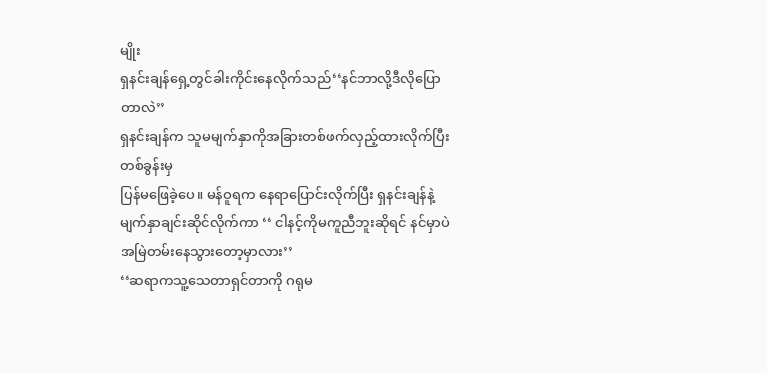မျိုး
ရှနင်းချန်ရှေ့တွင်ခါးကိုင်းနေလိုက်သည်‘‘နင်ဘာလို့ဒီလိုပြောတာလဲ’’
ရှနင်းချန်က သူမမျက်နှာကိုအခြားတစ်ဖက်လှည့်ထားလိုက်ပြီး တစ်ခွန်းမှ
ပြန်မဖြေခဲ့ပေ။ မန်ဝူရက နေရာပြောင်းလိုက်ပြီး ရှနင်းချန်နဲ့
မျက်နှာချင်းဆိုင်လိုက်ကာ ‘‘ ငါနင့်ကိုမကူညီဘူးဆိုရင် နင်မှာပဲ
အမြဲတမ်းနေသွားတော့မှာလား’’
‘‘ဆရာကသူ့သေတာရှင်တာကို ဂရုမ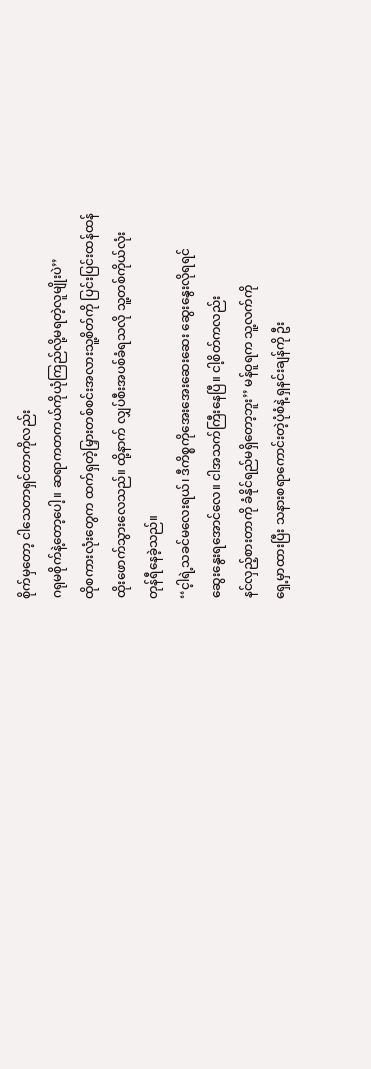စိုက်မှတော့ ငါသေတာရှင်တာကိုလည်း
ဂရုမစိုက်နဲ့တော့ပေါ့။ ဆရာကတကယ်ကိုယုံကြည်လို့မရတဲ့လူမျိုးပဲ’’
ထိုစကားလုံးတွေက ထက်ရှတဲ့မြှားတစ်စင်းအလားသူ့စိတ်ကို ပြင်းပြင်းထန်ထန်
ထိုးဖောက်သွားလေသည်။ ထို့နာက် လျှပ်စီးအပစ်ခံရသလို သူ့တစ်ကိုယ်လုံး
တုန်ရီနေခဲ့သည်။
‘‘င့ါရဲ့သခင်မလေးရယ်၊ ဒီကိစ္စကိုအေးအေးဆေးဆေး ဆွေးနွေးလိုရရင်
ဆွေးနွေးရအောင်လေ။ ငါအသက်ကြီးနေပြီ။ ငါ့စိတ်ကလည်း
နင်လှည့်စားတာကို ခံနိုင်ရည်မရှိတော့ဘူး’’ မန်ဝူရက သူ့လက်ကို
ရှေ့မှာထားပြီး သနားစရာကောင်းတဲ့ပုံစံနဲ့ ရှနင်းချန်ကို ဦး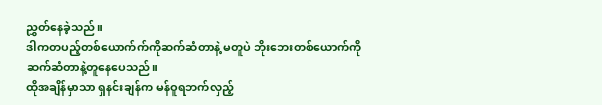ညွှတ်နေခဲ့သည်။
ဒါကတပည့်တစ်ယောက်က်ကိုဆက်ဆံတာနဲ့ မတူပဲ ဘိုးဘေးတစ်ယောက်ကို
ဆက်ဆံတာနဲ့တူနေပေသည်။
ထိုအချိန်မှာသာ ရှနင်းချန်က မန်ဝူရဘက်လှည့်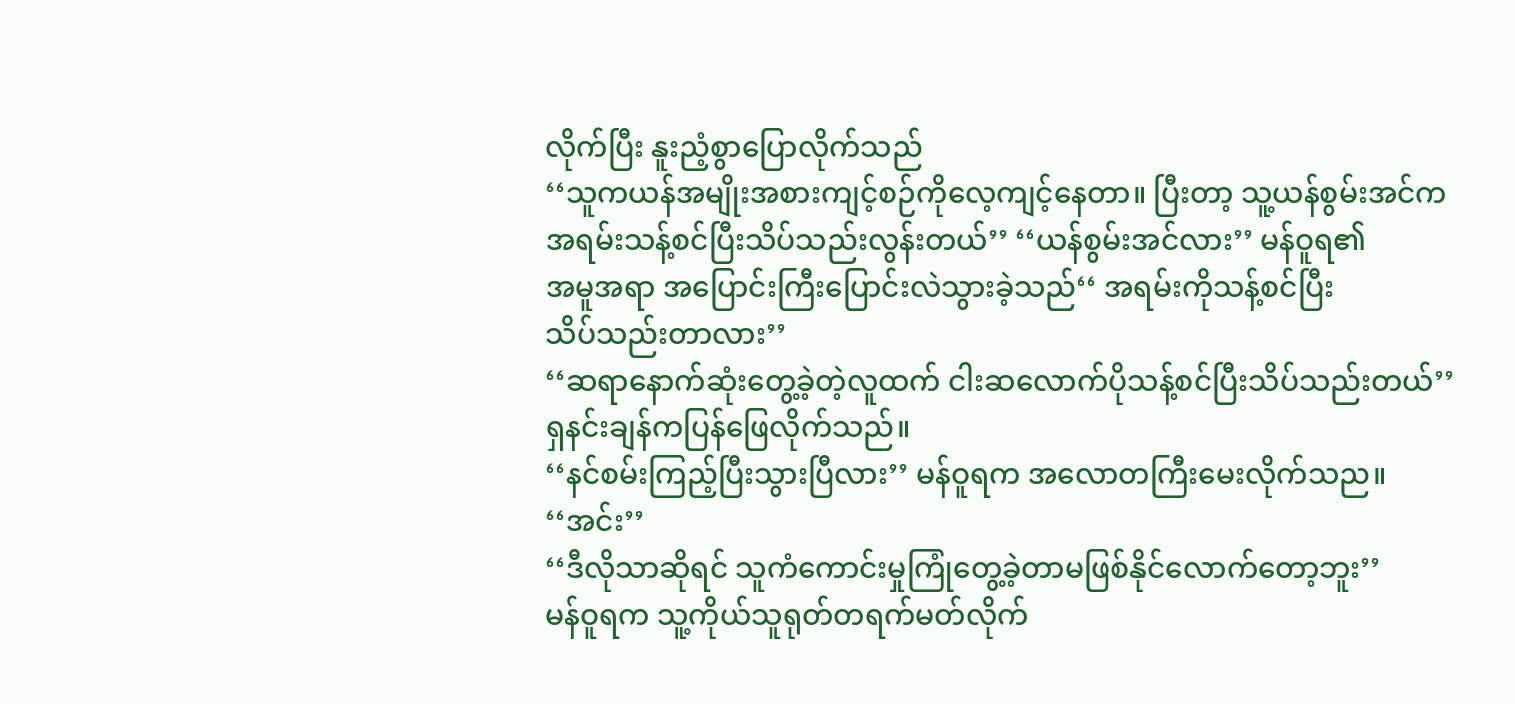လိုက်ပြီး နူးညံ့စွာပြောလိုက်သည်
‘‘သူကယန်အမျိုးအစားကျင့်စဉ်ကိုလေ့ကျင့်နေတာ။ ပြီးတာ့ သူ့ယန်စွမ်းအင်က
အရမ်းသန့်စင်ပြီးသိပ်သည်းလွန်းတယ်’’ ‘‘ယန်စွမ်းအင်လား’’ မန်ဝူရ၏
အမူအရာ အပြောင်းကြီးပြောင်းလဲသွားခဲ့သည်‘‘ အရမ်းကိုသန့်စင်ပြီး
သိပ်သည်းတာလား’’
‘‘ဆရာနောက်ဆုံးတွေ့ခဲ့တဲ့လူထက် ငါးဆလောက်ပိုသန့်စင်ပြီးသိပ်သည်းတယ်’’
ရှနင်းချန်ကပြန်ဖြေလိုက်သည်။
‘‘နင်စမ်းကြည့်ပြီးသွားပြီလား’’ မန်ဝူရက အလောတကြီးမေးလိုက်သည။
‘‘အင်း’’
‘‘ဒီလိုသာဆိုရင် သူကံကောင်းမှုကြုံတွေ့ခဲ့တာမဖြစ်နိုင်လောက်တော့ဘူး’’
မန်ဝူရက သူ့ကိုယ်သူရုတ်တရက်မတ်လိုက်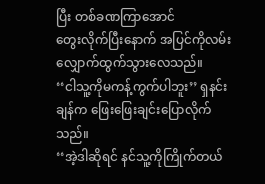ပြီး တစ်ခဏကြာအောင်
တွေးလိုက်ပြီးနောက် အပြင်ကိုလမ်းလျှောက်ထွက်သွားလေသည်။
‘‘ငါသူ့ကိုမကန့်ကွက်ပါဘူး’’ ရှနင်းချန်က ဖြေးဖြေးချင်းပြောလိုက်သည်။
‘‘အဲ့ဒါဆိုရင် နင်သူ့ကိုကြိုက်တယ်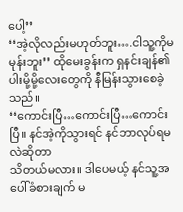ပေါ့’’
‘‘အဲ့လိုလည်းမဟုတ်ဘူး….ငါသူ့ကိုမမုန်းဘူး’’ ထိုမေးခွန်းက ရှနင်းချန်၏
ပါးမို့မို့လေးတွေကို နီမြန်းသွားစေခဲ့သည်။
‘‘ကောင်းပြီ…ကောင်းပြီ…ကောင်းပြီ။ နင်အဲ့ကိုသွားရင် နင်ဘာလုပ်ရမလဲဆိုတာ
သိတယ်မလား။ ဒါပေမယ့် နင်သူ့အပေါ်ခံစားချက် မ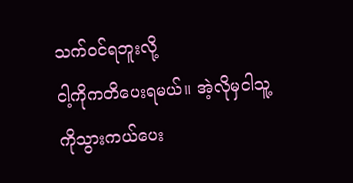သက်ဝင်ရဘူးလို့
ငါ့ကိုကတိပေးရမယ်။ အဲ့လိုမှငါသူ့ကိုသွားကယ်ပေး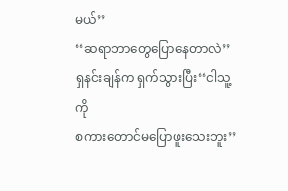မယ်’’
‘‘ဆရာဘာတွေပြောနေတာလဲ’’ ရှနင်းချန်က ရှက်သွားပြီး‘‘ငါသူ့ကို
စကားတောင်မပြောဖူးသေးဘူး’’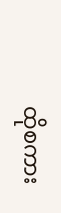ထိုစကား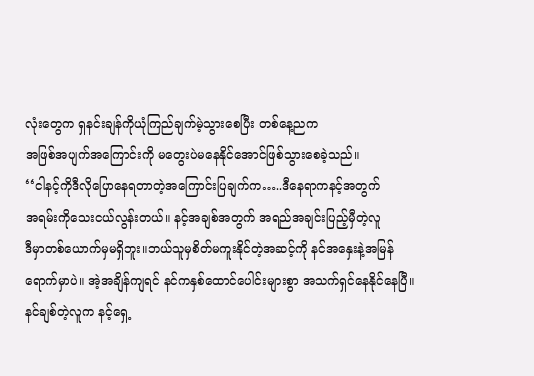လုံးတွေက ရှနင်းချန်ကိုယုံကြည်ချက်မဲ့သွားစေပြီး တစ်နေ့ညက
အဖြစ်အပျက်အကြောင်းကို မတွေးပဲမနေနိုင်အောင်ဖြစ်သွားစေခဲ့သည်။
‘‘ငါနင့်ကိုဒီလိုပြောနေရတာတဲ့အကြောင်းပြချက်က…..ဒီနေရာကနင့်အတွက်
အရမ်းကိုသေးငယ်လွန်းတယ်။ နင့်အချစ်အတွက် အရည်အချင်းပြည့်မှီတဲ့လူ
ဒီမှာတစ်ယောက်မှမရှိဘူး။ဘယ်သူမှစိတ်မကူးနိုင်တဲ့အဆင့်ကို နင်အနှေးနဲ့အမြန်
ရောက်မှာပဲ။ အဲ့အချိန်ကျရင် နင်ကနှစ်ထောင်ပေါင်းများစွာ အသက်ရှင်နေနိုင်နေပြီ။
နင်ချစ်တဲ့လူက နင့်ရှေ့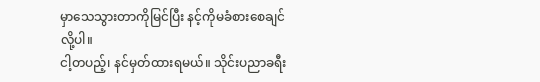မှာသေသွားတာကိုမြင်ပြီး နင့်ကိုမခံစားစေချင်လို့ပါ။
ငါ့တပည့်၊ နင်မှတ်ထားရမယ်။ သိုင်းပညာခရီး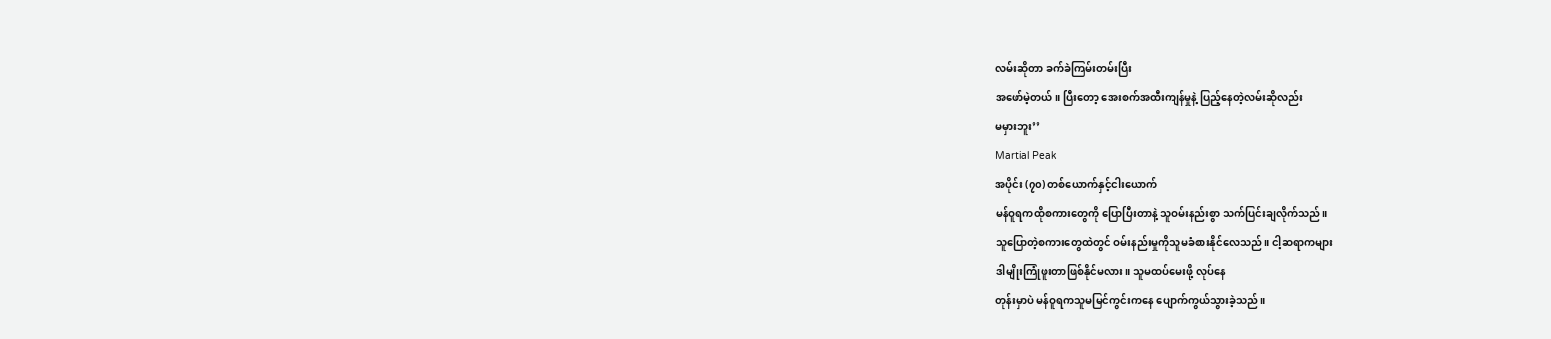လမ်းဆိုတာ ခက်ခဲကြမ်းတမ်းပြီး
အဖော်မဲ့တယ်။ ပြီးတော့ အေးစက်အထီးကျန်မှုနဲ့ ပြည့်နေတဲ့လမ်းဆိုလည်း
မမှားဘူး’’
Martial Peak
အပိုင်း (၇၀) တစ်ယောက်နှင့်ငါးယောက်
မန်ဝူရကထိုစကားတွေကို ပြောပြီးတာနဲ့ သူဝမ်းနည်းစွာ သက်ပြင်းချလိုက်သည်။
သူပြောတဲ့စကားတွေထဲတွင် ဝမ်းနည်းမှုကိုသူမခံစားနိုင်လေသည်။ ငါ့ဆရာကများ
ဒါမျိုးကြုံဖူးတာဖြစ်နိုင်မလား။ သူမထပ်မေးဖို့ လုပ်နေ
တုန်းမှာပဲ မန်ဝူရကသူမမြင်ကွင်းကနေ ပျောက်ကွယ်သွားခဲ့သည်။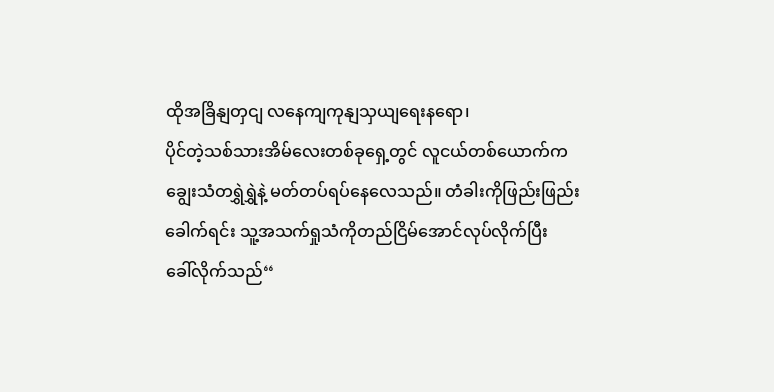ထိုအခြိနျတှငျ လနေကျကုနျသှယျရေးနရော၊
ပိုင်တဲ့သစ်သားအိမ်လေးတစ်ခုရှေ့တွင် လူငယ်တစ်ယောက်က
ချွေးသံတရွှဲရွှဲနဲ့ မတ်တပ်ရပ်နေလေသည်။ တံခါးကိုဖြည်းဖြည်း
ခေါက်ရင်း သူ့အသက်ရှုသံကိုတည်ငြိမ်အောင်လုပ်လိုက်ပြီး
ခေါ်လိုက်သည်‘‘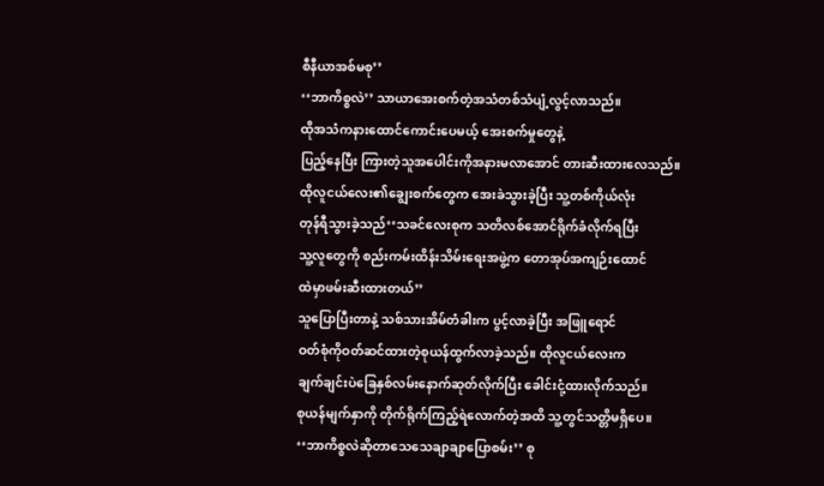စီနီယာအစ်မစု’’
‘‘ဘာကိစ္စလဲ’’ သာယာအေးစက်တဲ့အသံတစ်သံပျံ့လွင့်လာသည်။
ထိုအသံကနားထောင်ကောင်းပေမယ့် အေးစက်မှုတွေနဲ့
ပြည့်နေပြီး ကြားတဲ့သူအပေါင်းကိုအနားမလာအောင် တားဆီးထားလေသည်။
ထိုလူငယ်လေး၏ချွေးစက်တွေက အေးခဲသွားခဲ့ပြီး သူ့တစ်ကိုယ်လုံး
တုန်ရီသွားခဲ့သည်‘‘သခင်လေးစုက သတိလစ်အောင်ရိုက်ခံလိုက်ရပြီး
သူ့လူတွေကို စည်းကမ်းထိန်းသိမ်းရေးအဖွဲ့က တောအုပ်အကျဉ်းထောင်
ထဲမှာဖမ်းဆီးထားတယ်’’
သူပြောပြီးတာနဲ့ သစ်သားအိမ်တံခါးက ပွင့်လာခဲ့ပြီး အဖြူရောင်
ဝတ်စုံကိုဝတ်ဆင်ထားတဲ့စုယန်ထွက်လာခဲ့သည်။ ထိုလူငယ်လေးက
ချက်ချင်းပဲခြေနှစ်လမ်းနောက်ဆုတ်လိုက်ပြီး ခေါင်းငုံ့ထားလိုက်သည်။
စုယန်မျက်နှာကို တိုက်ရိုက်ကြည့်ရဲလောက်တဲ့အထိ သူ့တွင်သတ္တိမရှိပေ။
‘‘ဘာကိစ္စလဲဆိုတာသေသေချာချာပြောစမ်း’’ စု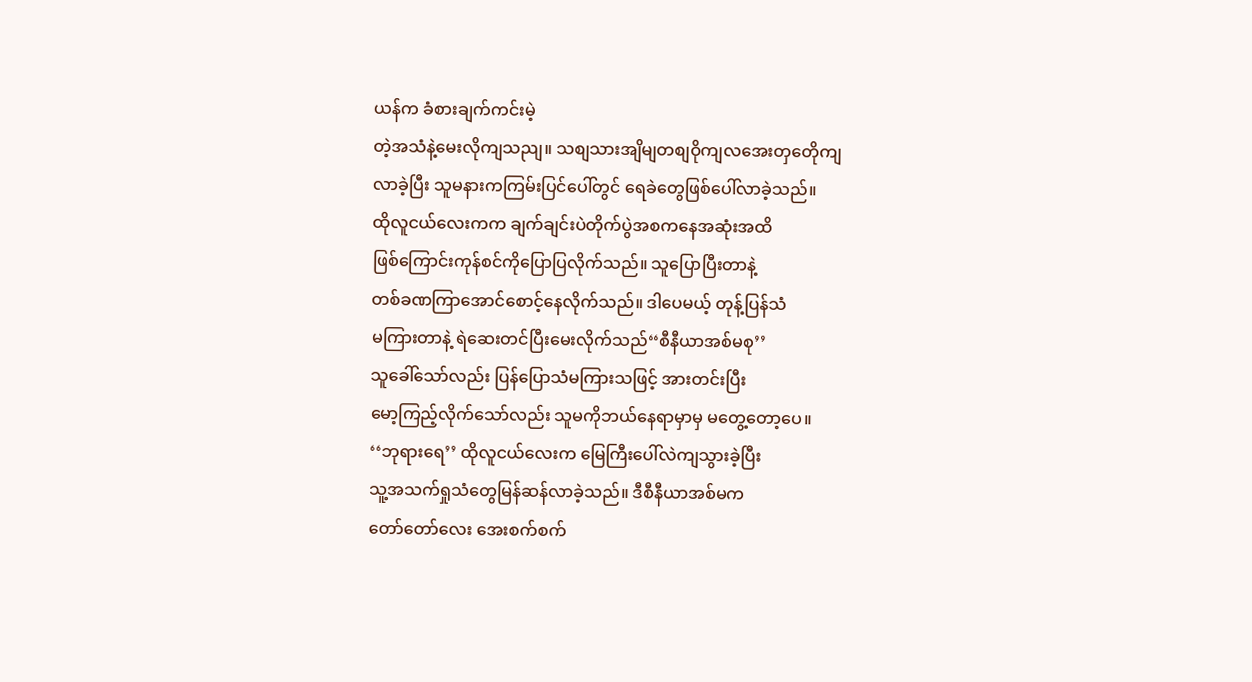ယန်က ခံစားချက်ကင်းမဲ့
တဲ့အသံနဲ့မေးလိုကျသညျ။ သစျသားအျိမျတစျဝိုကျလအေးတှတေိုကျ
လာခဲ့ပြီး သူမနားကကြမ်းပြင်ပေါ်တွင် ရေခဲတွေဖြစ်ပေါ်လာခဲ့သည်။
ထိုလူငယ်လေးကက ချက်ချင်းပဲတိုက်ပွဲအစကနေအဆုံးအထိ
ဖြစ်ကြောင်းကုန်စင်ကိုပြောပြလိုက်သည်။ သူပြောပြီးတာနဲ့
တစ်ခဏကြာအောင်စောင့်နေလိုက်သည်။ ဒါပေမယ့် တုန့်ပြန်သံ
မကြားတာနဲ့ ရဲဆေးတင်ပြီးမေးလိုက်သည်‘‘စီနီယာအစ်မစု’’
သူခေါ်သော်လည်း ပြန်ပြောသံမကြားသဖြင့် အားတင်းပြီး
မော့ကြည့်လိုက်သော်လည်း သူမကိုဘယ်နေရာမှာမှ မတွေ့တော့ပေ။
‘‘ဘုရားရေ’’ ထိုလူငယ်လေးက မြေကြီးပေါ်လဲကျသွားခဲ့ပြီး
သူ့အသက်ရှုသံတွေမြန်ဆန်လာခဲ့သည်။ ဒီစီနီယာအစ်မက
တော်တော်လေး အေးစက်စက်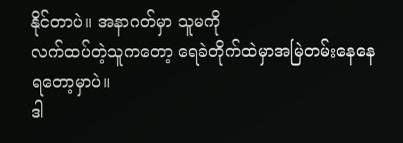နိုင်တာပဲ။ အနာဂတ်မှာ သူမကို
လက်ထပ်တဲ့သူကတော့ ရေခဲတိုက်ထဲမှာအမြဲတမ်းနေနေရတော့မှာပဲ။
ဒါ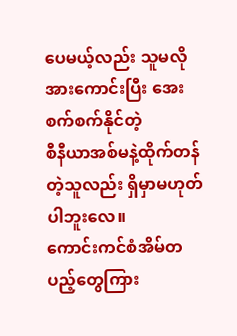ပေမယ့်လည်း သူမလိုအားကောင်းပြီး အေးစက်စက်နိုင်တဲ့
စီနီယာအစ်မနဲ့ထိုက်တန်တဲ့သူလည်း ရှိမှာမဟုတ်ပါဘူးလေ။
ကောင်းကင်စံအိမ်တပည့်တွေကြား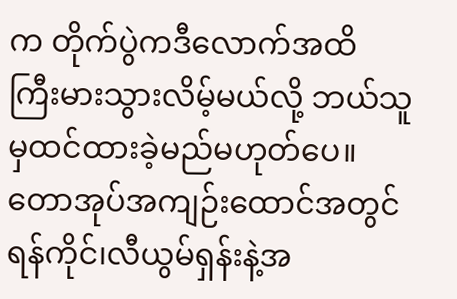က တိုက်ပွဲကဒီလောက်အထိ
ကြီးမားသွားလိမ့်မယ်လို့ ဘယ်သူမှထင်ထားခဲ့မည်မဟုတ်ပေ။
တောအုပ်အကျဉ်းထောင်အတွင် ရန်ကိုင်၊လီယွမ်ရှန်းနဲ့အ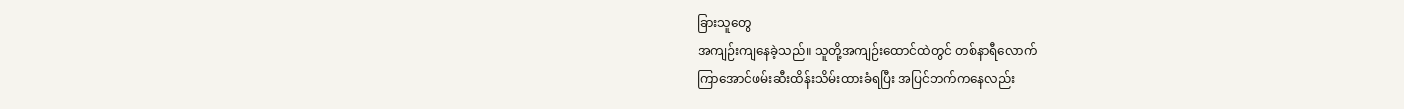ခြားသူတွေ
အကျဉ်းကျနေခဲ့သည်။ သူတို့အကျဉ်းထောင်ထဲတွင် တစ်နာရီလောက်
ကြာအောင်ဖမ်းဆီးထိန်းသိမ်းထားခံရပြီး အပြင်ဘက်ကနေလည်း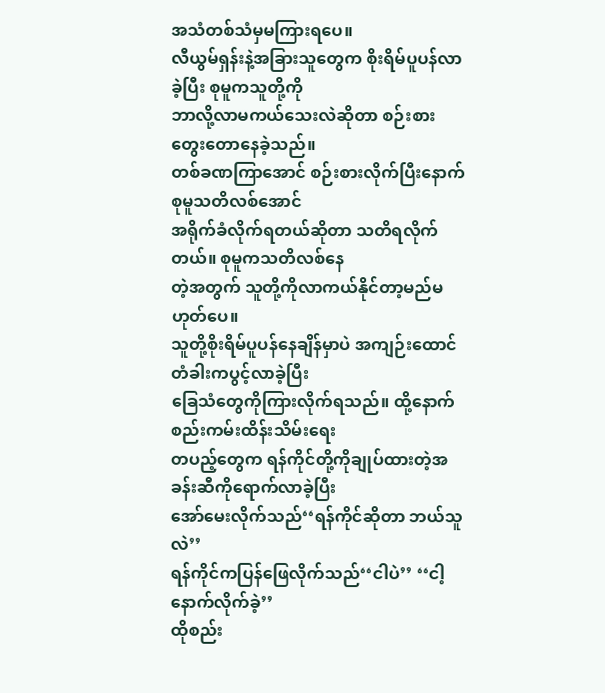အသံတစ်သံမှမကြားရပေ။
လီယွမ်ရှန်းနဲ့အခြားသူတွေက စိုးရိမ်ပူပန်လာခဲ့ပြီး စုမူကသူတို့ကို
ဘာလို့လာမကယ်သေးလဲဆိုတာ စဉ်းစားတွေးတောနေခဲ့သည်။
တစ်ခဏကြာအောင် စဉ်းစားလိုက်ပြီးနောက် စုမူသတိလစ်အောင်
အရိုက်ခံလိုက်ရတယ်ဆိုတာ သတိရလိုက်တယ်။ စုမူကသတိလစ်နေ
တဲ့အတွက် သူတို့ကိုလာကယ်နိုင်တာ့မည်မဟုတ်ပေ။
သူတို့စိုးရိမ်ပူပန်နေချိန်မှာပဲ အကျဉ်းထောင်တံခါးကပွင့်လာခဲ့ပြီး
ခြေသံတွေကိုကြားလိုက်ရသည်။ ထို့နောက် စည်းကမ်းထိန်းသိမ်းရေး
တပည့်တွေက ရန်ကိုင်တို့ကိုချုပ်ထားတဲ့အခန်းဆီကိုရောက်လာခဲ့ပြီး
အော်မေးလိုက်သည်‘‘ရန်ကိုင်ဆိုတာ ဘယ်သူလဲ’’
ရန်ကိုင်ကပြန်ဖြေလိုက်သည်‘‘ငါပဲ’’ ‘‘ငါ့နောက်လိုက်ခဲ့’’
ထိုစည်း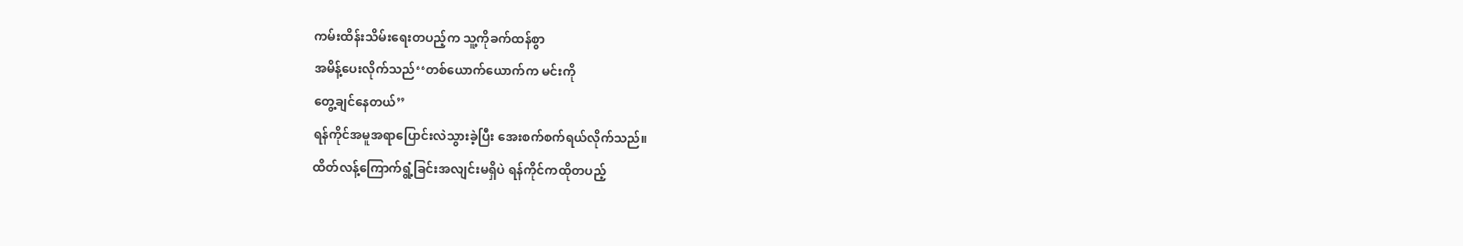ကမ်းထိန်းသိမ်းရေးတပည့်က သူ့ကိုခက်ထန်စွာ
အမိန့်ပေးလိုက်သည်‘‘တစ်ယောက်ယောက်က မင်းကို
တွေ့ချင်နေတယ်’’
ရန်ကိုင်အမူအရာပြောင်းလဲသွားခဲ့ပြီး အေးစက်စက်ရယ်လိုက်သည်။
ထိတ်လန့်ကြောက်ရွံ့ခြင်းအလျင်းမရှိပဲ ရန်ကိုင်ကထိုတပည့်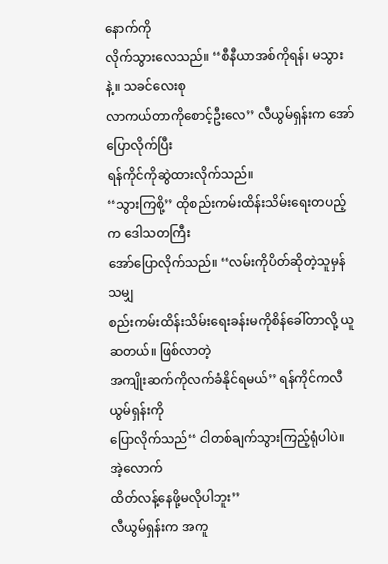နောက်ကို
လိုက်သွားလေသည်။ ‘‘စီနီယာအစ်ကိုရန်၊ မသွားနဲ့။ သခင်လေးစု
လာကယ်တာကိုစောင့်ဦးလေ’’ လီယွမ်ရှန်းက အော်ပြောလိုက်ပြီး
ရန်ကိုင်ကိုဆွဲထားလိုက်သည်။
‘‘သွားကြစို့’’ ထိုစည်းကမ်းထိန်းသိမ်းရေးတပည့်က ဒေါသတကြီး
အော်ပြောလိုက်သည်။ ‘‘လမ်းကိုပိတ်ဆိုတဲ့သူမှန်သမျှ
စည်းကမ်းထိန်းသိမ်းရေးခန်းမကိုစိန်ခေါ်တာလို့ ယူဆတယ်။ ဖြစ်လာတဲ့
အကျိုးဆက်ကိုလက်ခံနိုင်ရမယ်’’ ရန်ကိုင်ကလီယွမ်ရှန်းကို
ပြောလိုက်သည်‘‘ ငါတစ်ချက်သွားကြည့်ရုံပါပဲ။ အဲ့လောက်
ထိတ်လန့်နေဖို့မလိုပါဘူး’’
လီယွမ်ရှန်းက အကူ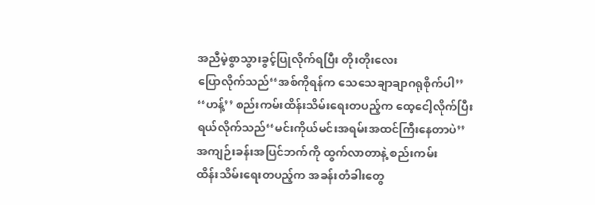အညီမဲ့စွာသွားခွင့်ပြုလိုက်ရပြီး တိုးတိုးလေး
ပြောလိုက်သည်‘‘အစ်ကိုရန်က သေသေချာချာဂရုစိုက်ပါ’’
‘‘ဟန့်’’ စည်းကမ်းထိန်းသိမ်းရေးတပည့်က ထေ့ငေါ့လိုက်ပြီး
ရယ်လိုက်သည်‘‘မင်းကိုယ်မင်းအရမ်းအထင်ကြီးနေတာပဲ’’
အကျဉ်းခန်းအပြင်ဘက်ကို ထွက်လာတာနဲ့ စည်းကမ်း
ထိန်းသိမ်းရေးတပည့်က အခန်းတံခါးတွေ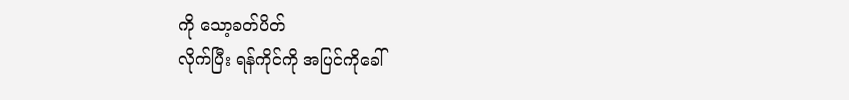ကို သော့ခတ်ပိတ်
လိုက်ပြီး ရန်ကိုင်ကို အပြင်ကိုခေါ်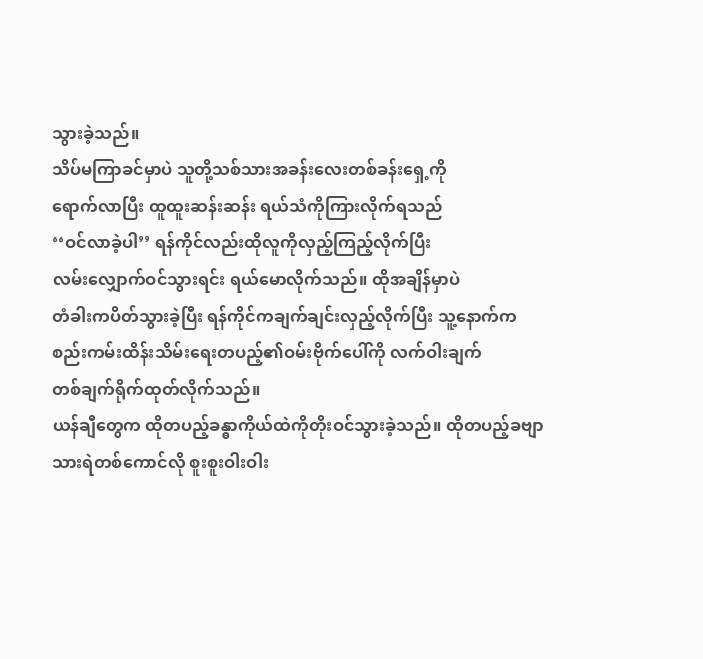သွားခဲ့သည်။
သိပ်မကြာခင်မှာပဲ သူတို့သစ်သားအခန်းလေးတစ်ခန်းရှေ့ကို
ရောက်လာပြီး ထူထူးဆန်းဆန်း ရယ်သံကိုကြားလိုက်ရသည်
‘‘ဝင်လာခဲ့ပါ’’ ရန်ကိုင်လည်းထိုလူကိုလှည့်ကြည့်လိုက်ပြီး
လမ်းလျှောက်ဝင်သွားရင်း ရယ်မောလိုက်သည်။ ထိုအချိန်မှာပဲ
တံခါးကပိတ်သွားခဲ့ပြီး ရန်ကိုင်ကချက်ချင်းလှည့်လိုက်ပြီး သူ့နောက်က
စည်းကမ်းထိန်းသိမ်းရေးတပည့်၏ဝမ်းဗိုက်ပေါ်ကို လက်ဝါးချက်
တစ်ချက်ရိုက်ထုတ်လိုက်သည်။
ယန်ချီတွေက ထိုတပည့်ခန္ဓာကိုယ်ထဲကိုတိုးဝင်သွားခဲ့သည်။ ထိုတပည့်ခဗျာ
သားရဲတစ်ကောင်လို စူးစူးဝါးဝါး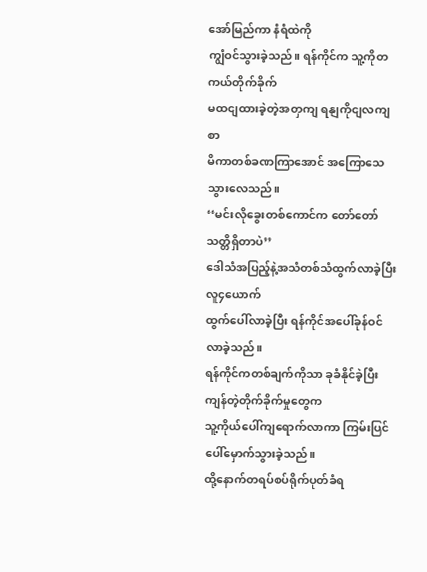အော်မြည်ကာ နံရံထဲကို
ကျွံဝင်သွားခဲ့သည်။ ရန်ကိုင်က သူ့ကိုတကယ်တိုက်ခိုက်
မထငျထားခဲ့တဲ့အတှကျ ရနျကိုငျလကျစာ
မိကာတစ်ခဏကြာအောင် အကြောသေသွားလေသည်။
‘‘မင်းလိုခွေးတစ်ကောင်က တော်တော်သတ္တိရှိတာပဲ’’
ဒေါသံအပြည့်နဲ့အသံတစ်သံထွက်လာခဲ့ပြီး လူ၄ယောက်
ထွက်ပေါ်လာခဲ့ပြီး ရန်ကိုင်အပေါ်ခုန်ဝင်လာခဲ့သည်။
ရန်ကိုင်ကတစ်ချက်ကိုသာ ခုခံနိုင်ခဲ့ပြီး ကျန်တဲ့တိုက်ခိုက်မှုတွေက
သူ့ကိုယ်ပေါ်ကျရောက်လာကာ ကြမ်းပြင်ပေါ်မှောက်သွားခဲ့သည်။
ထို့နောက်တရပ်စပ်ရိုက်ပုတ်ခံရ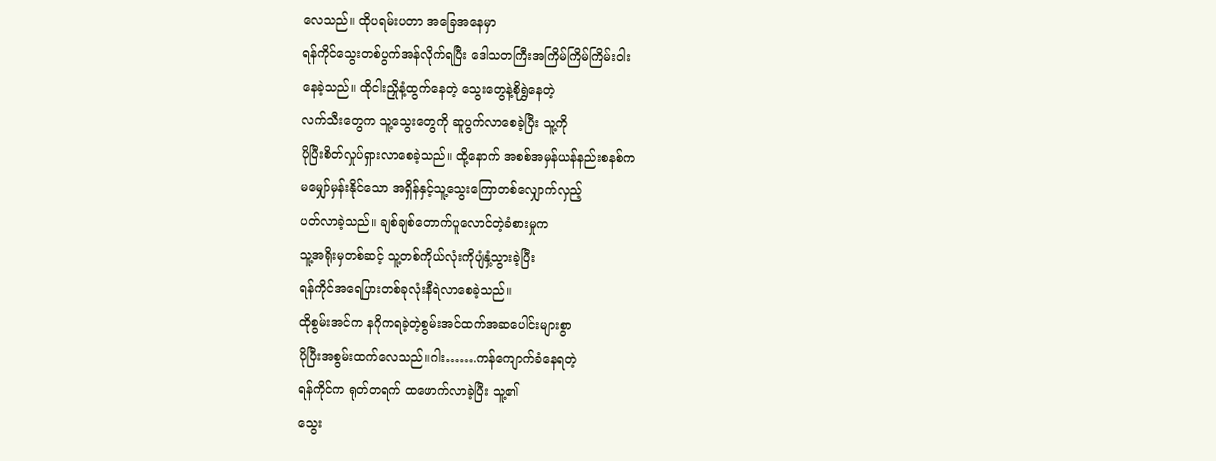လေသည်။ ထိုပရမ်းပတာ အခြေအနေမှာ
ရန်ကိုင်သွေးတစ်ပွက်အန်လိုက်ရပြီး ဒေါသတကြီးအကြိမ်ကြိမ်ကြိမ်းဝါး
နေခဲ့သည်။ ထိုငါးညှိုနံ့ထွက်နေတဲ့ သွေးတွေနဲ့စိုရွှဲနေတဲ့
လက်သီးတွေက သူ့သွေးတွေကို ဆူပွက်လာစေခဲ့ပြီး သူ့ကို
ပိုပြီးစိတ်လှုပ်ရှားလာစေခဲ့သည်။ ထို့နောက် အစစ်အမှန်ယန်နည်းစနစ်က
မမျှော်မှန်းနိုင်သော အရှိန်နှင့်သူ့သွေးကြောတစ်လျှောက်လှည့်
ပတ်လာခဲ့သည်။ ချစ်ချစ်တောက်ပူလောင်တဲ့ခံစားမှုက
သူ့အရိုးမှတစ်ဆင့် သူ့တစ်ကိုယ်လုံးကိုပျံနှံ့သွားခဲ့ပြီး
ရန်ကိုင်အရေပြားတစ်ခုလုံးနီရဲလာစေခဲ့သည်။
ထိုစွမ်းအင်က နဂိုကရခဲ့တဲ့စွမ်းအင်ထက်အဆပေါင်းများစွာ
ပိုပြီးအစွမ်းထက်လေသည်။ဂါး…….ကန်ကျောက်ခံနေရတဲ့
ရန်ကိုင်က ရုတ်တရက် ထဖောက်လာခဲ့ပြီး သူ့၏
သွေး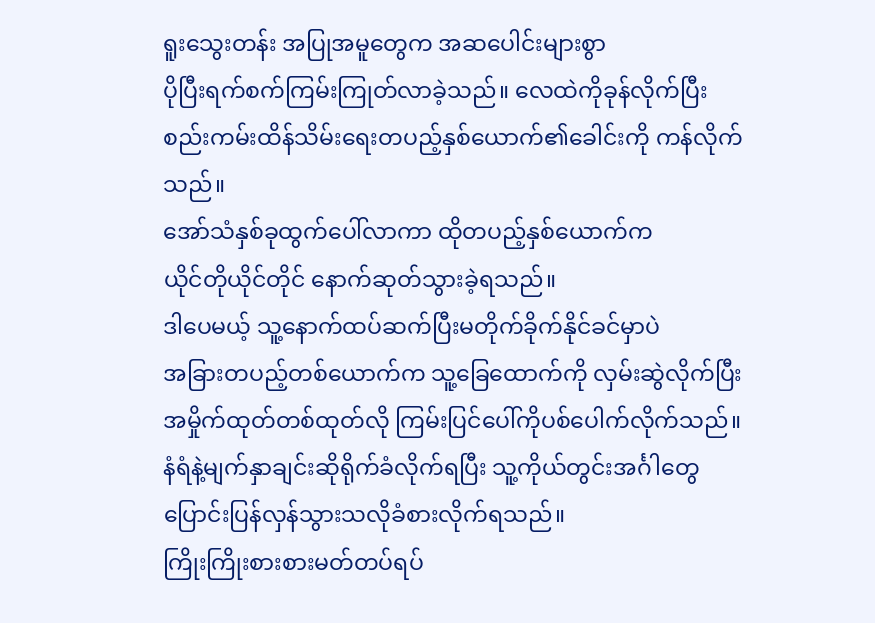ရူးသွေးတန်း အပြုအမူတွေက အဆပေါင်းများစွာ
ပိုပြီးရက်စက်ကြမ်းကြုတ်လာခဲ့သည်။ လေထဲကိုခုန်လိုက်ပြီး
စည်းကမ်းထိန်သိမ်းရေးတပည့်နှစ်ယောက်၏ခေါင်းကို ကန်လိုက်သည်။
အော်သံနှစ်ခုထွက်ပေါ်လာကာ ထိုတပည့်နှစ်ယောက်က
ယိုင်တိုယိုင်တိုင် နောက်ဆုတ်သွားခဲ့ရသည်။
ဒါပေမယ့် သူ့နောက်ထပ်ဆက်ပြီးမတိုက်ခိုက်နိုင်ခင်မှာပဲ
အခြားတပည့်တစ်ယောက်က သူ့ခြေထောက်ကို လှမ်းဆွဲလိုက်ပြီး
အမှိုက်ထုတ်တစ်ထုတ်လို ကြမ်းပြင်ပေါ်ကိုပစ်ပေါက်လိုက်သည်။
နံရံနဲ့မျက်နှာချင်းဆိုရိုက်ခံလိုက်ရပြီး သူ့ကိုယ်တွင်းအင်္ဂါတွေ
ပြောင်းပြန်လှန်သွားသလိုခံစားလိုက်ရသည်။
ကြိုးကြိုးစားစားမတ်တပ်ရပ်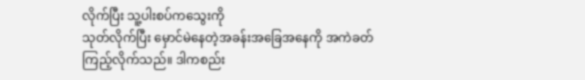လိုက်ပြီး သူ့ပါးစပ်ကသွေးကို
သုတ်လိုက်ပြီး မှောင်မဲနေတဲ့အခန်းအခြေအနေကို အကဲခတ်
ကြည့်လိုက်သည်။ ဒါကစည်း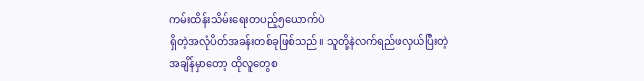ကမ်းထိန်းသိမ်းရေးတပည့်၅ယောက်ပဲ
ရှိတဲ့အလုံပိတ်အခန်းတစ်ခုဖြစ်သည်။ သူတို့နဲလက်ရည်ဖလှယ်ပြီးတဲ့
အချိန်မှာတော့ ထိုလူတွေစ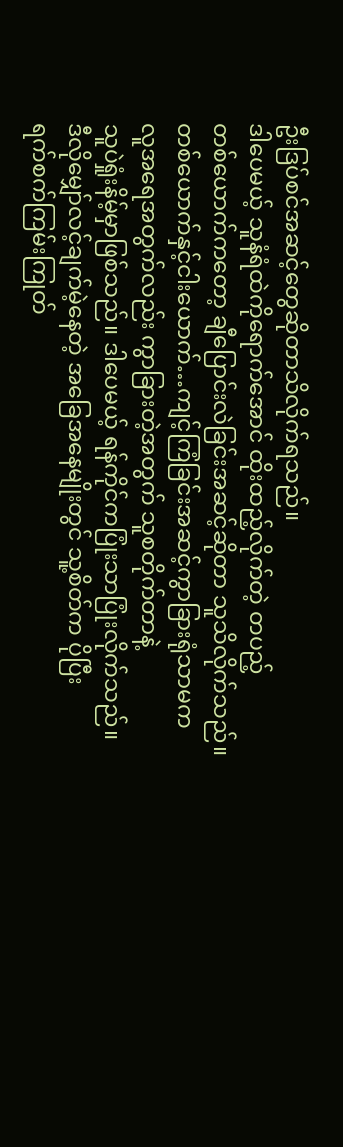ဦးဒြပ်စင်အဆင့်တွေဆိုတာသိလိုက်ရသည်။
ဒါပေမယ့် သူနံရံထဲကိုရောက်အောင် ထိုးထည့်လိုက်တဲ့ တပည့်
တစ်ယောက်ကတော့ ချီပြောင်းလဲခြင်းအဆင့်ဆိုတာ သူသိလိုက်သည်။
တစ်ယောက်နှင့်ငါးယောက်…ကျင့်ကြံခြင်းအဆင့်ကွာခြားရုံသာမက
လူအရေအတွက်လည်း ကွာခြားတဲ့အတွက် သူစတိုက်တာနဲ့
သူပဲရှုံးနိမ့်မှာဖြစ်သည်။ ဒါပေမယ့် ရန်ကိုင်ကပြုံးသာပြုံးလိုက်သည်။
ဒီလိုမျှော်လင့်ချက်မဲ့နေတဲ့ အခြေအနေမျိုးတွင် သူ့စိတ်က ပိုပြီး
ရက်စက်ကြမ်းကြုတ်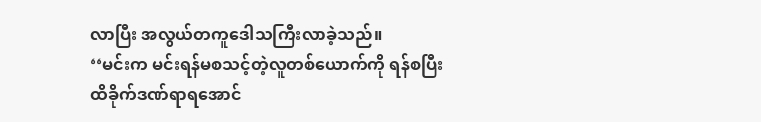လာပြီး အလွယ်တကူဒေါသကြီးလာခဲ့သည်။
‘‘မင်းက မင်းရန်မစသင့်တဲ့လူတစ်ယောက်ကို ရန်စပြီး
ထိခိုက်ဒဏ်ရာရအောင်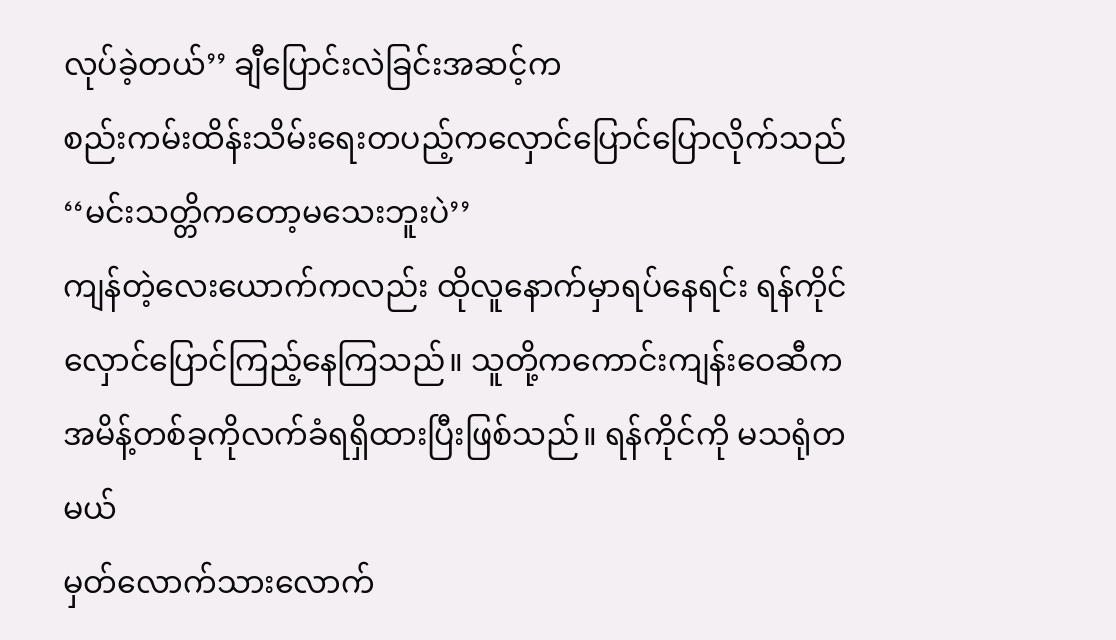လုပ်ခဲ့တယ်’’ ချီပြောင်းလဲခြင်းအဆင့်က
စည်းကမ်းထိန်းသိမ်းရေးတပည့်ကလှောင်ပြောင်ပြောလိုက်သည်
‘‘မင်းသတ္တိကတော့မသေးဘူးပဲ’’
ကျန်တဲ့လေးယောက်ကလည်း ထိုလူနောက်မှာရပ်နေရင်း ရန်ကိုင်
လှောင်ပြောင်ကြည့်နေကြသည်။ သူတို့ကကောင်းကျန်းဝေဆီက
အမိန့်တစ်ခုကိုလက်ခံရရှိထားပြီးဖြစ်သည်။ ရန်ကိုင်ကို မသရုံတမယ်
မှတ်လောက်သားလောက်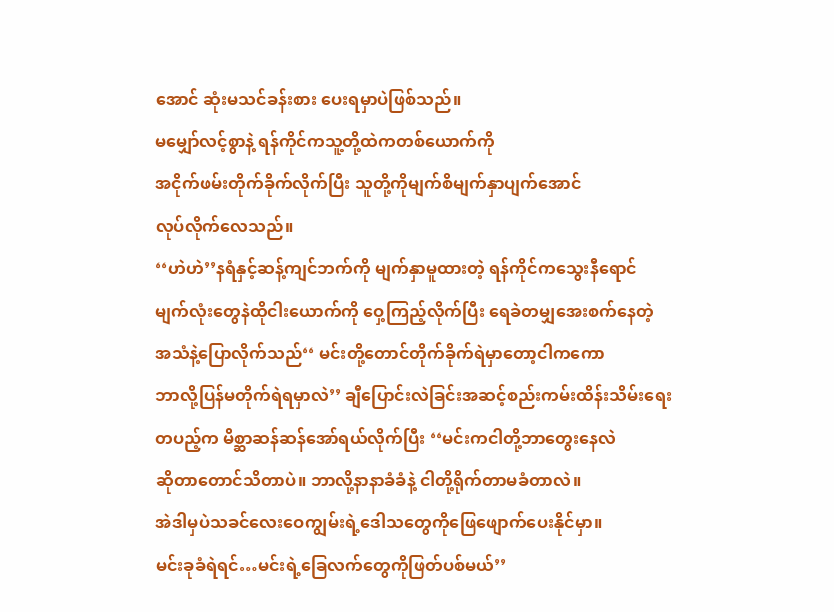အောင် ဆုံးမသင်ခန်းစား ပေးရမှာပဲဖြစ်သည်။
မမျှော်လင့်စွာနဲ့ ရန်ကိုင်ကသူ့တို့ထဲကတစ်ယောက်ကို
အငိုက်ဖမ်းတိုက်ခိုက်လိုက်ပြီး သူတို့ကိုမျက်စိမျက်နှာပျက်အောင်
လုပ်လိုက်လေသည်။
‘‘ဟဲဟဲ’’နရံနှင့်ဆန့်ကျင်ဘက်ကို မျက်နှာမူထားတဲ့ ရန်ကိုင်ကသွေးနီရောင်
မျက်လုံးတွေနဲထိုငါးယောက်ကို ဝှေ့ကြည့်လိုက်ပြီး ရေခဲတမျှအေးစက်နေတဲ့
အသံနဲ့ပြောလိုက်သည်‘‘ မင်းတို့တောင်တိုက်ခိုက်ရဲမှာတော့ငါကကော
ဘာလို့ပြန်မတိုက်ရဲရမှာလဲ’’ ချီပြောင်းလဲခြင်းအဆင့်စည်းကမ်းထိန်းသိမ်းရေး
တပည့်က မိစ္ဆာဆန်ဆန်အော်ရယ်လိုက်ပြီး ‘‘မင်းကငါတို့ဘာတွေးနေလဲ
ဆိုတာတောင်သိတာပဲ။ ဘာလို့နာနာခံခံနဲ့ ငါတို့ရိုက်တာမခံတာလဲ။
အဲဒါမှပဲသခင်လေးဝေကျွမ်းရဲ့ဒေါသတွေကိုဖြေဖျောက်ပေးနိုင်မှာ။
မင်းခုခံရဲရင်…မင်းရဲ့ခြေလက်တွေကိုဖြတ်ပစ်မယ်’’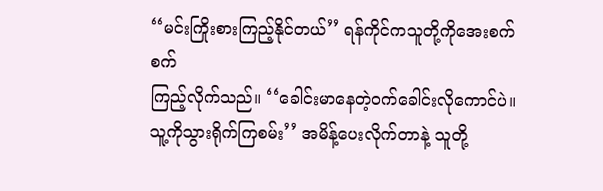‘‘မင်းကြိုးစားကြည့်နိုင်တယ်’’ ရန်ကိုင်ကသူတို့ကိုအေးစက်စက်
ကြည့်လိုက်သည်။ ‘‘ခေါင်းမာနေတဲ့ဝက်ခေါင်းလိုကောင်ပဲ။
သူ့ကိုသွားရိုက်ကြစမ်း’’ အမိန့်ပေးလိုက်တာနဲ့ သူတို့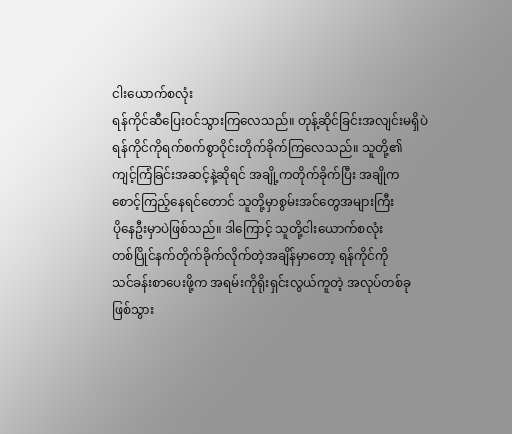ငါးယောက်စလုံး
ရန်ကိုင်ဆီပြေးဝင်သွားကြလေသည်။ တုန့်ဆိုင်ခြင်းအလျင်းမရှိပဲ
ရန်ကိုင်ကိုရက်စက်စွာဝိုင်းတိုက်ခိုက်ကြလေသည်။ သူတို့၏
ကျင့်ကြံခြင်းအဆင့်နဲ့ဆိုရင် အချို့ကတိုက်ခိုက်ပြီး အချိုက
စောင့်ကြည့်နေရင်တောင် သူတို့မှာစွမ်းအင်တွေအများကြီး
ပိုနေဦးမှာပဲဖြစ်သည်။ ဒါကြောင့် သူတို့ငါးယောက်စလုံး
တစ်ပြိုင်နက်တိုက်ခိုက်လိုက်တဲ့အချိန်မှာတော့ ရန်ကိုင်ကို
သင်ခန်းစာပေးဖို့က အရမ်းကိုရိုးရှင်းလွယ်ကူတဲ့ အလုပ်တစ်ခု
ဖြစ်သွား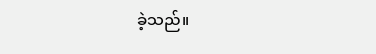ခဲ့သည်။